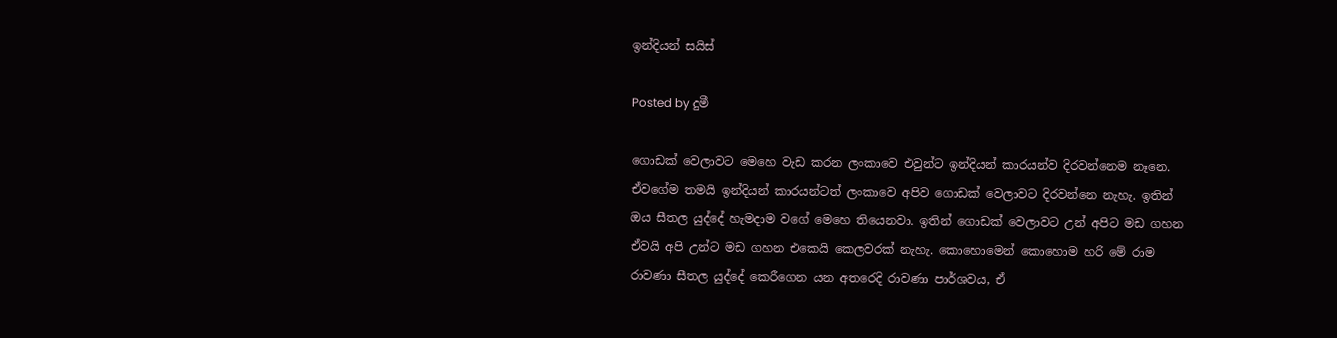ඉන්දියන් සයිස්

Posted by දුමී

ගොඩක් වෙලාවට මෙහෙ වැඩ කරන ලංකාවෙ එවුන්ට ඉන්දියන් කාරයන්ව දිරවන්නෙම නෑනෙ. ඒවගේම තමයි ඉන්දියන් කාරයන්ටත් ලංකාවෙ අපිව ගොඩක් වෙලාවට දිරවන්නෙ නැහැ. ඉතින් ඔය සීතල යුද්දේ හැමදාම වගේ මෙහෙ තියෙනවා. ඉතින් ගොඩක් වෙලාවට උන් අපිට මඩ ගහන ඒවයි අපි උන්ට මඩ ගහන එකෙයි කෙලවරක් නැහැ. කොහොමෙන් කොහොම හරි මේ රාම රාවණා සීතල යුද්දේ කෙරීගෙන යන අතරෙදි රාවණා පාර්ශවය, ඒ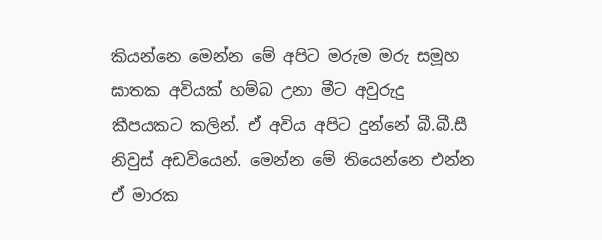කියන්නෙ මෙන්න මේ අපිට මරුම මරු සමූහ ඝාතක අවියක් හම්බ උනා මීට අවුරුදු කීපයකට කලින්. ඒ අවිය අපිට දුන්නේ බී.බී.සී නිවුස් අඩවියෙන්. මෙන්න මේ තියෙන්නෙ එන්න ඒ මාරක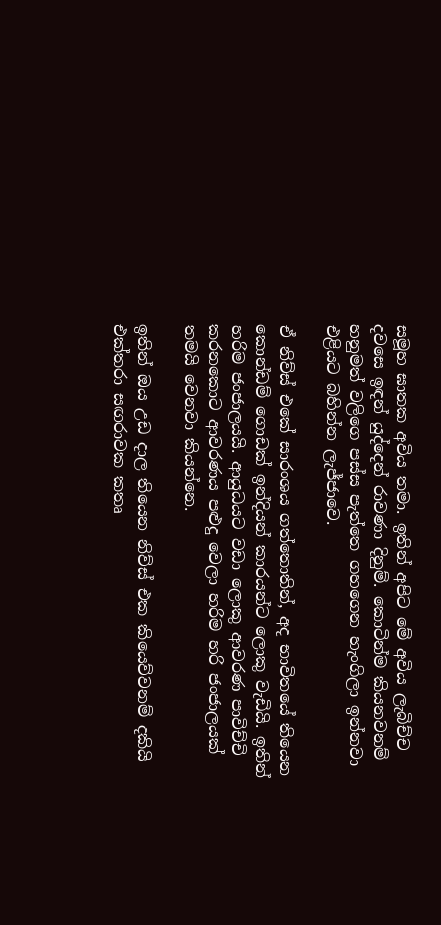සමූහ ඝාතක අවිය තමා. ඉතින් අපිට මේ අවිය ලැබිච්ච දවසෙ ඉඳන් යුද්දෙන් රාවණා දිනුම්. කොටින්ම කියනවනම් හනුමත් වලිගෙ පස්ස පැත්තෙ ගහගෙන හැංගිලා ඉන්නවා එළියට බහින්න ලැජ්ජාවෙ.

ඒ නිව්ස් එකේ සාරංශය ගත්තොතින්, අද භාවිතයේ තියෙන කොන්ඩම් ගොඩක් ඉන්දියන් කාරයන්ට ලොකු වැඩියි. ඉතින් හරිම ජංජාලයයි. ආයුධයට වඩා ලොකු ආවරණ පාවිච්චි කරනකොට ආවරණය පළුදු වෙලා හරිම හරි ජංජාලයක් තමයි වෙනවා කියන්නෙ.

ඉතින් ඔය උඩ දාල තියෙන නිව්ස් එක කියෙව්වනම් දකියි එක්තරා සඟරාවක කතෘ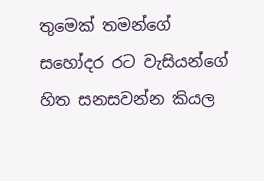තුමෙක් තමන්ගේ සහෝදර රට වැසියන්ගේ හිත සනසවන්න කියල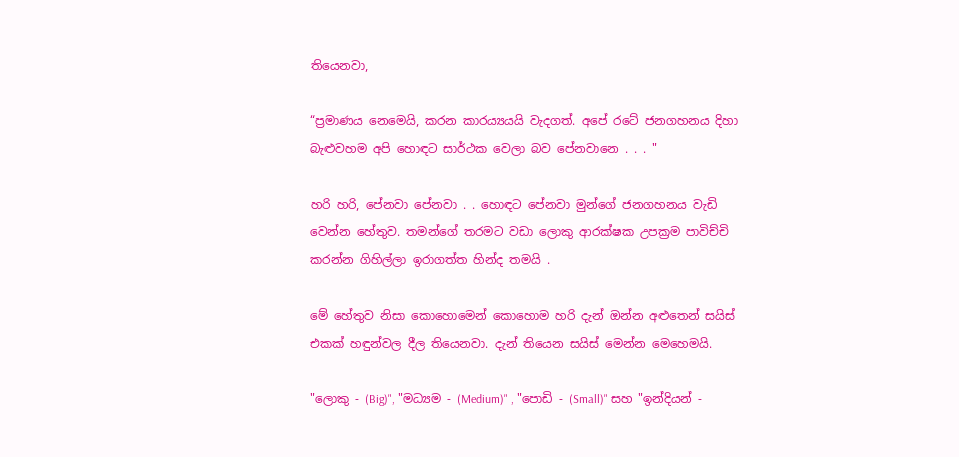තියෙනවා,

“ප්‍රමාණය නෙමෙයි, කරන කාරය්‍යයයි වැදගත්. අපේ රටේ ජනගහනය දිහා බැළුවහම අපි හොඳට සාර්ථක වෙලා බව පේනවානෙ . . . "

හරි හරි, පේනවා පේනවා . . හොඳට පේනවා මුන්ගේ ජනගහනය වැඩි වෙන්න හේතුව. තමන්ගේ තරමට වඩා ලොකු ආරක්ෂක උපක්‍රම පාවිච්චි කරන්න ගිහිල්ලා ඉරාගත්ත හින්ද තමයි .

මේ හේතුව නිසා කොහොමෙන් කොහොම හරි දැන් ඔන්න අළුතෙන් සයිස් එකක් හඳුන්වල දීල තියෙනවා. දැන් තියෙන සයිස් මෙන්න මෙහෙමයි.

"ලොකු - (Big)", "මධ්‍යම - (Medium)" , "පොඩි - (Small)" සහ "ඉන්දියන් -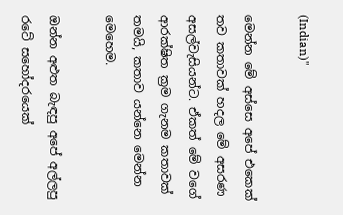(Indian)"

මෙන්න මේ අස්සෙ අපේ එකෙක් තව කතාවක් හදල මේ අසරණ අසල්වැසියන්ට. ඒකත් මේ වගේ ආරක්ෂිත ක්‍රම ගැනම කතාවක් තමයි, කතාව යන්නෙ මෙන්න මෙහෙම.

ඔන්න අළුත බැඳපු අපේ අල්ලපු රටේ සහෝදරයෙක්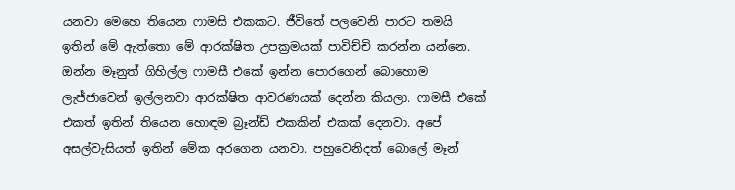යනවා මෙහෙ තියෙන ෆාමසි එකකට. ජීවිතේ පලවෙනි පාරට තමයි ඉතින් මේ ඇත්තො මේ ආරක්ෂිත උපක්‍රමයක් පාවිච්චි කරන්න යන්නෙ. ඔන්න මෑනුත් ගිහිල්ල ෆාමසී එකේ ඉන්න පොරගෙන් බොහොම ලැජ්ජාවෙන් ඉල්ලනවා ආරක්ෂිත ආවරණයක් දෙන්න කියලා. ෆාමසී එකේ එකත් ඉතින් තියෙන හොඳම බ්‍රෑන්ඩ් එකකින් එකක් දෙනවා. අපේ අසල්වැසියත් ඉතින් මේක අරගෙන යනවා. පහුවෙනිදත් බොලේ මෑන්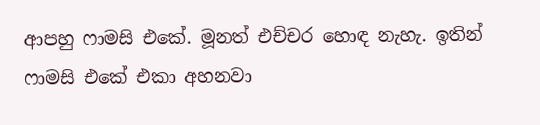ආපහු ෆාමසි එකේ. මූනත් එච්චර හොඳ නැහැ. ඉතින් ෆාමසි එකේ එකා අහනවා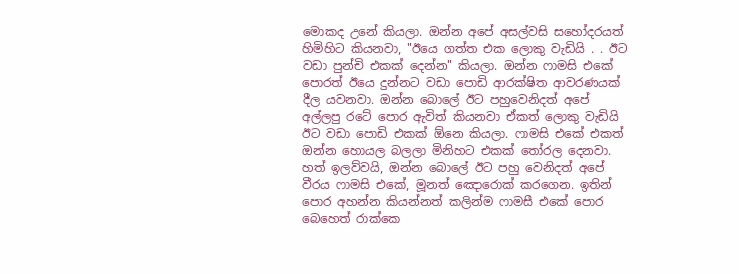මොකද උනේ කියලා. ඔන්න අපේ අසල්වසි සහෝදරයත් හිමිහිට කියනවා, "ඊයෙ ගත්ත එක ලොකු වැඩියි . . ඊට වඩා පුන්චි එකක් දෙන්න" කියලා. ඔන්න ෆාමසි එකේ පොරත් ඊයෙ දුන්නට වඩා පොඩි ආරක්ෂිත ආවරණයක් දීල යවනවා. ඔන්න බොලේ ඊට පහුවෙනිදත් අපේ අල්ලපු රටේ පොර ඇවිත් කියනවා ඒකත් ලොකු වැඩියි ඊට වඩා පොඩි එකක් ඕනෙ කියලා. ෆාමසි එකේ එකත් ඔන්න හොයල බලලා මිනිහට එකක් තෝරල දෙනවා. හත් ඉලව්වයි, ඔන්න බොලේ ඊට පහු වෙනිදත් අපේ වීරය ෆාමසි එකේ, මූනත් ඤොරොක් කරගෙන. ඉතින් පොර අහන්න කියන්නත් කලින්ම ෆාමසී එකේ පොර බෙහෙත් රාක්කෙ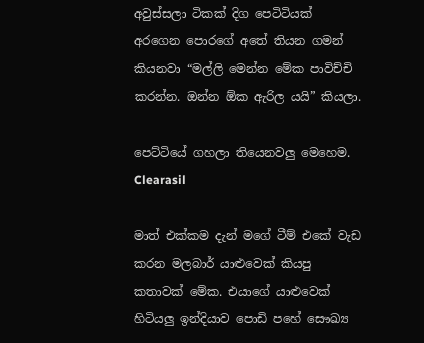අවුස්සලා ටිකක් දිග පෙටිටියක් අරගෙන පොරගේ අතේ තියන ගමන් කියනවා “මල්ලි මෙන්න මේක පාවිච්චි කරන්න. ඔන්න ඕක ඇරිල යයි” කියලා.

පෙට්ටියේ ගහලා තියෙනවලු මෙහෙම. Clearasil

මාත් එක්කම දැන් මගේ ටීම් එකේ වැඩ කරන මලබාර් යාළුවෙක් කියපු කතාවක් මේක. එයාගේ යාළුවෙක් හිටියලු ඉන්දියාව පොඩි පහේ සෞඛ්‍ය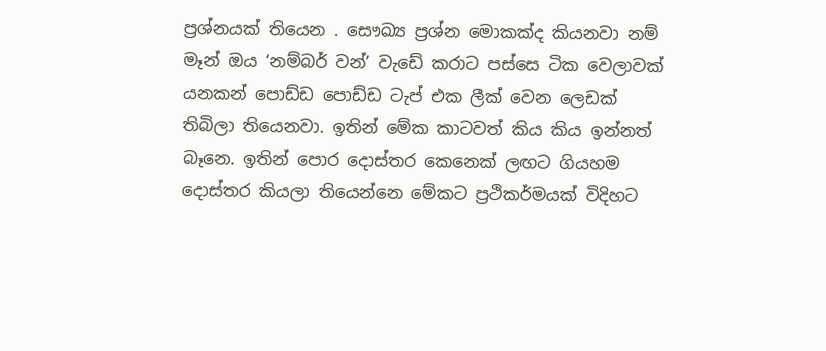ප්‍රශ්නයක් තියෙන . සෞඛ්‍ය ප්‍රශ්න මොකක්ද කියනවා නම් මෑන් ඔය ‘නම්බර් වන්’ වැඩේ කරාට පස්සෙ ටික වෙලාවක් යනකන් පොඩ්ඩ පොඩ්ඩ ටැප් එක ලීක් වෙන ලෙඩක් තිබිලා තියෙනවා. ඉතින් මේක කාටවත් කිය කිය ඉන්නත් බෑනෙ. ඉතින් පොර දොස්තර කෙනෙක් ලඟට ගියහම දොස්තර කියලා තියෙන්නෙ මේකට ප්‍රථිකර්මයක් විදිහට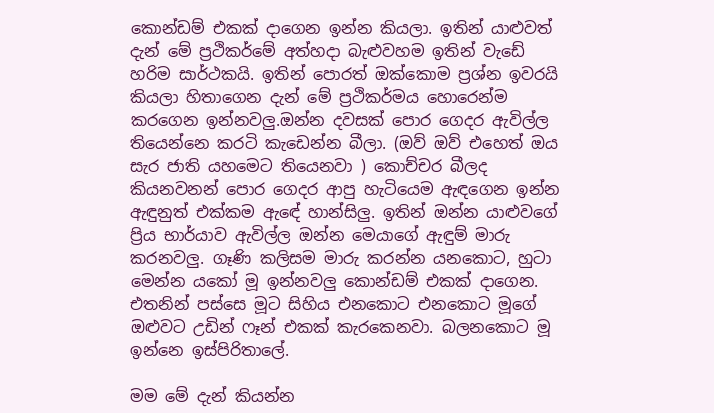කොන්ඩම් එකක් දාගෙන ඉන්න කියලා. ඉතින් යාළුවත් දැන් මේ ප්‍රථිකර්මේ අත්හදා බැළුවහම ඉතින් වැඩේ හරිම සාර්ථකයි. ඉතින් පොරත් ඔක්කොම ප්‍රශ්න ඉවරයි කියලා හිතාගෙන දැන් මේ ප්‍රථිකර්මය හොරෙන්ම කරගෙන ඉන්නවලු.ඔන්න දවසක් පොර ගෙදර ඇවිල්ල තියෙන්නෙ කරටි කැඩෙන්න බීලා. (ඔව් ඔව් එහෙත් ඔය සැර ජාති යහමෙට තියෙනවා ) කොච්චර බීලද කියනවනන් පොර ගෙදර ආපු හැටියෙම ඇඳගෙන ඉන්න ඇඳුනුත් එක්කම ඇඳේ හාන්සිලු. ඉතින් ඔන්න යාළුවගේ ප්‍රිය භාර්යාව ඇවිල්ල ඔන්න මෙයාගේ ඇඳුම් මාරු කරනවලු. ගෑණි කලිසම මාරු කරන්න යනකොට, හුටා මෙන්න යකෝ මූ ඉන්නවලු කොන්ඩම් එකක් දාගෙන. එතනින් පස්සෙ මූට සිහිය එනකොට එනකොට මූගේ ඔළුවට උඩින් ෆෑන් එකක් කැරකෙනවා. බලනකොට මූ ඉන්නෙ ඉස්පිරිතාලේ.

මම මේ දැන් කියන්න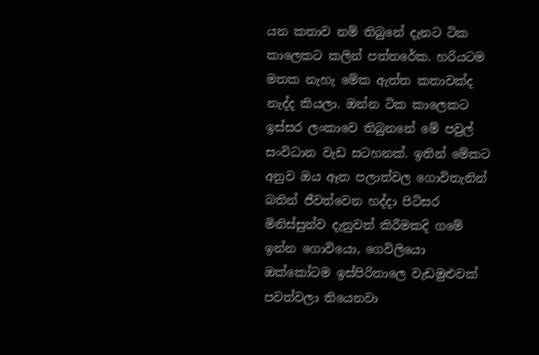යන කතාව නම් තිබුනේ දැනට ටික කාලෙකට කලින් පත්තරේක. හරියටම මතක නැහැ මේක ඇත්ත කතාවක්ද නැද්ද කියලා. ඔන්න ටික කාලෙකට ඉස්සර ලංකාවෙ තිබුනනේ මේ පවුල් සංවිධාන වැඩ සටහනක්. ඉතින් මේකට අනුව ඔය ඈත පලාත්වල ගොවිතැනින් බතින් ජීවත්වෙන හද්දා පිටිසර මිනිස්සුන්ව දැනුවත් කිරීමකදි ගමේ ඉන්න ගොවියො, ගෙවිලියො ඔක්කෝටම ඉස්පිරිතාලෙ වැඩමුළුවක් පවත්වලා තියෙනවා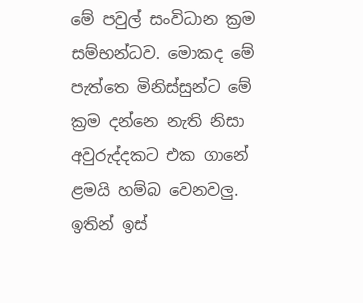මේ පවුල් සංවිධාන ක්‍රම සම්භන්ධව. මොකද මේ පැත්තෙ මිනිස්සුන්ට මේ ක්‍රම දන්නෙ නැති නිසා අවුරුද්දකට එක ගානේ ළමයි හම්බ වෙනවලු. ඉතින් ඉස්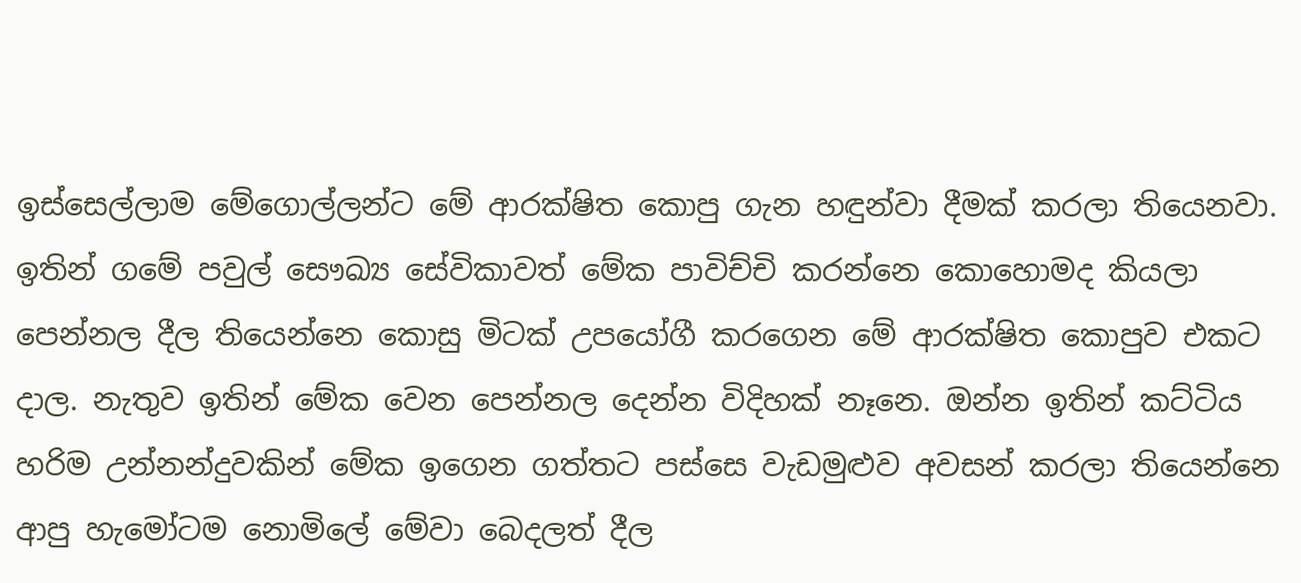ඉස්සෙල්ලාම මේගොල්ලන්ට මේ ආරක්ෂිත කොපු ගැන හඳුන්වා දීමක් කරලා තියෙනවා. ඉතින් ගමේ පවුල් සෞඛ්‍ය සේවිකාවත් මේක පාවිච්චි කරන්නෙ කොහොමද කියලා පෙන්නල දීල තියෙන්නෙ කොසු මිටක් උපයෝගී කරගෙන මේ ආරක්ෂිත කොපුව එකට දාල. නැතුව ඉතින් මේක වෙන පෙන්නල දෙන්න විදිහක් නෑනෙ. ඔන්න ඉතින් කට්ටිය හරිම උන්නන්දුවකින් මේක ඉගෙන ගත්තට පස්සෙ වැඩමුළුව අවසන් කරලා තියෙන්නෙ ආපු හැමෝටම නොමිලේ මේවා බෙදලත් දීල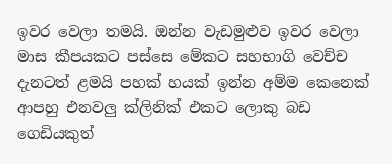ඉවර වෙලා තමයි. ඔන්න වැඩමුළුව ඉවර වෙලා මාස කීපයකට පස්සෙ මේකට සහභාගි වෙච්ච දැනටත් ළමයි පහක් හයක් ඉන්න අම්ම කෙනෙක් ආපහු එනවලු ක්ලිනික් එකට ලොකු බඩ ගෙඩියකුත්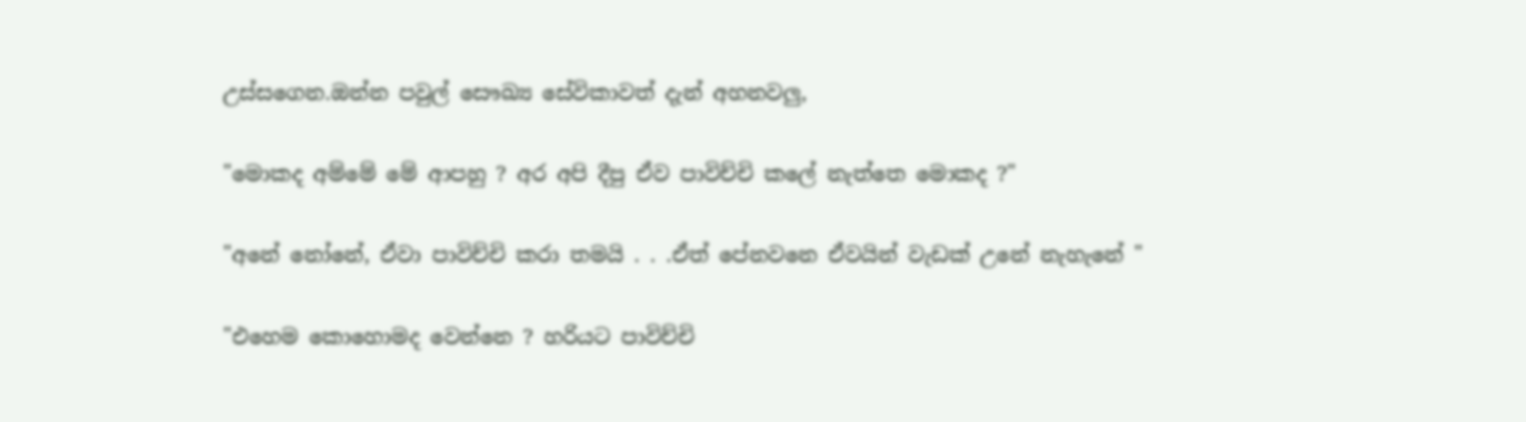උස්සගෙන.ඔන්න පවුල් සෞඛ්‍ය සේවිකාවත් දැන් අහනවලු,

"මොකද අම්මේ මේ ආපහු ? අර අපි දීපු ඒව පාවිච්චි කලේ නැත්තෙ මොකද ?"

"අනේ නෝනේ, ඒවා පාවිච්චි කරා තමයි . . .ඒත් පේනවනෙ ඒවයින් වැඩක් උනේ නැහැනේ "

"එහෙම කොහොමද වෙන්නෙ ? හරියට පාවිච්චි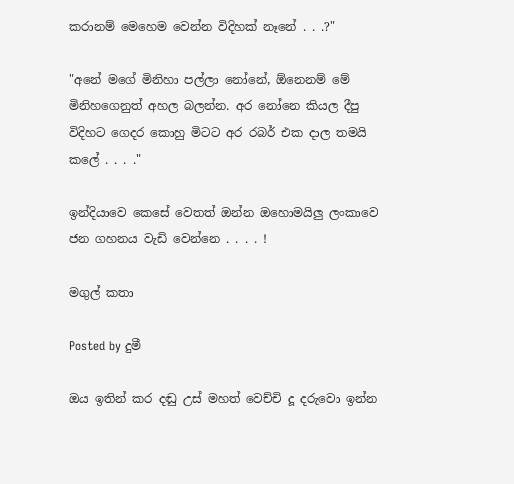කරානම් මෙහෙම වෙන්න විදිහක් නෑනේ . . .?"

"අනේ මගේ මිනිහා පල්ලා නෝනේ, ඕනෙනම් මේ මිනිහගෙනුත් අහල බලන්න. අර නෝනෙ කියල දීපු විදිහට ගෙදර කොහු මිටට අර රබර් එක දාල තමයි කලේ . . . ."

ඉන්දියාවෙ කෙසේ වෙතත් ඔන්න ඔහොමයිලු ලංකාවෙ ජන ගහනය වැඩි වෙන්නෙ . . . . !

මගුල් කතා

Posted by දුමී

ඔය ඉතින් කර දඬු උස් මහත් වෙච්චි දූ දරුවො ඉන්න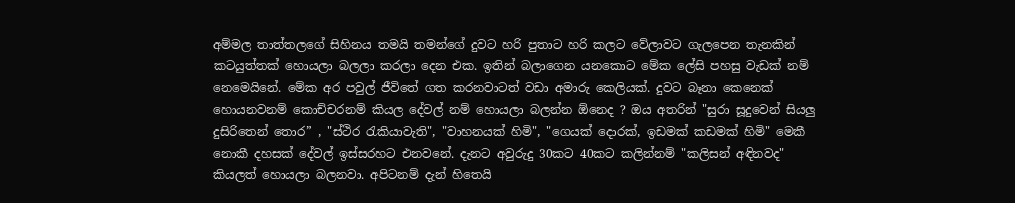අම්මල තාත්තලගේ සිහිනය තමයි තමන්ගේ දුවට හරි පුතාට හරි කලට වේලාවට ගැලපෙන තැනකින් කටයුත්තක් හොයලා බලලා කරලා දෙන එක. ඉතින් බලාගෙන යනකොට මේක ලේසි පහසු වැඩක් නම් නෙමෙයිනේ. මේක අර පවුල් ජීවිතේ ගත කරනවාටත් වඩා අමාරු කෙලියක්. දුවට බෑනා කෙනෙක් හොයනවනම් කොච්චරනම් කියල දේවල් නම් හොයලා බලන්න ඕනෙද ? ඔය අතරින් "සුරා සූදුවෙන් සියලු දුසිරිතෙන් තොර” , "ස්ථිර රැකියාවැති", "වාහනයක් හිමි", "ගෙයක් දොරක්, ඉඩමක් කඩමක් හිමි" මෙකී නොකී දහසක් දේවල් ඉස්සරහට එනවනේ. දැනට අවුරුදු 30කට 40කට කලින්නම් "කලිසන් අඳිනවද" කියලත් හොයලා බලනවා. අපිටනම් දැන් හිතෙයි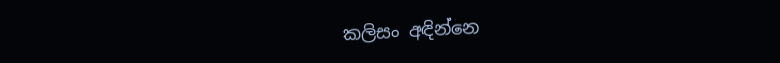කලිසං අඳින්නෙ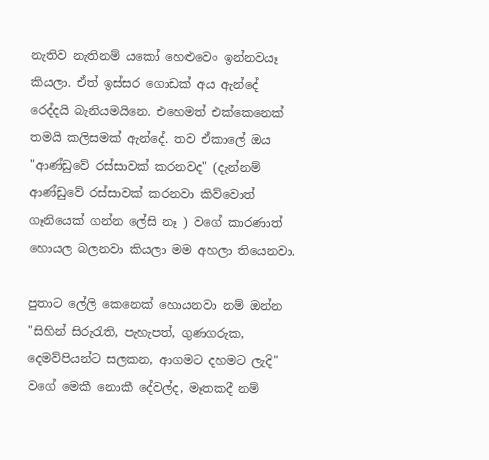නැතිව නැතිනම් යකෝ හෙළුවෙං ඉන්නවයෑ කියලා. ඒත් ඉස්සර ගොඩක් අය ඇන්දේ රෙද්දයි බැනියමයිනෙ. එහෙමත් එක්කෙනෙක් තමයි කලිසමක් ඇන්දේ. තව ඒකාලේ ඔය "ආණ්ඩුවේ රස්සාවක් කරනවද" (දැන්නම් ආණ්ඩුවේ රස්සාවක් කරනවා කිව්වොත් ගෑනියෙක් ගන්න ලේසි නෑ ) වගේ කාරණාත් හොයල බලනවා කියලා මම අහලා තියෙනවා.

පුතාට ලේලි කෙනෙක් හොයනවා නම් ඔන්න "සිහින් සිරුරැති, පැහැපත්, ගුණගරුක, දෙමව්පියන්ට සලකන, ආගමට දහමට ලැදි" වගේ මෙකී නොකී දේවල්ද, මෑතකදී නම්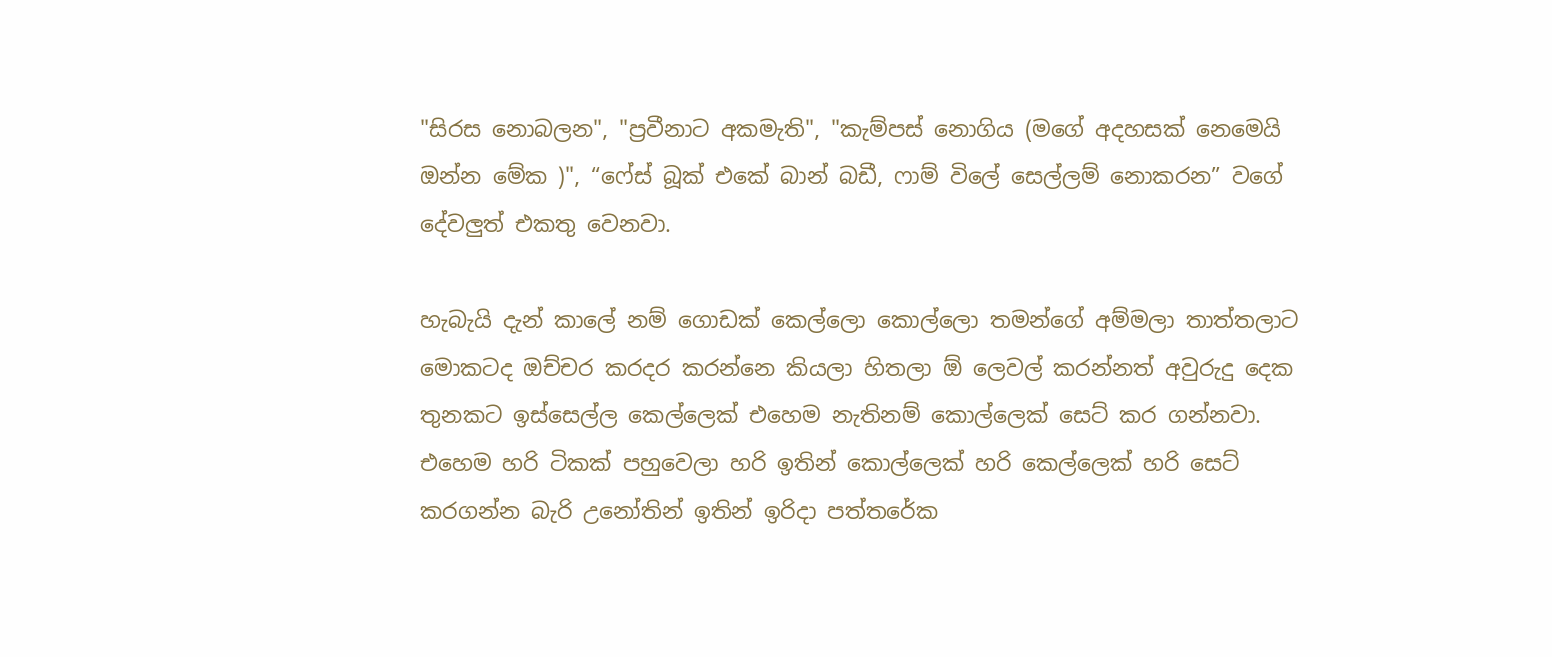"සිරස නොබලන", "ප්‍රවීනාට අකමැති", "කැම්පස් නොගිය (මගේ අදහසක් නෙමෙයි ඔන්න මේක )", “ෆේස් බූක් එකේ බාන් බඩී, ෆාම් විලේ සෙල්ලම් නොකරන” වගේ දේවලුත් එකතු වෙනවා.

හැබැයි දැන් කාලේ නම් ගොඩක් කෙල්ලො කොල්ලො තමන්ගේ අම්මලා තාත්තලාට මොකටද ඔච්චර කරදර කරන්නෙ කියලා හිතලා ඕ ලෙවල් කරන්නත් අවුරුදු දෙක තුනකට ඉස්සෙල්ල කෙල්ලෙක් එහෙම නැතිනම් කොල්ලෙක් සෙට් කර ගන්නවා. එහෙම හරි ටිකක් පහුවෙලා හරි ඉතින් කොල්ලෙක් හරි කෙල්ලෙක් හරි සෙට් කරගන්න බැරි උනෝතින් ඉතින් ඉරිදා පත්තරේක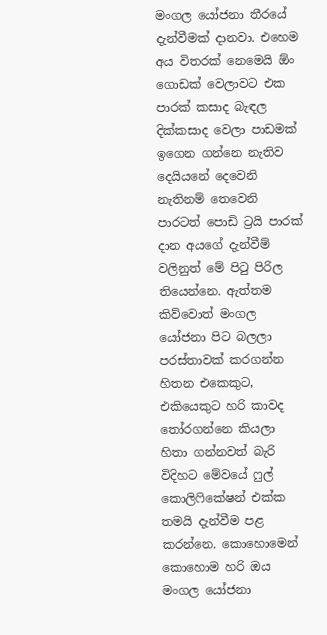මංගල යෝජනා තීරයේ දැන්වීමක් දානවා. එහෙම අය විතරක් නෙමෙයි ඕං ගොඩක් වෙලාවට එක පාරක් කසාද බැඳල දික්කසාද වෙලා පාඩමක් ඉගෙන ගන්නෙ නැතිව දෙයියනේ දෙවෙනි නැතිනම් තෙවෙනි පාරටත් පොඩි ට්‍රයි පාරක් දාන අයගේ දැන්වීම් වලිනුත් මේ පිටු පිරිල තියෙන්නෙ. ඇත්තම කිව්වොත් මංගල යෝජනා පිට බලලා පරස්තාවක් කරගන්න හිතන එකෙකුට, එකියෙකුට හරි කාවද තෝරගන්නෙ කියලා හිතා ගන්නවත් බැරි විදිහට මේවයේ ෆුල් කොලිෆිකේෂන් එක්ක තමයි දැන්වීම පළ කරන්නෙ. කොහොමෙන් කොහොම හරි ඔය මංගල යෝජනා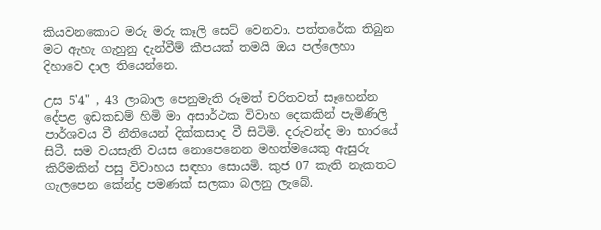කියවනකොට මරු මරු කෑලි සෙට් වෙනවා. පත්තරේක තිබුන මට ඇහැ ගැහුනු දැන්වීම් කීපයක් තමයි ඔය පල්ලෙහා දිහාවෙ දාල තියෙන්නෙ.

උස 5'4" , 43 ලාබාල පෙනුමැති රූමත් චරිතවත් සෑහෙන්න දේපළ ඉඩකඩම් හිමි මා අසාර්ථක විවාහ දෙකකින් පැමිණිලි පාර්ශවය වී නීතියෙන් දික්කසාද වී සිටිමි. දරුවන්ද මා භාරයේ සිටී. සම වයසැති වයස නොපෙනෙන මහත්මයෙකු ඇසුරු කිරීමකින් පසු විවාහය සඳහා සොයමි. කුජ 07 කැති නැකතට ගැලපෙන කේන්ද්‍ර පමණක් සලකා බලනු ලැබේ.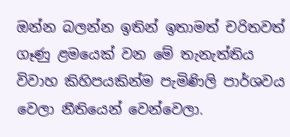ඔන්න බලන්න ඉතින් ඉතාමත් චරිතවත් ගෑණු ළමයෙක් වන මේ තැනැත්තිය විවාහ කිහිපයකින්ම පැමිණිලි පාර්ශවය වෙලා නීතියෙන් වෙන්වෙලා.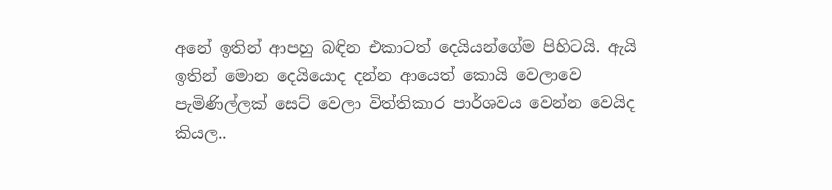අනේ ඉතින් ආපහු බඳින එකාටත් දෙයියන්ගේම පිහිටයි. ඇයි ඉතින් මොන දෙයියොද දන්න ආයෙත් කොයි වෙලාවෙ පැමිණිල්ලක් සෙට් වෙලා විත්තිකාර පාර්ශවය වෙන්න වෙයිද කියල..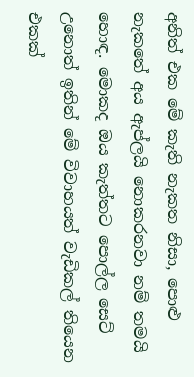අනිත් එක මේ කැති නැකත නිසා, පොළු නැකතේ අය ඇප්ලයි නොකරනවා නම් තමයි හොඳ. මොකද ඔය කැත්තට පොල්ල සෙට් උනොත් ඉතින් මේ විවාහයත් වැඩිකල් තියෙන එකක්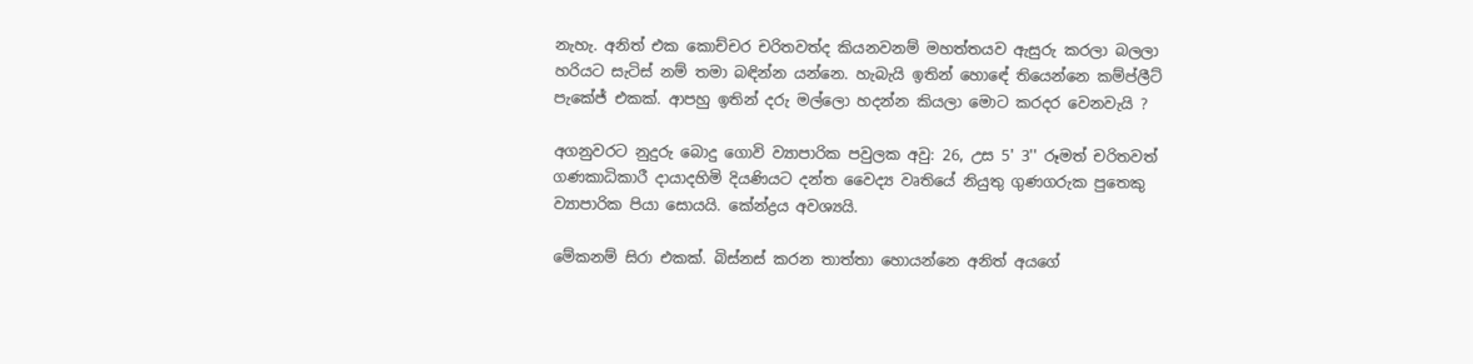නැහැ. අනිත් එක කොච්චර චරිතවත්ද කියනවනම් මහත්තයව ඇසුරු කරලා බලලා හරියට සැටිස් නම් තමා බඳින්න යන්නෙ. හැබැයි ඉතින් හොඳේ තියෙන්නෙ කම්ප්ලීට් පැකේජ් එකක්. ආපහු ඉතින් දරු මල්ලො හදන්න කියලා මොට කරදර වෙනවැයි ?

අගනුවරට නුදුරු බොදු ගොවි ව්‍යාපාරික පවුලක අවු: 26, උස 5' 3'' රූමත් චරිතවත් ගණකාධිකාරී දායාදහිමි දියණියට දන්ත වෛද්‍ය වෘතියේ නියුතු ගුණගරුක පුතෙකු ව්‍යාපාරික පියා සොයයි. කේන්ද්‍රය අවශ්‍යයි.

මේකනම් සිරා එකක්. බිස්නස් කරන තාත්තා හොයන්නෙ අනිත් අයගේ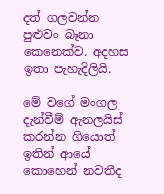දත් ගලවන්න පුළුවං බෑනා කෙනෙක්ව. අදහස ඉතා පැහැදිලියි.

මේ වගේ මංගල දැන්වීම් ඇනලයිස් කරන්න ගියොත් ඉතින් ආයේ කොහෙන් නවතීද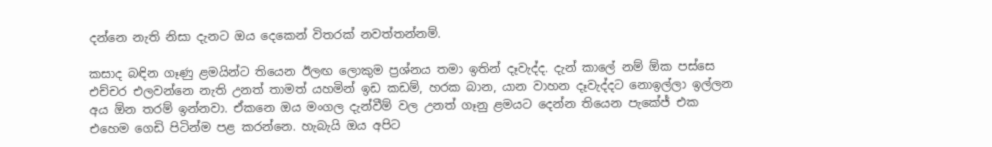දන්නෙ නැති නිසා දැනට ඔය දෙකෙන් විතරක් නවත්තන්නම්.

කසාද බඳින ගෑණු ළමයින්ට තියෙන ඊලඟ ලොකුම ප්‍රශ්නය තමා ඉතින් දෑවැද්ද. දැන් කාලේ නම් ඕක පස්සෙ එච්චර එලවන්නෙ නැති උනත් තාමත් යහමින් ඉඩ කඩම්, හරක බාන, යාන වාහන දෑවැද්දට නොඉල්ලා ඉල්ලන අය ඕන තරම් ඉන්නවා. ඒකනෙ ඔය මංගල දැන්වීම් වල උනත් ගෑනු ළමයට දෙන්න තියෙන පැකේජ් එක එහෙම ගෙඩි පිටින්ම පළ කරන්නෙ. හැබැයි ඔය අපිට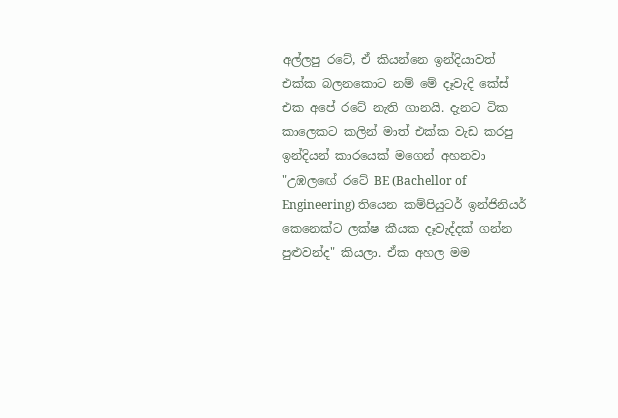අල්ලපු රටේ, ඒ කියන්නෙ ඉන්දියාවත් එක්ක බලනකොට නම් මේ දෑවැදි කේස් එක අපේ රටේ නැති ගානයි. දැනට ටික කාලෙකට කලින් මාත් එක්ක වැඩ කරපු ඉන්දියන් කාරයෙක් මගෙන් අහනවා "උඹලඟේ රටේ BE (Bachellor of Engineering) තියෙන කම්පියුටර් ඉන්ජිනියර් කෙනෙක්ට ලක්ෂ කීයක දෑවැද්දක් ගන්න පුළුවන්ද" කියලා. ඒක අහල මම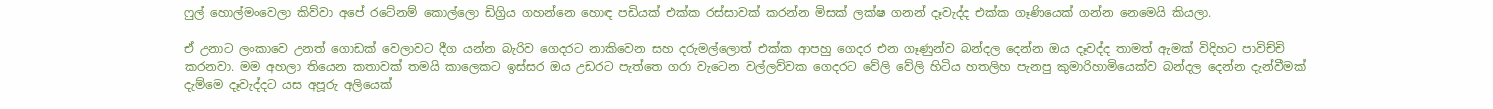ෆුල් හොල්මංවෙලා කිව්වා අපේ රටේනම් කොල්ලො ඩිග්‍රිය ගහන්නෙ හොඳ පඩියක් එක්ක රස්සාවක් කරන්න මිසක් ලක්ෂ ගනන් දෑවැද්ද එක්ක ගෑණියෙක් ගන්න නෙමෙයි කියලා.

ඒ උනාට ලංකාවෙ උනත් ගොඩක් වෙලාවට දීග යන්න බැරිව ගෙදරට නාකිවෙන සහ දරුමල්ලොත් එක්ක ආපහු ගෙදර එන ගෑණුන්ව බන්දල දෙන්න ඔය දෑවද්ද තාමත් ඇමක් විදිහට පාවිච්චි කරනවා. මම අහලා තියෙන කතාවක් තමයි කාලෙකට ඉස්සර ඔය උඩරට පැත්තෙ ගරා වැටෙන වල්ලව්වක ගෙදරට වේලි වේලි හිටිය හතලිහ පැනපු කුමාරිහාමියෙක්ව බන්දල දෙන්න දැන්වීමක් දැම්මෙ දෑවැද්දට යස අපූරු අලියෙක්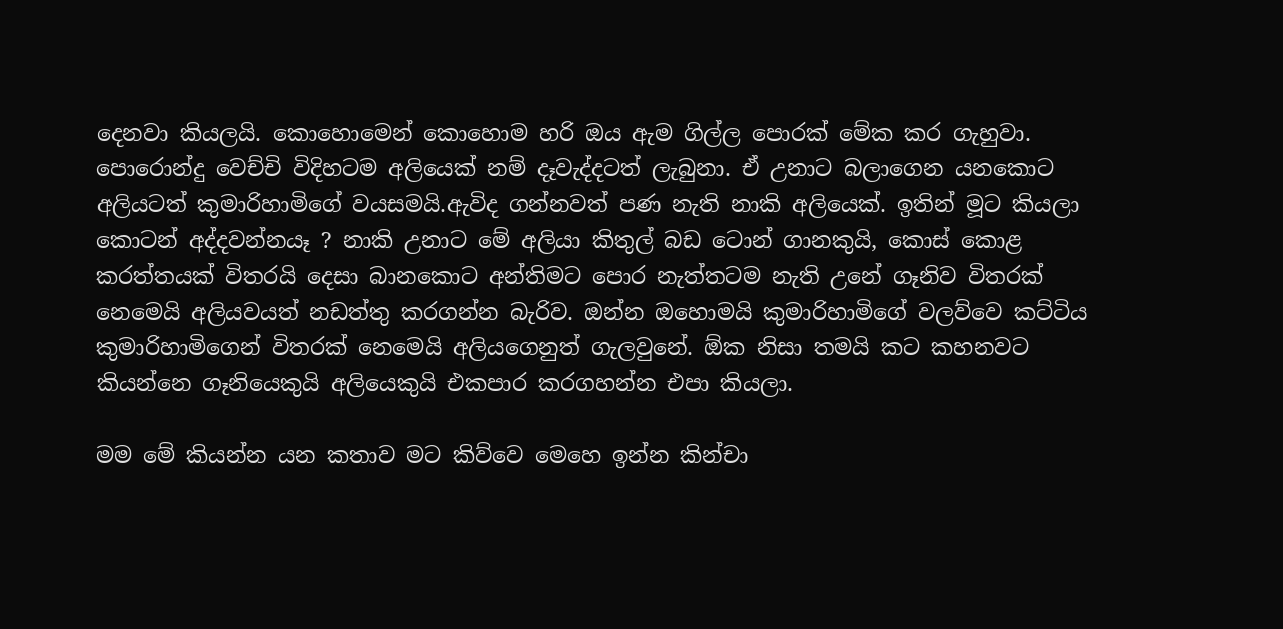දෙනවා කියලයි. කොහොමෙන් කොහොම හරි ඔය ඇම ගිල්ල පොරක් මේක කර ගැහුවා. පොරොන්දු වෙච්චි විදිහටම අලියෙක් නම් දෑවැද්දටත් ලැබුනා. ඒ උනාට බලාගෙන යනකොට අලියටත් කුමාරිහාමිගේ වයසමයි.ඇවිද ගන්නවත් පණ නැති නාකි අලියෙක්. ඉතින් මූට කියලා කොටන් අද්දවන්නයෑ ? නාකි උනාට මේ අලියා කිතුල් බඩ ටොන් ගානකුයි, කොස් කොළ කරත්තයක් විතරයි දෙසා බානකොට අන්තිමට පොර නැත්තටම නැති උනේ ගෑනිව විතරක් නෙමෙයි අලියවයත් නඩත්තු කරගන්න බැරිව. ඔන්න ඔහොමයි කුමාරිහාමිගේ වලව්වෙ කට්ටිය කුමාරිහාමිගෙන් විතරක් නෙමෙයි අලියගෙනුත් ගැලවුනේ. ඕක නිසා තමයි කට කහනවට කියන්නෙ ගෑනියෙකුයි අලියෙකුයි එකපාර කරගහන්න එපා කියලා.

මම මේ කියන්න යන කතාව මට කිව්වෙ මෙහෙ ඉන්න කින්චා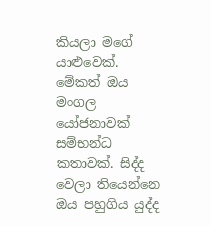කියලා මගේ යාළුවෙක්. මේකත් ඔය මංගල යෝජනාවක් සම්භන්ධ කතාවක්. සිද්ද වෙලා තියෙන්නෙ ඔය පහුගිය යුද්ද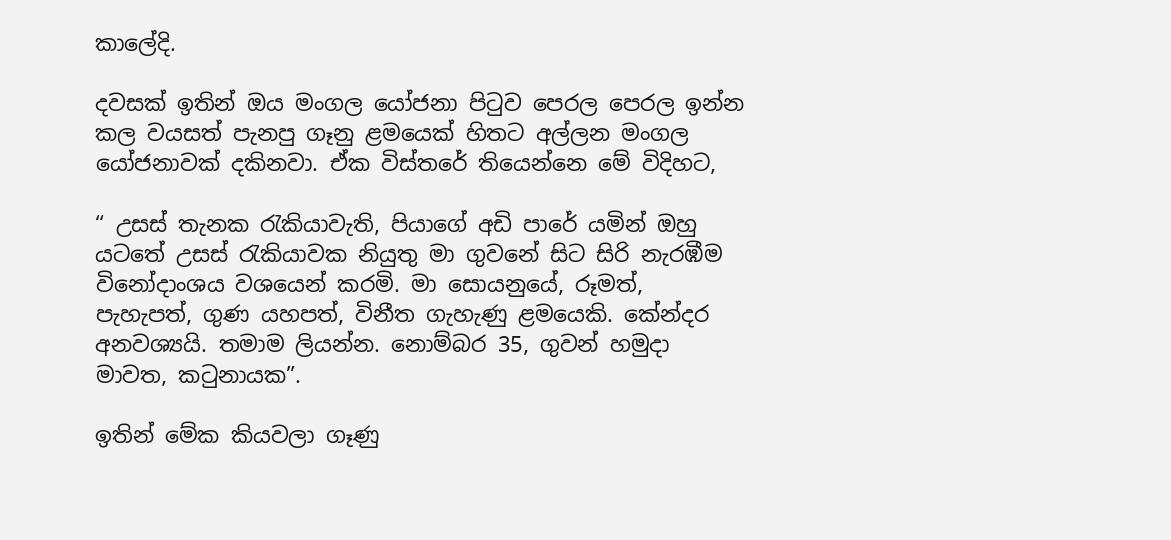කාලේදි.

දවසක් ඉතින් ඔය මංගල යෝජනා පිටුව පෙරල පෙරල ඉන්න කල වයසත් පැනපු ගෑනු ළමයෙක් හිතට අල්ලන මංගල යෝජනාවක් දකිනවා. ඒක විස්තරේ තියෙන්නෙ මේ විදිහට,

“ උසස් තැනක රැකියාවැති, පියාගේ අඩි පාරේ යමින් ඔහු යටතේ උසස් රැකියාවක නියුතු මා ගුවනේ සිට සිරි නැරඹීම විනෝදාංශය වශයෙන් කරමි. මා සොයනුයේ, රූමත්, පැහැපත්, ගුණ යහපත්, විනීත ගැහැණු ළමයෙකි. කේන්දර අනවශ්‍යයි. තමාම ලියන්න. නොම්බර 35, ගුවන් හමුදා මාවත, කටුනායක”.

ඉතින් මේක කියවලා ගෑණු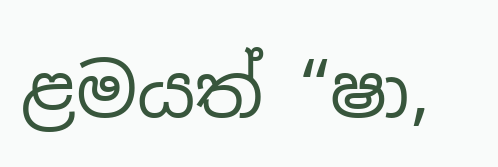ළමයත් “ෂා,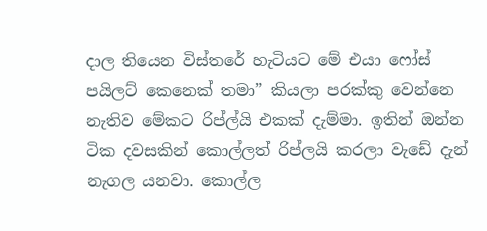දාල තියෙන විස්තරේ හැටියට මේ එයා ෆෝස් පයිලට් කෙනෙක් තමා” කියලා පරක්කු වෙන්නෙ නැතිව මේකට රිප්ල්යි එකක් දැම්මා. ඉතින් ඔන්න ටික දවසකින් කොල්ලත් රිප්ලයි කරලා වැඩේ දැන් නැගල යනවා. කොල්ල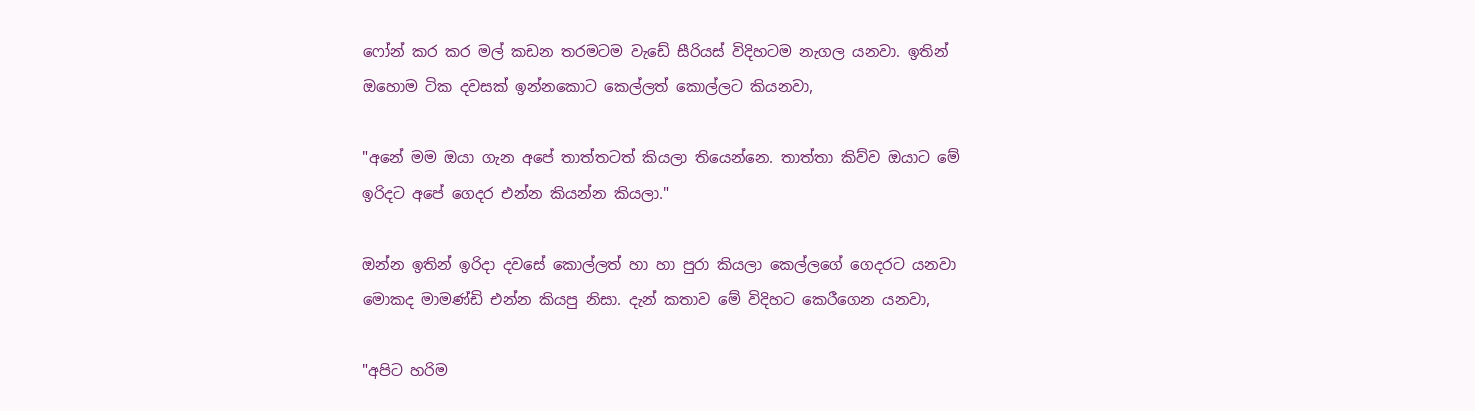ෆෝන් කර කර මල් කඩන තරමටම වැඩේ සීරියස් විදිහටම නැගල යනවා. ඉතින් ඔහොම ටික දවසක් ඉන්නකොට කෙල්ලත් කොල්ලට කියනවා,

"අනේ මම ඔයා ගැන අපේ තාත්තටත් කියලා තියෙන්නෙ. තාත්තා කිව්ව ඔයාට මේ ඉරිදට අපේ ගෙදර එන්න කියන්න කියලා."

ඔන්න ඉතින් ඉරිදා දවසේ කොල්ලත් හා හා පුරා කියලා කෙල්ලගේ ගෙදරට යනවා මොකද මාමණ්ඩි එන්න කියපු නිසා. දැන් කතාව මේ විදිහට කෙරීගෙන යනවා,

"අපිට හරිම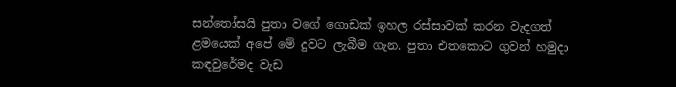සන්තෝසයි පුතා වගේ ගොඩක් ඉහල රස්සාවක් කරන වැදගත් ළමයෙක් අපේ මේ දුවට ලැබීම ගැන. පුතා එතකොට ගුවන් හමුදා කඳවුරේමද වැඩ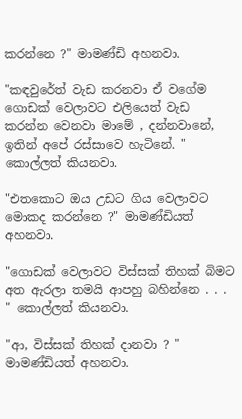කරන්නෙ ?" මාමණ්ඩි අහනවා.

"කඳවුරේත් වැඩ කරනවා ඒ වගේම ගොඩක් වෙලාවට එලියෙත් වැඩ කරන්න වෙනවා මාමේ , දන්නවානේ, ඉතින් අපේ රස්සාවෙ හැටිනේ. " කොල්ලත් කියනවා.

"එතකොට ඔය උඩට ගිය වෙලාවට මොකද කරන්නෙ ?" මාමණ්ඩියත් අහනවා.

"ගොඩක් වෙලාවට විස්සක් තිහක් බිමට අත ඇරලා තමයි ආපහු බහින්නෙ . . . " කොල්ලත් කියනවා.

"ආ, විස්සක් තිහක් දානවා ? " මාමණ්ඩියත් අහනවා.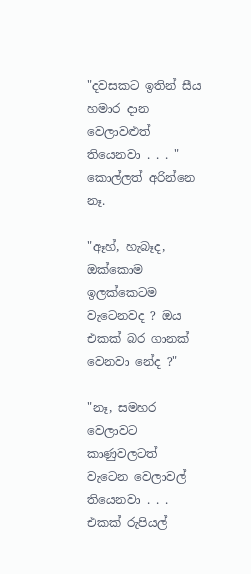"දවසකට ඉතින් සීය හමාර දාන වෙලාවළුත් තියෙනවා . . . " කොල්ලත් අරින්නෙ නෑ.

"ඈහ්, හැබෑද, ඔක්කොම ඉලක්කෙටම වැටෙනවද ? ඔය එකක් බර ගානක් වෙනවා නේද ?"

"නෑ, සමහර වෙලාවට කාණුවලටත් වැටෙන වෙලාවල් තියෙනවා . . . එකක් රුපියල්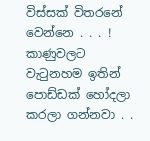විස්සක් විතරනේ වෙන්නෙ . . . ! කාණුවලට වැටුනහම ඉතින් පොඩ්ඩක් හෝදලා කරලා ගන්නවා . .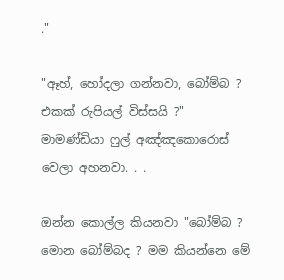."

"ඈහ්, හෝදලා ගන්නවා, බෝම්බ ? එකක් රුපියල් විස්සයි ?" මාමණ්ඩියා ෆුල් අඤ්ඤකොරොස් වෙලා අහනවා. . .

ඔන්න කොල්ල කියනවා "බෝම්බ ? මොන බෝම්බද ? මම කියන්නෙ මේ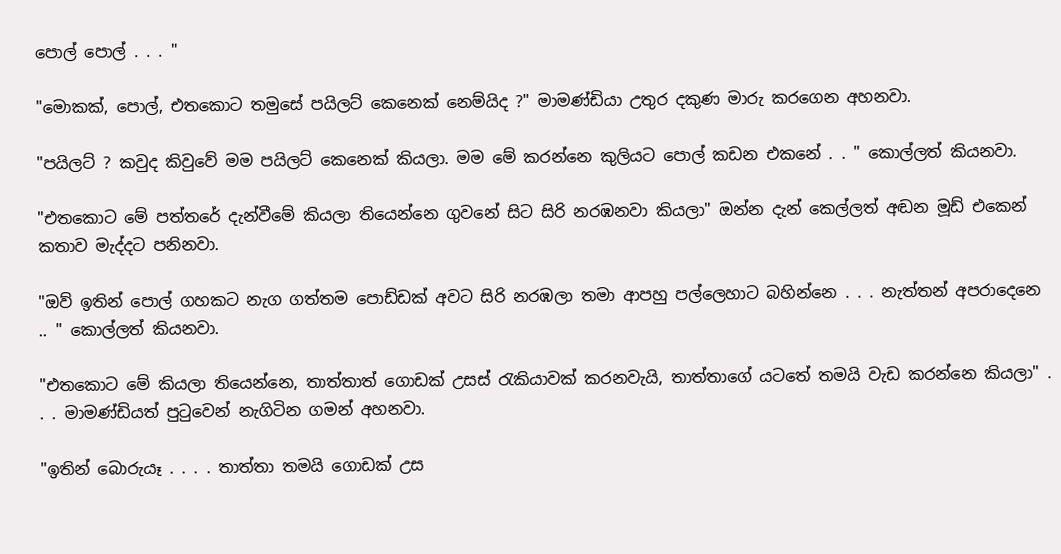පොල් පොල් . . . "

"මොකක්, පොල්, එතකොට තමුසේ පයිලට් කෙනෙක් නෙම්යිද ?" මාමණ්ඩියා උතුර දකුණ මාරු කරගෙන අහනවා.

"පයිලට් ? කවුද කිවුවේ මම පයිලට් කෙනෙක් කියලා. මම මේ කරන්නෙ කුලියට පොල් කඩන එකනේ . . " කොල්ලත් කියනවා.

"එතකොට මේ පත්තරේ දැන්වීමේ කියලා තියෙන්නෙ ගුවනේ සිට සිරි නරඹනවා කියලා" ඔන්න දැන් කෙල්ලත් අඬන මූඩ් එකෙන් කතාව මැද්දට පනිනවා.

"ඔව් ඉතින් පොල් ගහකට නැග ගත්තම පොඩ්ඩක් අවට සිරි නරඹලා තමා ආපහු පල්ලෙහාට බහින්නෙ . . . නැත්තන් අපරාදෙනෙ .. " කොල්ලත් කියනවා.

"එතකොට මේ කියලා තියෙන්නෙ, තාත්තාත් ගොඩක් උසස් රැකියාවක් කරනවැයි, තාත්තාගේ යටතේ තමයි වැඩ කරන්නෙ කියලා" . . . මාමණ්ඩියත් පුටුවෙන් නැගිටින ගමන් අහනවා.

"ඉතින් බොරුයෑ . . . . තාත්තා තමයි ගොඩක් උස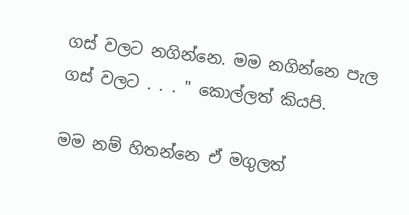ගස් වලට නගින්නෙ. මම නගින්නෙ පැල ගස් වලට . . . " කොල්ලත් කියපි.

මම නම් හිතන්නෙ ඒ මගුලත්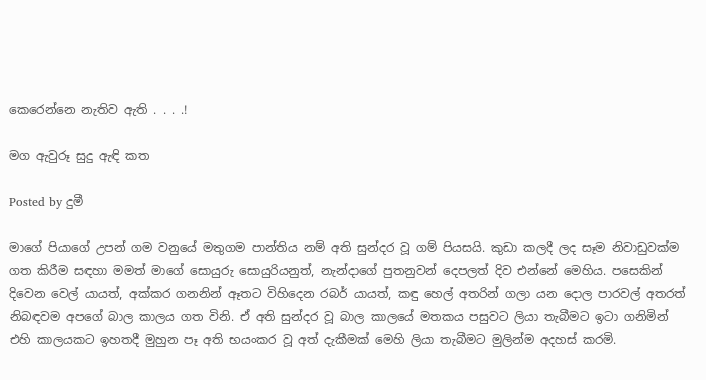කෙරෙන්නෙ නැතිව ඇති . . . .!

මග ඇවුරූ සුදු ඇඳි කත

Posted by දුමී

මාගේ පියාගේ උපන් ගම වනුයේ මතුගම පාන්තිය නම් අති සුන්දර වූ ගම් පියසයි. කුඩා කලදී ලද සෑම නිවාඩුවක්ම ගත කිරීම සඳහා මමත් මාගේ සොයුරු සොයුරියනුත්, නැන්දාගේ පුතනුවන් දෙපලත් දිව එන්නේ මෙහිය. පසෙකින් දිවෙන වෙල් යායත්, අක්කර ගනනින් ඈතට විහිදෙන රබර් යායත්, කඳු හෙල් අතරින් ගලා යන දොල පාරවල් අතරත් නිබඳවම අපගේ බාල කාලය ගත විනි. ඒ අති සුන්දර වූ බාල කාලයේ මතකය පසුවට ලියා තැබීමට ඉටා ගනිමින් එහි කාලයකට ඉහතදී මුහුන පෑ අති භයංකර වූ අත් දැකීමක් මෙහි ලියා තැබීමට මුලින්ම අදහස් කරමි.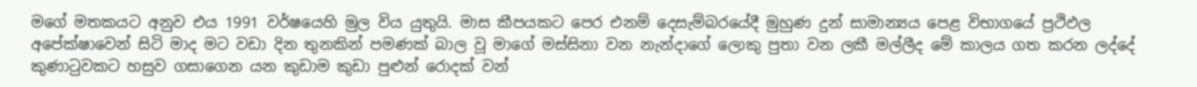මගේ මතකයට අනුව එය 1991 වර්ෂයෙහි මුල විය යුතුයි. මාස කීපයකට පෙර එනම් දෙසැම්බරයේදී මුහුණ දුන් සාමාන්‍යය පෙළ විභාගයේ ප්‍රථිඵල අපේක්ෂාවෙන් සිටි මාද මට වඩා දින තුනකින් පමණක් බාල වූ මාගේ මස්සිනා වන නැන්දාගේ ලොකු පුතා වන ලකී මල්ලීද මේ කාලය ගත කරන ලද්දේ කුණාටුවකට හසුව ගසාගෙන යන කුඩාම කුඩා පුළුන් රොදක් වන්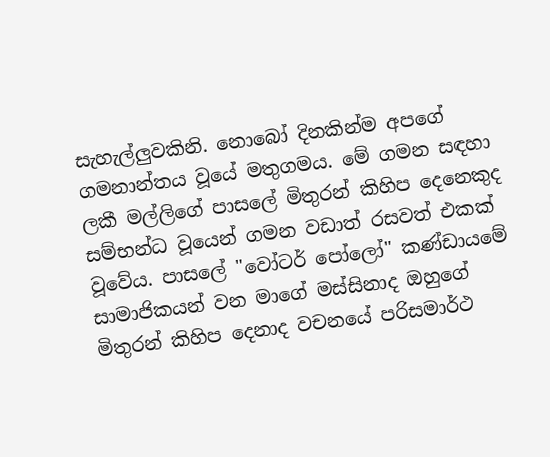සැහැල්ලුවකිනි. නොබෝ දිනකින්ම අපගේ ගමනාන්තය වූයේ මතුගමය. මේ ගමන සඳහා ලකී මල්ලිගේ පාසලේ මිතුරන් කිහිප දෙනෙකුද සම්භන්ධ වූයෙන් ගමන වඩාත් රසවත් එකක් වූවේය. පාසලේ "වෝටර් පෝලෝ" කණ්ඩායමේ සාමාජිකයන් වන මාගේ මස්සිනාද ඔහුගේ මිතුරන් කිහිප දෙනාද වචනයේ පරිසමාර්ථ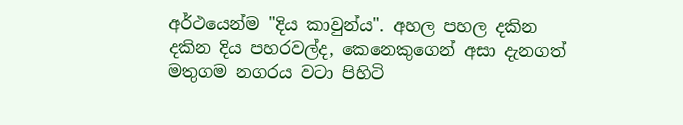අර්ථයෙන්ම "දිය කාවුන්ය". අහල පහල දකින දකින දිය පහරවල්ද, කෙනෙකුගෙන් අසා දැනගත් මතුගම නගරය වටා පිහිටි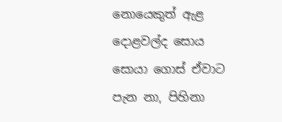නොයෙකුත් ඇළ දොළවල්ද සොය සොයා ගොස් ඒවාට පැන නා, පිහිනා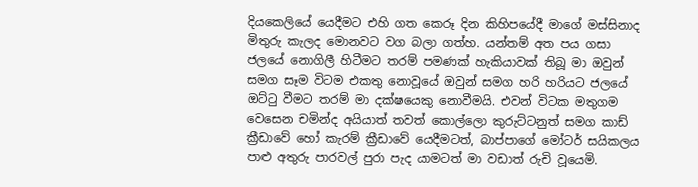දියකෙලියේ යෙදීමට එහි ගත කෙරූ දින කිහිපයේදී මාගේ මස්සිනාද මිතුරු කැලද මොනවට වග බලා ගත්හ. යන්තම් අත පය ගසා ජලයේ නොගිලී හිටීමට තරම් පමණක් හැකියාවක් තිබූ මා ඔවුන් සමග සෑම විටම එකතු නොවූයේ ඔවුන් සමග හරි හරියට ජලයේ ඔට්ටු වීමට තරම් මා දක්ෂයෙකු නොවීමයි. එවන් විටක මතුගම වෙසෙන චමින්ද අයියාත් තවත් කොල්ලො කුරුට්ටනුත් සමග කාඩ් ක්‍රීඩාවේ හෝ කැරම් ක්‍රීඩාවේ යෙදීමටත්, බාප්පාගේ මෝටර් සයිකලය පාළු අතුරු පාරවල් පුරා පැද යාමටත් මා වඩාත් රුචි වූයෙමි.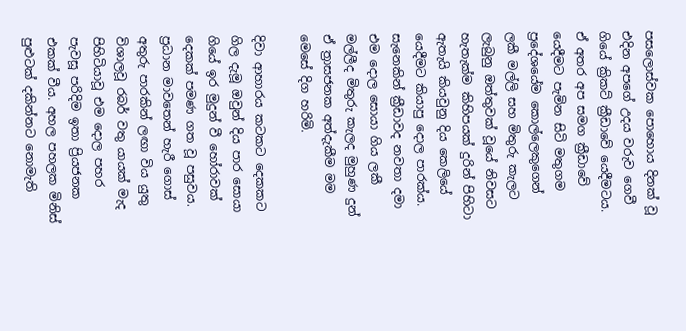පසලොස්වක පොහොය දිනක් වූ එදින අපගේ උදය වරුව ගෙවී ගියේ ක්‍රිකට් ක්‍රීඩාවේ යෙදීමටය. ඒ අතර අප සමග ක්‍රීඩාවේ යෙදීමට පැමින සිටි මතුගම ප්‍රදේශයේම කොල්ලෙකුගෙන් ලකී මල්ලි සහ මිතුරු කැලට ලැබුනු ඔත්තුවක් වූයේ නිවසට හැතැක්ම කිහිපයක් දුරින් පිහිටා ඇතැයි කියවුනු දිය කෙලියේ යෙදීමට කියාපු දොල පාරක්ය. සැනෙකින් ක්‍රීඩාවද නවතා දමා එම දොල සොයා ගිය ලකී මල්ලීද මිතුරු කැලද මුහුණ දුන් ඒ ත්‍රාසජනක අත්දැකීම මම මෙසේ දිග හරිමි.

දිවා ආහාරය කටකට දෙකකට ගිල දැමූ ඔවුන් දිය පාර සොයා ගියේ ඉර මුදුන් වී හෝරාවක් දෙකක් පමණ ගත වූ පසුවය. ප්‍රධාන මාවතෙන් හැරී ගොස් අතුරු පාරකින් ලඟා විය යුතු විශාලවූ රබර් වතු යායක් මැද පිහිටියාවූ එම දොල පහර පැවසූ පරිදිම ඉතා ප්‍රියජනක එකක් වීය. අහල පහලක මිනිස් පුළුටක් දකින්නට නොමැති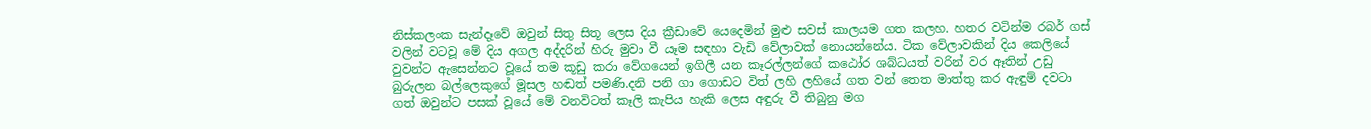නිස්කලංක සැන්දෑවේ ඔවුන් සිතු සිතූ ලෙස දිය ක්‍රීඩාවේ යෙදෙමින් මුළු සවස් කාලයම ගත කලහ. හතර වටින්ම රබර් ගස් වලින් වටවූ මේ දිය අගල අද්දරින් හිරු මුවා වී යෑම සඳහා වැඩි වේලාවක් නොයන්නේය. ටික වේලාවකින් දිය කෙලියේ වුවන්ට ඇසෙන්නට වූයේ තම කූඩු කරා වේගයෙන් ඉගිලී යන කෑරල්ලන්ගේ කඨෝර ශබ්ධයත් වරින් වර ඈතින් උඩු බුරුලන බල්ලෙකුගේ මූසල හඬත් පමණි.දනි පනි ගා ගොඩට විත් ලහි ලහියේ ගත වන් තෙත මාත්තු කර ඇඳුම් දවටා ගත් ඔවුන්ට පසක් වූයේ මේ වනවිටත් කෑලි කැපිය හැකි ලෙස අඳුරු වී තිබුනු මග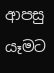ආපසු යෑමට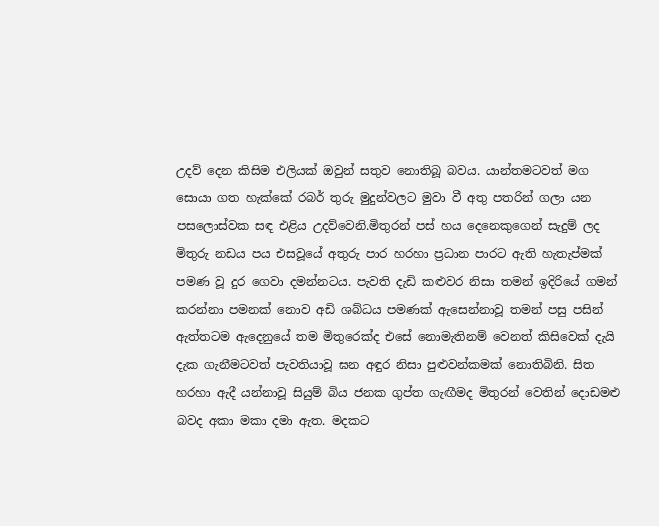උදව් දෙන කිසිම එලියක් ඔවුන් සතුව නොතිබූ බවය. යාන්තමටවත් මග සොයා ගත හැක්කේ රබර් තුරු මුදුන්වලට මුවා වී අතු පතරින් ගලා යන පසලොස්වක සඳ එළිය උදව්වෙනි.මිතුරන් පස් හය දෙනෙකුගෙන් සැදුම් ලද මිතුරු නඩය පය එසවූයේ අතුරු පාර හරහා ප්‍රධාන පාරට ඇති හැතැප්මක් පමණ වූ දුර ගෙවා දමන්නටය. පැවති දැඩි කළුවර නිසා තමන් ඉදිරියේ ගමන් කරන්නා පමනක් නොව අඩි ශබ්ධය පමණක් ඇසෙන්නාවූ තමන් පසු පසින් ඇත්තටම ඇදෙනුයේ තම මිතුරෙක්ද එසේ නොමැතිනම් වෙනත් කිසිවෙක් දැයි දැක ගැනීමටවත් පැවතියාවූ ඝන අඳුර නිසා පුළුවන්කමක් නොතිබිනි. සිත හරහා ඇදී යන්නාවූ සියුම් බිය ජනක ගුප්ත ගැඟීමද මිතුරන් වෙතින් දොඩමළු බවද අකා මකා දමා ඇත. මදකට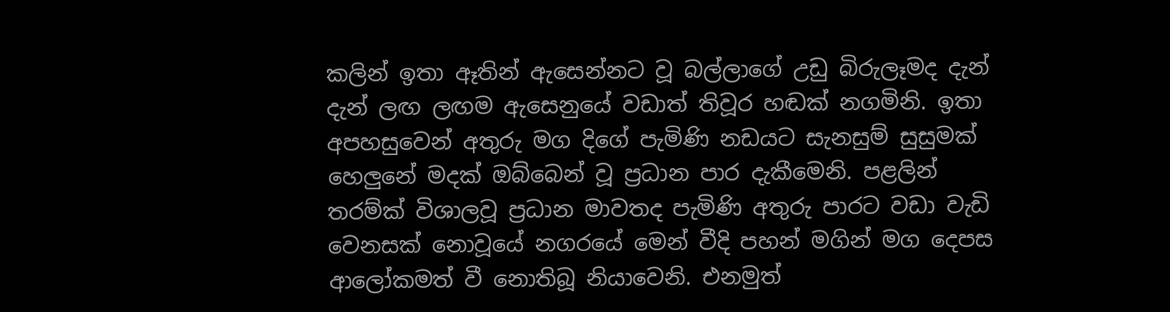කලින් ඉතා ඈතින් ඇසෙන්නට වූ බල්ලාගේ උඩු බිරුලෑමද දැන් දැන් ලඟ ලඟම ඇසෙනුයේ වඩාත් තිවූර හඬක් නගමිනි. ඉතා අපහසුවෙන් අතුරු මග දිගේ පැමිණි නඩයට සැනසුම් සුසුමක් හෙලුනේ මදක් ඔබ්බෙන් වූ ප්‍රධාන පාර දැකීමෙනි. පළලින් තරම්ක් විශාලවූ ප්‍රධාන මාවතද පැමිණි අතුරු පාරට වඩා වැඩි වෙනසක් නොවූයේ නගරයේ මෙන් වීදි පහන් මගින් මග දෙපස ආලෝකමත් වී නොතිබූ නියාවෙනි. එනමුත්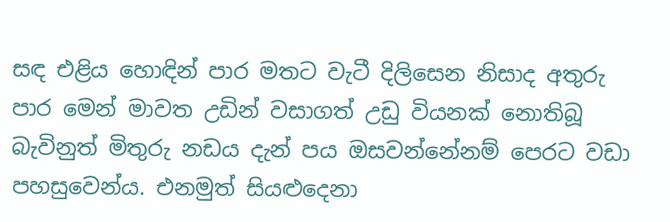සඳ එළිය හොඳින් පාර මතට වැටී දිලිසෙන නිසාද අතුරු පාර මෙන් මාවත උඩින් වසාගත් උඩු වියනක් නොතිබූ බැවිනුත් මිතුරු නඩය දැන් පය ඔසවන්නේනම් පෙරට වඩා පහසුවෙන්ය. එනමුත් සියළුදෙනා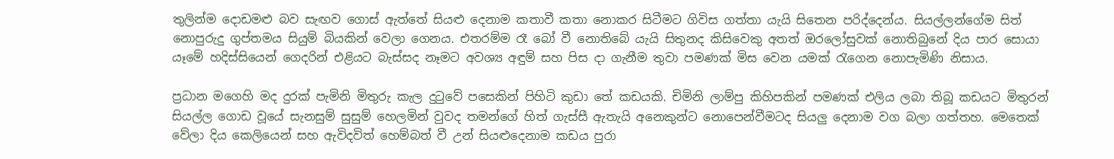තුලින්ම දොඩමළු බව සැඟව ගොස් ඇත්තේ සියළු දෙනාම කතාවී කතා නොකර සිටීමට ගිවිස ගත්තා යැයි සිතෙන පරිද්දෙන්ය. සියල්ලන්ගේම සිත් නොපුරුදු ගුප්තමය සියුම් බියකින් වෙලා ගෙනය. එතරම්ම රෑ බෝ වී නොතිබේ යැයි සිතුනද කිසිවෙකු අතත් ඔරලෝසුවක් නොතිබුනේ දිය පාර සොයා යෑමේ හදිස්සියෙන් ගෙදරින් එළියට බැස්සද නෑමට අවශ්‍ය අඳුම් සහ පිස දා ගැනීම තුවා පමණක් මිස වෙන යමක් රැගෙන නොපැමිණි නිසාය.

ප්‍රධාන මගෙහි මද දුරක් පැමිනි මිතුරු කැල දුටුවේ පසෙකින් පිහිටි කුඩා තේ කඩයකි. චිමිනි ලාම්පු කිහිපකින් පමණක් එලිය ලබා තිබූ කඩයට මිතුරන් සියල්ල ගොඩ වූයේ සැනසුම් සුසුම් හෙලමින් වුවද තමන්ගේ හිත් ගැස්සී ඇතැයි අනෙකුන්ට නොපෙන්වීමටද සියලු දෙනාම වග බලා ගත්තහ. මෙතෙක් වේලා දිය කෙලියෙන් සහ ඇවිදවිත් හෙම්බත් වී උන් සියළුදෙනාම කඩය පුරා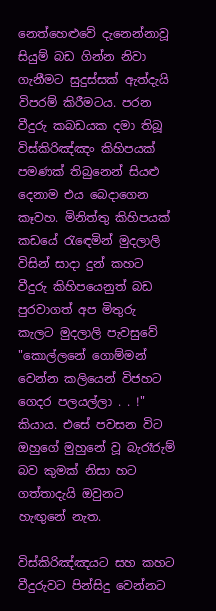නෙත්හෙළුවේ දැනෙන්නාවූ සියුම් බඩ ගින්න නිවා ගැනීමට සුදුස්සක් ඇත්දැයි විපරම් කිරීමටය. පරන වීදුරු කබඩයක දමා තිබූ විස්කිරිඤ්ඤං කිහිපයක් පමණක් තිබුනෙන් සියළු දෙනාම එය බෙදාගෙන කෑවහ. මිනිත්තු කිහිපයක් කඩයේ රැඳෙමින් මුදලාලි විසින් සාදා දුන් කහට වීදුරු කිහිපයෙනුත් බඩ පුරවාගත් අප මිතුරු කැලට මුදලාලි පැවසුවේ "කොල්ලනේ ගොම්මන් වෙන්න කලියෙන් විජහට ගෙදර පලයල්ලා . . !" කියාය. එසේ පවසන විට ඔහුගේ මුහුනේ වූ බැරෑරුම් බව කුමක් නිසා හට ගත්තාදැයි ඔවුනට හැඟුනේ නැත.

විස්කිරිඤ්ඤයට සහ කහට වීදුරුවට පින්සිදු වෙන්නට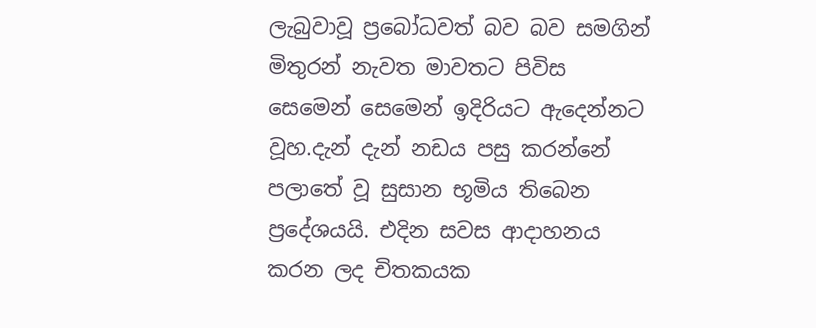ලැබුවාවූ ප්‍රබෝධවත් බව බව සමගින් මිතුරන් නැවත මාවතට පිවිස සෙමෙන් සෙමෙන් ඉදිරියට ඇදෙන්නට වූහ.දැන් දැන් නඩය පසු කරන්නේ පලාතේ වූ සුසාන භූමිය තිබෙන ප්‍රදේශයයි. එදින සවස ආදාහනය කරන ලද චිතකයක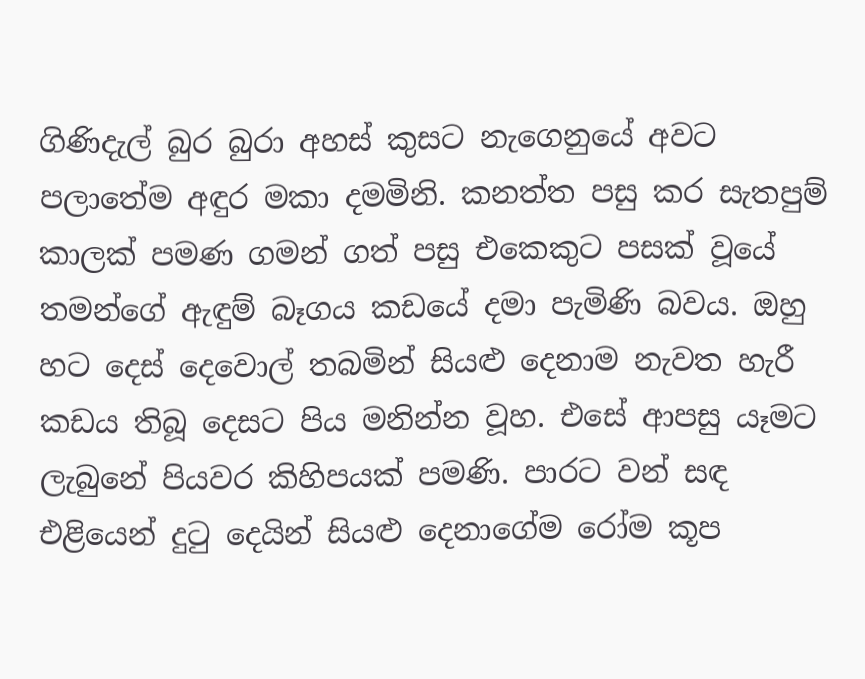ගිණිදැල් බුර බුරා අහස් කුසට නැගෙනුයේ අවට පලාතේම අඳුර මකා දමමිනි. කනත්ත පසු කර සැතපුම් කාලක් පමණ ගමන් ගත් පසු එකෙකුට පසක් වූයේ තමන්ගේ ඇඳුම් බෑගය කඩයේ දමා පැමිණි බවය. ඔහු හට දෙස් දෙවොල් තබමින් සියළු දෙනාම නැවත හැරී කඩය තිබූ දෙසට පිය මනින්න වූහ. එසේ ආපසු යෑමට ලැබුනේ පියවර කිහිපයක් පමණි. පාරට වන් සඳ එළියෙන් දුටු දෙයින් සියළු දෙනාගේම රෝම කූප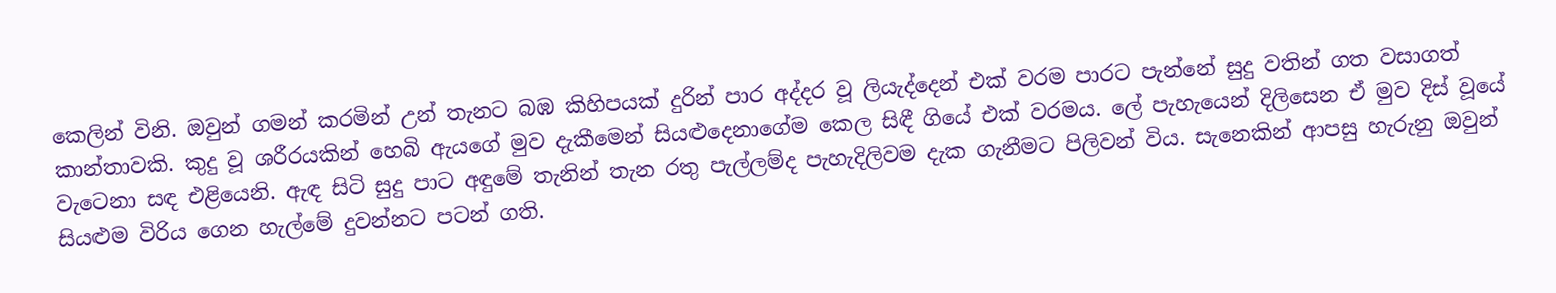කෙලින් විනි. ඔවුන් ගමන් කරමින් උන් තැනට බඹ කිහිපයක් දුරින් පාර අද්දර වූ ලියැද්දෙන් එක් වරම පාරට පැන්නේ සුදු වතින් ගත වසාගත් කාන්තාවකි. කුදු වූ ශරීරයකින් හෙබි ඇයගේ මුව දැකීමෙන් සියළුදෙනාගේම කෙල සිඳී ගියේ එක් වරමය. ලේ පැහැයෙන් දිලිසෙන ඒ මුව දිස් වූයේ වැටෙනා සඳ එළියෙනි. ඇඳ සිටි සුදු පාට අඳුමේ තැනින් තැන රතු පැල්ලම්ද පැහැදිලිවම දැක ගැනීමට පිලිවන් විය. සැනෙකින් ආපසු හැරුනු ඔවුන් සියළුම විරිය ගෙන හැල්මේ දුවන්නට පටන් ගති.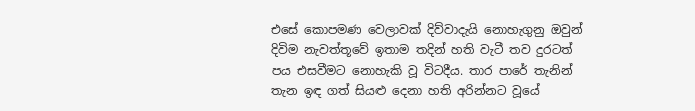එසේ කොපමණ වෙලාවක් දිව්වාදැයි නොහැගුනු ඔවුන් දිවිම නැවත්තූවේ ඉතාම තදින් හති වැටී තව දුරටත් පය එසවීමට නොහැකි වූ විටදීය. තාර පාරේ තැනින් තැන ඉඳ ගත් සියළු දෙනා හති අරින්නට වූයේ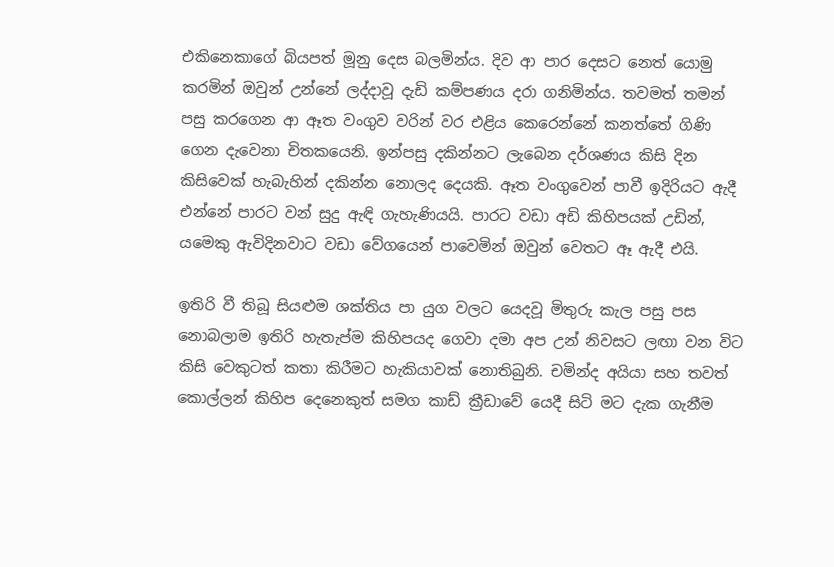එකිනෙකාගේ බියපත් මූනු දෙස බලමින්ය. දිව ආ පාර දෙසට නෙත් යොමු කරමින් ඔවුන් උන්නේ ලද්දාවූ දැඩි කම්පණය දරා ගනිමින්ය. තවමත් තමන් පසු කරගෙන ආ ඈත වංගුව වරින් වර එළිය කෙරෙන්නේ කනත්තේ ගිණි ගෙන දැවෙනා චිතකයෙනි. ඉන්පසු දකින්නට ලැබෙන දර්ශණය කිසි දින කිසිවෙක් හැබැහින් දකින්න නොලද දෙයකි. ඈත වංගුවෙන් පාවී ඉදිරියට ඇදී එන්නේ පාරට වන් සුදු ඇඳි ගැහැණියයි. පාරට වඩා අඩි කිහිපයක් උඩින්, යමෙකු ඇවිදිනවාට වඩා වේගයෙන් පාවෙමින් ඔවුන් වෙතට ඈ ඇදී එයි.

ඉතිරි වී තිබූ සියළුම ශක්තිය පා යුග වලට යෙදවූ මිතුරු කැල පසු පස නොබලාම ඉතිරි හැතැප්ම කිහිපයද ගෙවා දමා අප උන් නිවසට ලඟා වන විට කිසි වෙකුටත් කතා කිරීමට හැකියාවක් නොතිබුනි. චමින්ද අයියා සහ තවත් කොල්ලන් කිහිප දෙනෙකුත් සමග කාඩ් ක්‍රීඩාවේ යෙදී සිටි මට දැක ගැනීම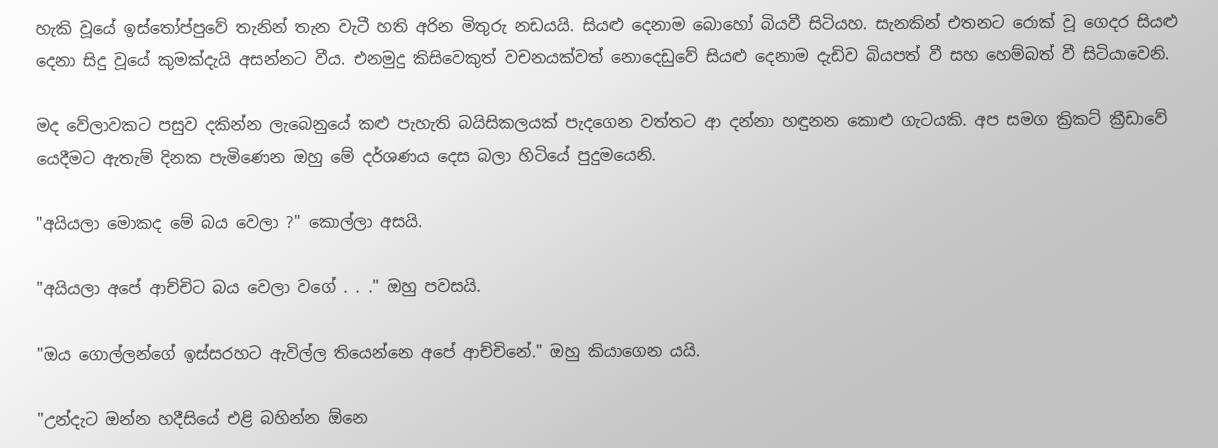හැකි වූයේ ඉස්තෝප්පුවේ තැනින් තැන වැටී හති අරින මිතුරු නඩයයි. සියළු දෙනාම බොහෝ බියවී සිටියහ. සැනකින් එතනට රොක් වූ ගෙදර සියළු දෙනා සිදු වූයේ කුමක්දැයි අසන්නට වීය. එනමුදු කිසිවෙකුත් වචනයක්වත් නොදෙඩුවේ සියළු දෙනාම දැඩිව බියපත් වී සහ හෙම්බත් වී සිටියාවෙනි.

මද වේලාවකට පසුව දකින්න ලැබෙනුයේ කළු පැහැති බයිසිකලයක් පැදගෙන වත්තට ආ දන්නා හඳුනන කොළු ගැටයකි. අප සමග ක්‍රිකට් ක්‍රීඩාවේ යෙදීමට ඇතැම් දිනක පැමිණෙන ඔහු මේ දර්ශණය දෙස බලා හිටියේ පුදුමයෙනි.

"අයියලා මොකද මේ බය වෙලා ?" කොල්ලා අසයි.

"අයියලා අපේ ආච්චිට බය වෙලා වගේ . . ." ඔහු පවසයි.

"ඔය ගොල්ලන්ගේ ඉස්සරහට ඇවිල්ල තියෙන්නෙ අපේ ආච්චිනේ." ඔහු කියාගෙන යයි.

"උන්දැට ඔන්න හදීසියේ එළි බහින්න ඕනෙ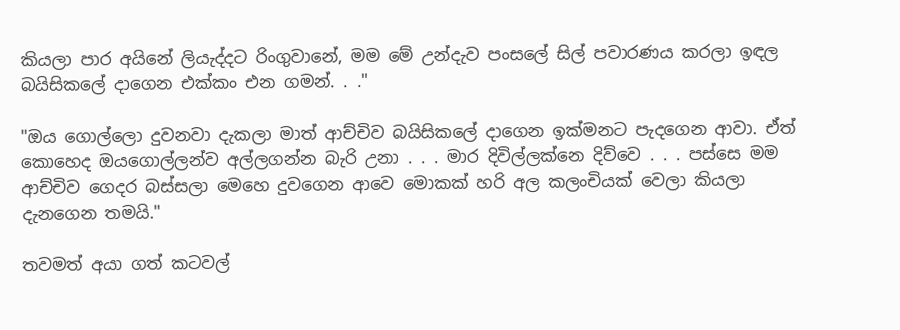කියලා පාර අයිනේ ලියැද්දට රිංගුවානේ, මම මේ උන්දැව පංසලේ සිල් පවාරණය කරලා ඉඳල බයිසිකලේ දාගෙන එක්කං එන ගමන්. . ."

"ඔය ගොල්ලො දුවනවා දැකලා මාත් ආච්චිව බයිසිකලේ දාගෙන ඉක්මනට පැදගෙන ආවා. ඒත් කොහෙද ඔයගොල්ලන්ව අල්ලගන්න බැරි උනා . . . මාර දිවිල්ලක්නෙ දිව්වෙ . . . පස්සෙ මම ආච්චිව ගෙදර බස්සලා මෙහෙ දුවගෙන ආවෙ මොකක් හරි අල කලංචියක් වෙලා කියලා දැනගෙන තමයි."

තවමත් අයා ගත් කටවල්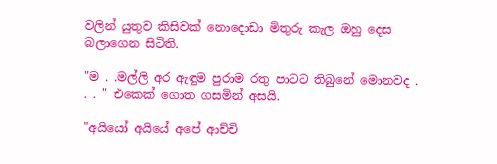වලින් යුතුව කිසිවක් නොදොඩා මිතුරු කැල ඔහු දෙස බලාගෙන සිටිති.

"ම . .මල්ලි අර ඇඳුම පුරාම රතු පාටට තිබුනේ මොනවද . . . " එකෙක් ගොත ගසමින් අසයි.

"අයියෝ අයියේ අපේ ආච්චි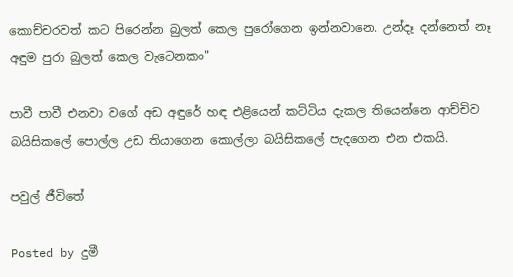කොච්චරවත් කට පිරෙන්න බුලත් කෙල පුරෝගෙන ඉන්නවානෙ. උන්දෑ දන්නෙත් නෑ අඳුම පුරා බුලත් කෙල වැටෙනකං"

පාවී පාවී එනවා වගේ අඩ අඳුරේ හඳ එළියෙන් කට්ටිය දැකල තියෙන්නෙ ආච්චිව බයිසිකලේ පොල්ල උඩ තියාගෙන කොල්ලා බයිසිකලේ පැදගෙන එන එකයි.

පවුල් ජීවිතේ

Posted by දුමී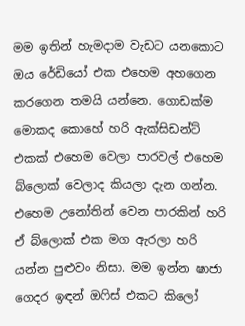මම ඉතින් හැමදාම වැඩට යනකොට ඔය රේඩියෝ එක එහෙම අහගෙන කරගෙන තමයි යන්නෙ. ගොඩක්ම මොකද කොහේ හරි ඇක්සිඩන්ට් එකක් එහෙම වෙලා පාරවල් එහෙම බ්ලොක් වෙලාද කියලා දැන ගන්න. එහෙම උනෝතින් වෙන පාරකින් හරි ඒ බ්ලොක් එක මග ඇරලා හරි යන්න පුළුවං නිසා. මම ඉන්න ෂාජා ගෙදර ඉඳන් ඔෆිස් එකට කිලෝ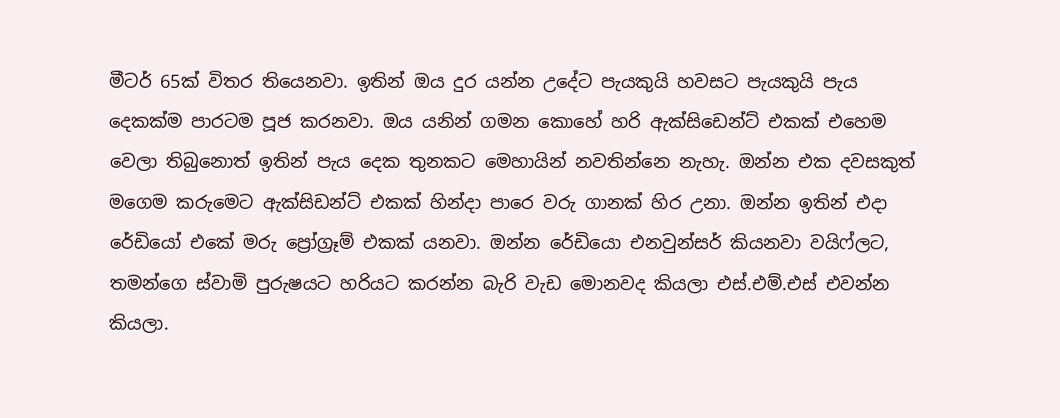මීටර් 65ක් විතර තියෙනවා. ඉතින් ඔය දුර යන්න උදේට පැයකුයි හවසට පැයකුයි පැය දෙකක්ම පාරටම පූජ කරනවා. ඔය යනින් ගමන කොහේ හරි ඇක්සිඩෙන්ට් එකක් එහෙම වෙලා තිබුනොත් ඉතින් පැය දෙක තුනකට මෙහායින් නවතින්නෙ නැහැ. ඔන්න එක දවසකුත් මගෙම කරුමෙට ඇක්සිඩන්ට් එකක් හින්දා පාරෙ වරු ගානක් හිර උනා. ඔන්න ඉතින් එදා රේඩියෝ එකේ මරු ප්‍රෝග්‍රෑම් එකක් යනවා. ඔන්න රේඩියො එනවුන්සර් කියනවා වයිෆ්ලට, තමන්ගෙ ස්වාමි පුරුෂයට හරියට කරන්න බැරි වැඩ මොනවද කියලා එස්.එම්.එස් එවන්න කියලා.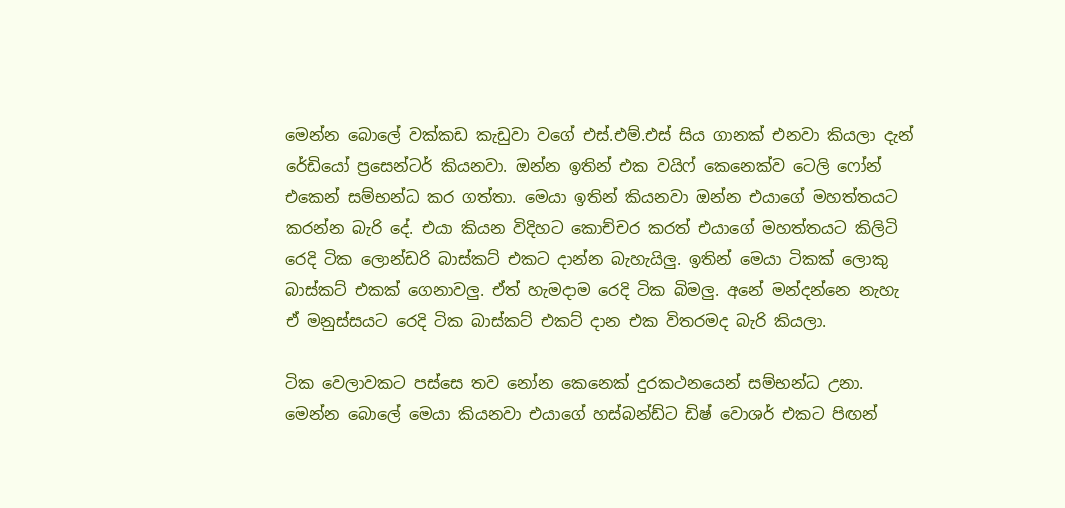මෙන්න බොලේ වක්කඩ කැඩුවා වගේ එස්.එම්.එස් සිය ගානක් එනවා කියලා දැන් රේඩියෝ ප්‍රසෙන්ටර් කියනවා. ඔන්න ඉතින් එක වයිෆ් කෙනෙක්ව ටෙලි ෆෝන් එකෙන් සම්භන්ධ කර ගත්තා. මෙයා ඉතින් කියනවා ඔන්න එයාගේ මහත්තයට කරන්න බැරි දේ. එයා කියන විදිහට කොච්චර කරත් එයාගේ මහත්තයට කිලිටි රෙදි ටික ලොන්ඩරි බාස්කට් එකට දාන්න බැහැයිලු. ඉතින් මෙයා ටිකක් ලොකු බාස්කට් එකක් ගෙනාවලු. ඒත් හැමදාම රෙදි ටික බිමලු. අනේ මන්දන්නෙ නැහැ ඒ මනුස්සයට රෙදි ටික බාස්කට් එකට් දාන එක විතරමද බැරි කියලා.

ටික වෙලාවකට පස්සෙ තව නෝන කෙනෙක් දුරකථනයෙන් සම්භන්ධ උනා. මෙන්න බොලේ මෙයා කියනවා එයාගේ හස්බන්ඩ්ට ඩිෂ් වොශර් එකට පිඟන්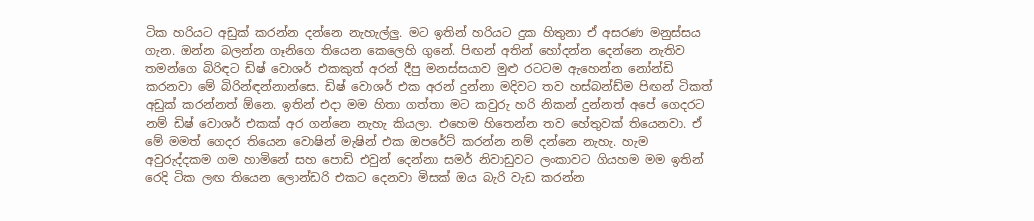ටික හරියට අඩුක් කරන්න දන්නෙ නැහැල්ලු. මට ඉතින් හරියට දුක හිතුනා ඒ අසරණ මනුස්සය ගැන. ඔන්න බලන්න ගෑනිගෙ තියෙන කෙලෙහි ගුනේ. පිඟන් අතින් හෝදන්න දෙන්නෙ නැතිව තමන්ගෙ බිරිඳට ඩිෂ් වොශර් එකකුත් අරන් දීපු මනස්සයාව මුළු රටටම ඇහෙන්න නෝන්ඩි කරනවා මේ බිරින්ඳන්නාන්සෙ. ඩිෂ් වොශර් එක අරන් දුන්නා මදිවට තව හස්බන්ඩ්ම පිඟන් ටිකත් අඩුක් කරන්නත් ඕනෙ. ඉතින් එදා මම හිතා ගත්තා මට කවුරු හරි නිකන් දුන්නත් අපේ ගෙදරට නම් ඩිෂ් වොශර් එකක් අර ගන්නෙ නැහැ කියලා. එහෙම හිතෙන්න තව හේතුවක් තියෙනවා. ඒ මේ මමත් ගෙදර තියෙන වොෂින් මැෂින් එක ඔපරේට් කරන්න නම් දන්නෙ නැහැ. හැම අවුරුද්දකම ගම හාමිනේ සහ පොඩි එවුන් දෙන්නා සමර් නිවාඩුවට ලංකාවට ගියහම මම ඉතින් රෙදි ටික ලඟ තියෙන ලොන්ඩරි එකට දෙනවා මිසක් ඔය බැරි වැඩ කරන්න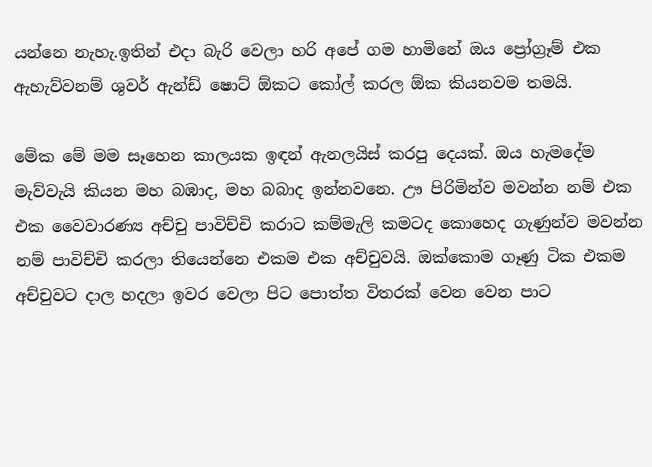යන්නෙ නැහැ.ඉතින් එදා බැරි වෙලා හරි අපේ ගම හාමිනේ ඔය ප්‍රෝග්‍රෑම් එක ඇහැව්වනම් ශුවර් ඇන්ඩ් ෂොට් ඕකට කෝල් කරල ඕක කියනවම තමයි.

මේක මේ මම සෑහෙන කාලයක ඉඳන් ඇනලයිස් කරපු දෙයක්. ඔය හැමදේම මැව්වැයි කියන මහ බඹාද, මහ බබාද ඉන්නවනෙ. ඌ පිරිමින්ව මවන්න නම් එක එක වෛවාරණ්‍ය අච්චු පාවිච්චි කරාට කම්මැලි කමටද කොහෙද ගැණුන්ව මවන්න නම් පාවිච්චි කරලා තියෙන්නෙ එකම එක අච්චුවයි. ඔක්කොම ගෑණු ටික එකම අච්චුවට දාල හදලා ඉවර වෙලා පිට පොත්ත විතරක් වෙන වෙන පාට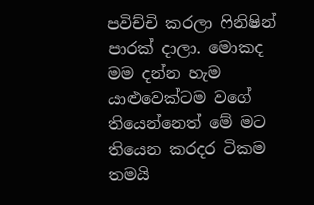පවිච්චි කරලා ෆිනිෂින් පාරක් දාලා. මොකද මම දන්න හැම යාළුවෙක්ටම වගේ තියෙන්නෙත් මේ මට තියෙන කරදර ටිකම තමයි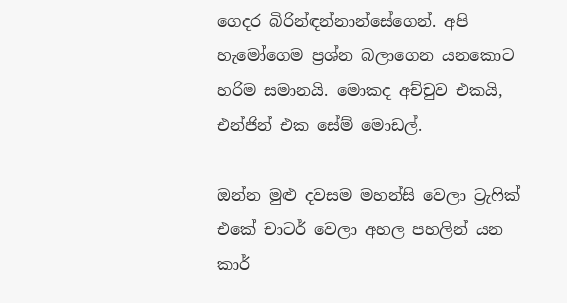ගෙදර බිරින්ඳන්නාන්සේගෙන්. අපි හැමෝගෙම ප්‍රශ්න බලාගෙන යනකොට හරිම සමානයි. මොකද අච්චුව එකයි, එන්ජින් එක සේම් මොඩල්.

ඔන්න මුළු දවසම මහන්සි වෙලා ට්‍රැෆික් එකේ චාටර් වෙලා අහල පහලින් යන කාර්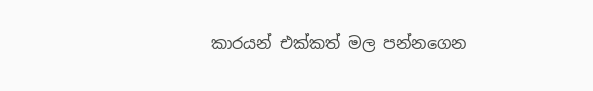කාරයන් එක්කත් මල පන්නගෙන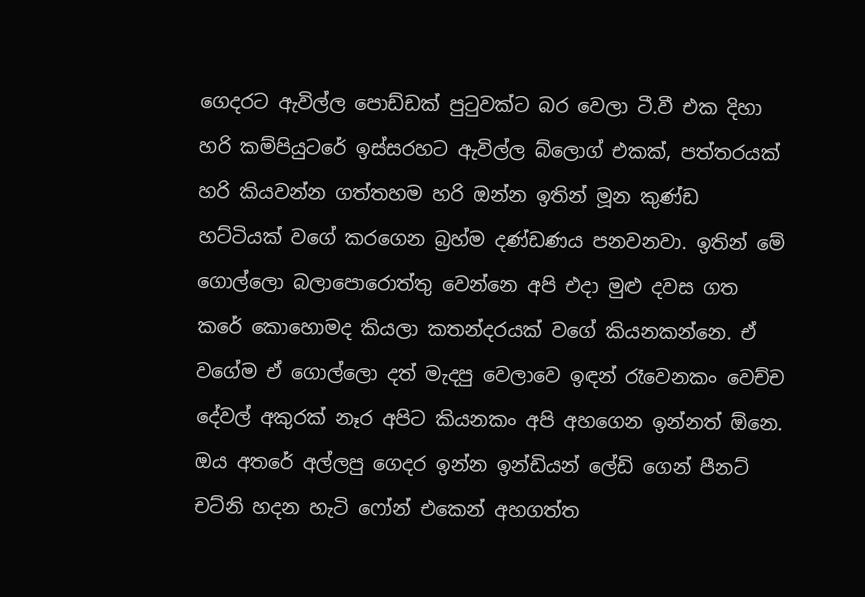ගෙදරට ඇවිල්ල පොඩ්ඩක් පුටුවක්ට බර වෙලා ටී.වී එක දිහා හරි කම්පියුටරේ ඉස්සරහට ඇවිල්ල බ්ලොග් එකක්, පත්තරයක් හරි කියවන්න ගත්තහම හරි ඔන්න ඉතින් මූන කුණ්ඩ හට්ටියක් වගේ කරගෙන බ්‍රහ්ම දණ්ඩණය පනවනවා. ඉතින් මේ ගොල්ලො බලාපොරොත්තු වෙන්නෙ අපි එදා මුළු දවස ගත කරේ කොහොමද කියලා කතන්දරයක් වගේ කියනකන්නෙ. ඒ වගේම ඒ ගොල්ලො දත් මැදපු වෙලාවෙ ඉඳන් රෑවෙනකං වෙච්ච දේවල් අකුරක් නෑර අපිට කියනකං අපි අහගෙන ඉන්නත් ඕනෙ. ඔය අතරේ අල්ලපු ගෙදර ඉන්න ඉන්ඩියන් ලේඩි ගෙන් පීනට් චට්නි හදන හැටි ෆෝන් එකෙන් අහගත්ත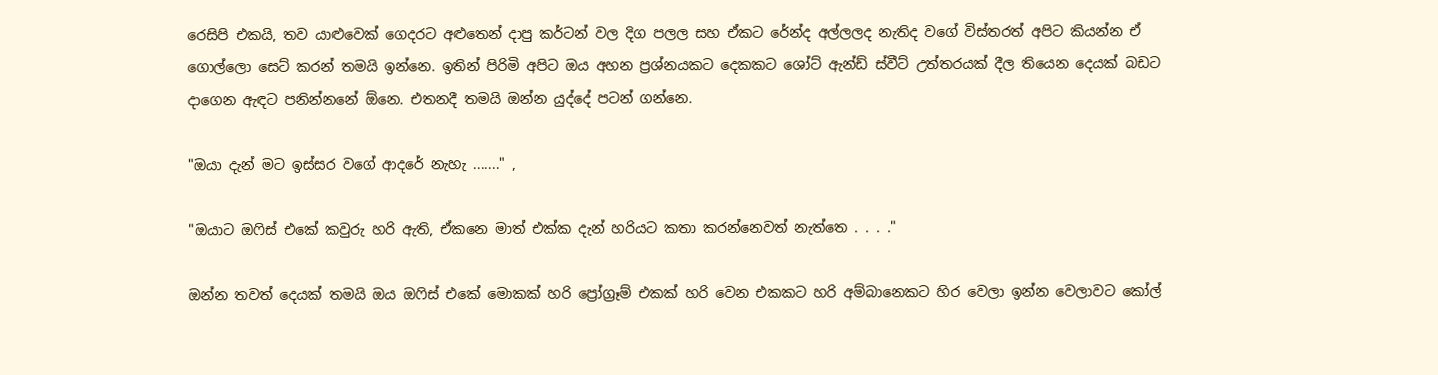රෙසිපි එකයි, තව යාළුවෙක් ගෙදරට අළුතෙන් දාපු කර්ටන් වල දිග පලල සහ ඒකට රේන්ද අල්ලලද නැතිද වගේ විස්තරත් අපිට කියන්න ඒ ගොල්ලො සෙට් කරන් තමයි ඉන්නෙ. ඉතින් පිරිමි අපිට ඔය අහන ප්‍රශ්නයකට දෙකකට ශෝට් ඇන්ඩ් ස්වීට් උත්තරයක් දීල තියෙන දෙයක් බඩට දාගෙන ඇඳට පනින්නනේ ඕනෙ. එතනදී තමයි ඔන්න යුද්දේ පටන් ගන්නෙ.

"ඔයා දැන් මට ඉස්සර වගේ ආදරේ නැහැ ......." ,

"ඔයාට ඔෆිස් එකේ කවුරු හරි ඇති, ඒකනෙ මාත් එක්ක දැන් හරියට කතා කරන්නෙවත් නැත්තෙ . . . ."

ඔන්න තවත් දෙයක් තමයි ඔය ඔෆිස් එකේ මොකක් හරි ප්‍රෝග්‍රෑම් එකක් හරි වෙන එකකට හරි අම්බානෙකට හිර වෙලා ඉන්න වෙලාවට කෝල්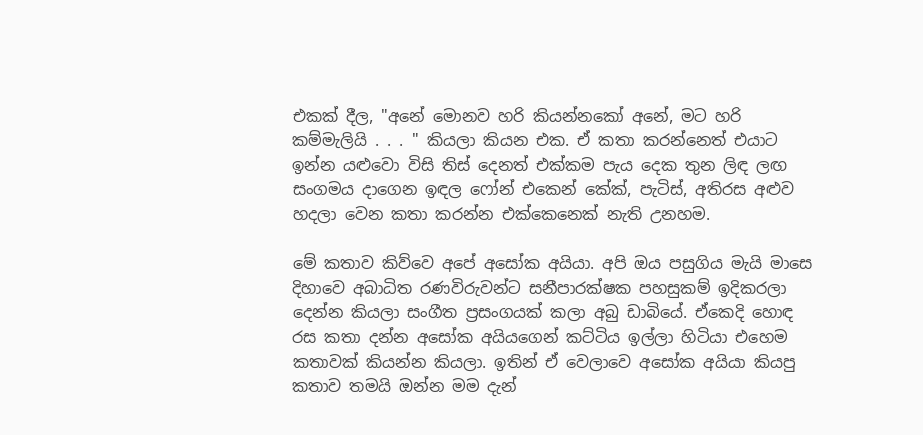එකක් දීල, "අනේ මොනව හරි කියන්නකෝ අනේ, මට හරි කම්මැලියි . . . " කියලා කියන එක. ඒ කතා කරන්නෙත් එයාට ඉන්න යළුවො විසි තිස් දෙනත් එක්කම පැය දෙක තුන ලිඳ ලඟ සංගමය දාගෙන ඉඳල ෆෝන් එකෙන් කේක්, පැටිස්, අතිරස අළුව හදලා වෙන කතා කරන්න එක්කෙනෙක් නැති උනහම.

මේ කතාව කිව්වෙ අපේ අසෝක අයියා. අපි ඔය පසුගිය මැයි මාසෙ දිහාවෙ අබාධිත රණවිරුවන්ට සනීපාරක්ෂක පහසුකම් ඉදිකරලා දෙන්න කියලා සංගීත ප්‍රසංගයක් කලා අබු ඩාබියේ. ඒකෙදි හොඳ රස කතා දන්න අසෝක අයියගෙන් කට්ටිය ඉල්ලා හිටියා එහෙම කතාවක් කියන්න කියලා. ඉතින් ඒ වෙලාවෙ අසෝක අයියා කියපු කතාව තමයි ඔන්න මම දැන්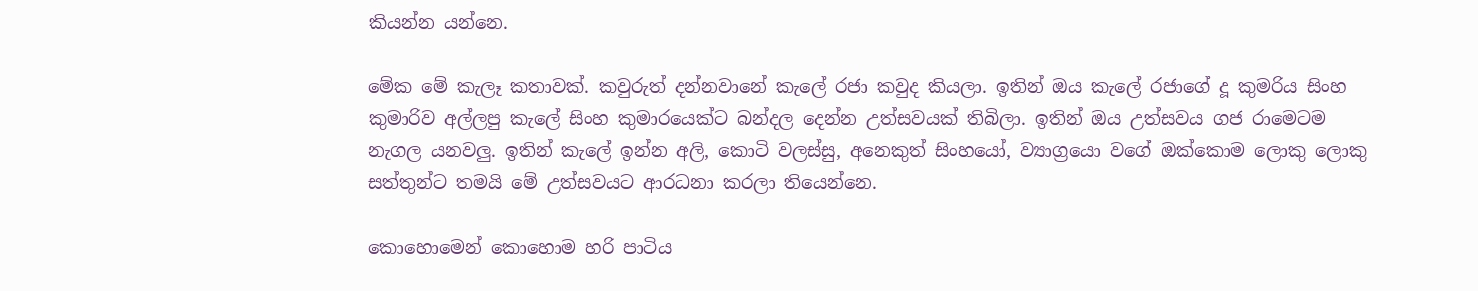කියන්න යන්නෙ.

මේක මේ කැලෑ කතාවක්. කවුරුත් දන්නවානේ කැලේ රජා කවුද කියලා. ඉතින් ඔය කැලේ රජාගේ දූ කුමරිය සිංහ කුමාරිව අල්ලපු කැලේ සිංහ කුමාරයෙක්ට බන්දල දෙන්න උත්සවයක් තිබිලා. ඉතින් ඔය උත්සවය ගජ රාමෙටම නැගල යනවලු. ඉතින් කැලේ ඉන්න අලි, කොටි වලස්සු, අනෙකුත් සිංහයෝ, ව්‍යාග්‍රයො වගේ ඔක්කොම ලොකු ලොකු සත්තුන්ට තමයි මේ උත්සවයට ආරධනා කරලා තියෙන්නෙ.

කොහොමෙන් කොහොම හරි පාටිය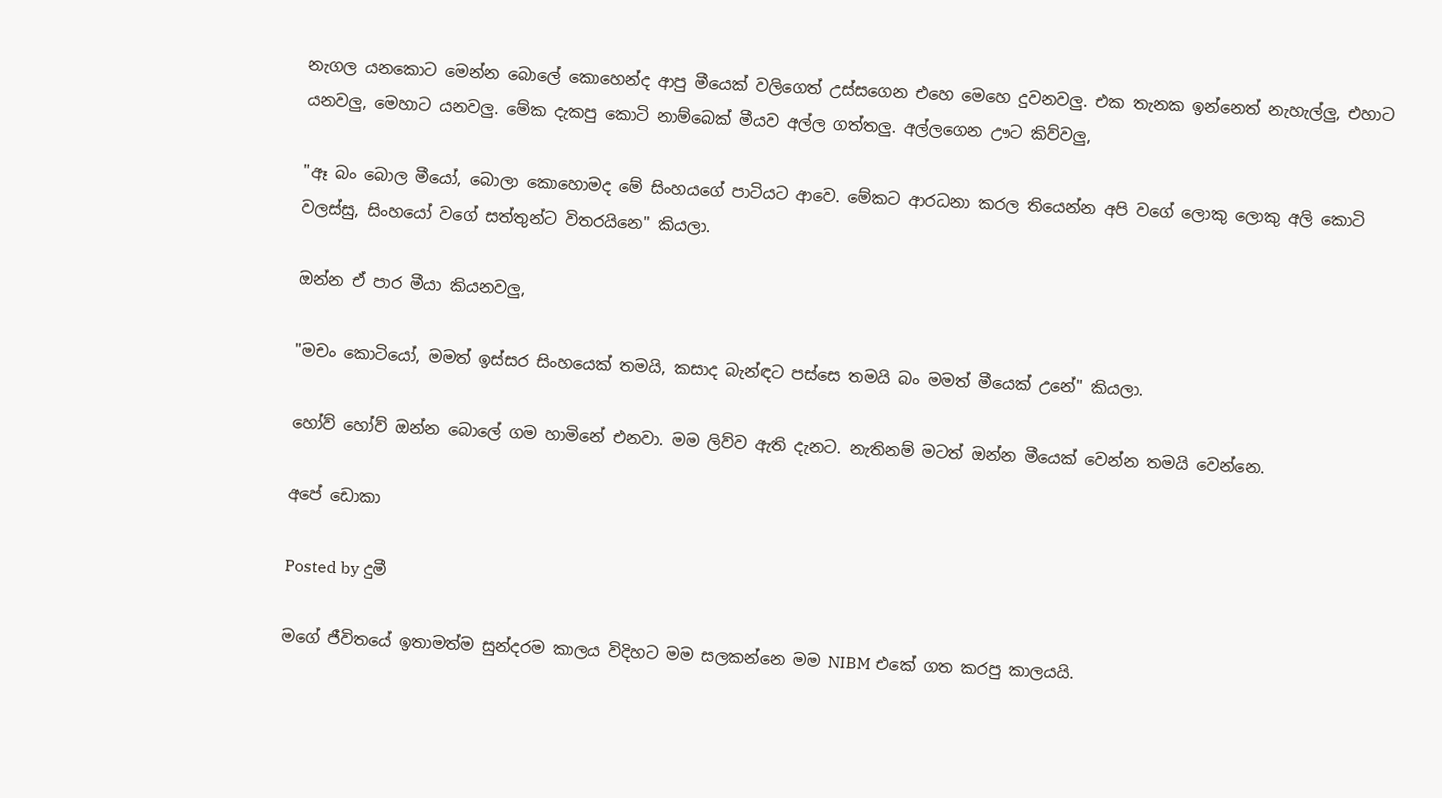නැගල යනකොට මෙන්න බොලේ කොහෙන්ද ආපු මීයෙක් වලිගෙත් උස්සගෙන එහෙ මෙහෙ දුවනවලු. එක තැනක ඉන්නෙත් නැහැල්ලු, එහාට යනවලු, මෙහාට යනවලු. මේක දැකපු කොටි නාම්බෙක් මීයව අල්ල ගත්තලු. අල්ලගෙන ඌට කිව්වලු,

"ඈ බං බොල මීයෝ, බොලා කොහොමද මේ සිංහයගේ පාටියට ආවෙ. මේකට ආරධනා කරල තියෙන්න අපි වගේ ලොකු ලොකු අලි කොටි වලස්සු, සිංහයෝ වගේ සත්තුන්ට විතරයිනෙ" කියලා.

ඔන්න ඒ පාර මීයා කියනවලු,

"මචං කොටියෝ, මමත් ඉස්සර සිංහයෙක් තමයි, කසාද බැන්ඳට පස්සෙ තමයි බං මමත් මීයෙක් උනේ" කියලා.

හෝව් හෝව් ඔන්න බොලේ ගම හාමිනේ එනවා. මම ලිව්ව ඇති දැනට. නැතිනම් මටත් ඔන්න මීයෙක් වෙන්න තමයි වෙන්නෙ.

අපේ ඩොකා

Posted by දුමී

මගේ ජීවිතයේ ඉතාමත්ම සුන්දරම කාලය විදිහට මම සලකන්නෙ මම NIBM එකේ ගත කරපු කාලයයි.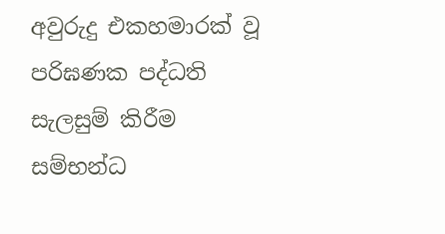අවුරුදු එකහමාරක් වූ පරිඝණක පද්ධති සැලසුම් කිරීම සම්භන්ධ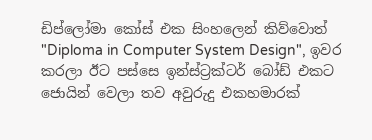ඩිප්ලෝමා කෝස් එක සිංහලෙන් කිව්වොත් "Diploma in Computer System Design", ඉවර කරලා ඊට පස්සෙ ඉන්ස්ට්‍රක්ටර් බෝඩ් එකට ජොයින් වෙලා තව අවුරුදු එකහමාරක්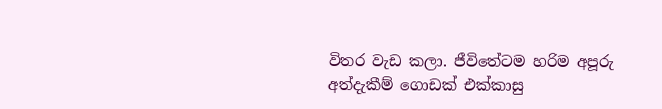විතර වැඩ කලා. ජීවිතේටම හරිම අපූරු අත්දැකීම් ගොඩක් එක්කාසු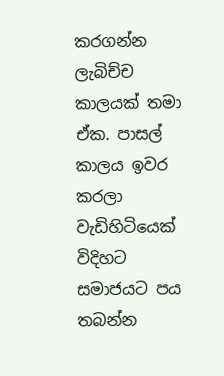කරගන්න ලැබිච්ච කාලයක් තමා ඒක. පාසල් කාලය ඉවර කරලා වැඩිහිටියෙක් විදිහට සමාජයට පය තබන්න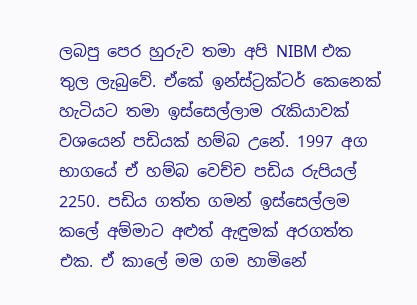ලබපු පෙර හුරුව තමා අපි NIBM එක තුල ලැබුවේ. ඒකේ ඉන්ස්ට්‍රක්ටර් කෙනෙක් හැටියට තමා ඉස්සෙල්ලාම රැකියාවක් වශයෙන් පඩියක් හම්බ උනේ. 1997 අග භාගයේ ඒ හම්බ වෙච්ච පඩිය රුපියල් 2250. පඩිය ගත්ත ගමන් ඉස්සෙල්ලම කලේ අම්මාට අළුත් ඇඳුමක් අරගත්ත එක. ඒ කාලේ මම ගම හාමිනේ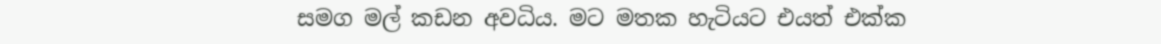සමග මල් කඩන අවධිය. මට මතක හැටියට එයත් එක්ක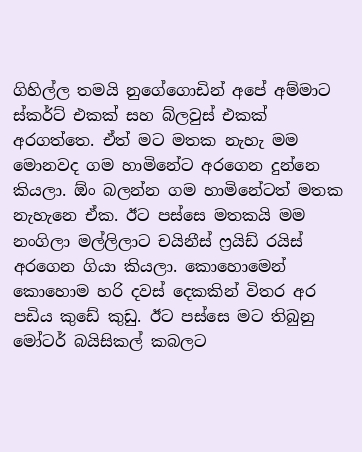ගිහිල්ල තමයි නුගේගොඩින් අපේ අම්මාට ස්කර්ට් එකක් සහ බ්ලවුස් එකක් අරගත්තෙ. ඒත් මට මතක නැහැ මම මොනවද ගම හාමිනේට අරගෙන දුන්නෙ කියලා. ඕං බලන්න ගම හාමිනේටත් මතක නැහැනෙ ඒක. ඊට පස්සෙ මතකයි මම නංගිලා මල්ලිලාට චයිනීස් ෆ්‍රයිඩ් රයිස් අරගෙන ගියා කියලා. කොහොමෙන් කොහොම හරි දවස් දෙකකින් විතර අර පඩිය කුඩේ කුඩු. ඊට පස්සෙ මට තිබුනු මෝටර් බයිසිකල් කබලට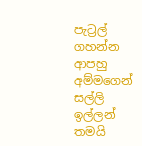පැට්‍රල් ගහන්න ආපහු අම්මගෙන් සල්ලි ඉල්ලන් තමයි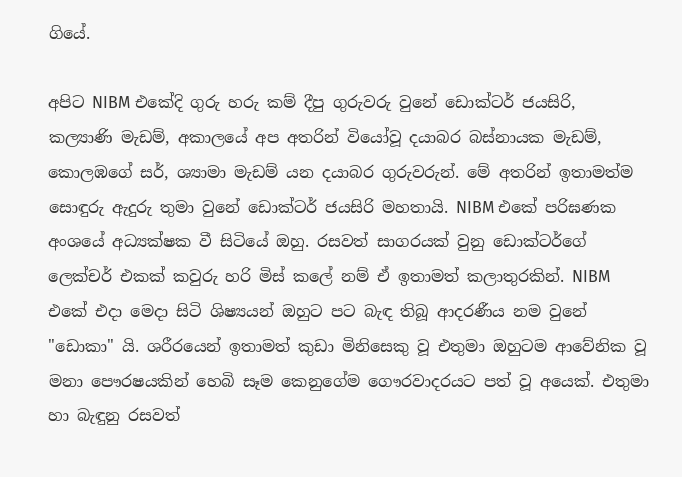ගියේ.

අපිට NIBM එකේදි ගුරු හරු කම් දීපු ගුරුවරු වුනේ ඩොක්ටර් ජයසිරි, කල්‍යාණි මැඩම්, අකාලයේ අප අතරින් වියෝවූ දයාබර බස්නායක මැඩම්, කොලඹගේ සර්, ශ්‍යාමා මැඩම් යන දයාබර ගුරුවරුන්. මේ අතරින් ඉතාමත්ම සොඳුරු ඇදුරු තුමා වුනේ ඩොක්ටර් ජයසිරි මහතායි. NIBM එකේ පරිඝණක අංශයේ අධ්‍යක්ෂක වී සිටියේ ඔහු. රසවත් සාගරයක් වුනු ඩොක්ටර්ගේ ලෙක්චර් එකක් කවුරු හරි මිස් කලේ නම් ඒ ඉතාමත් කලාතුරකින්. NIBM එකේ එදා මෙදා සිටි ශිෂ්‍යයන් ඔහුට පට බැඳ තිබූ ආදරණීය නම වුනේ "ඩොකා" යි. ශරීරයෙන් ඉතාමත් කුඩා මිනිසෙකු වූ එතුමා ඔහුටම ආවේනික වූ මනා පෞරෂයකින් හෙබි සෑම කෙනුගේම ගෞරවාදරයට පත් වූ අයෙක්. එතුමා හා බැඳුනු රසවත්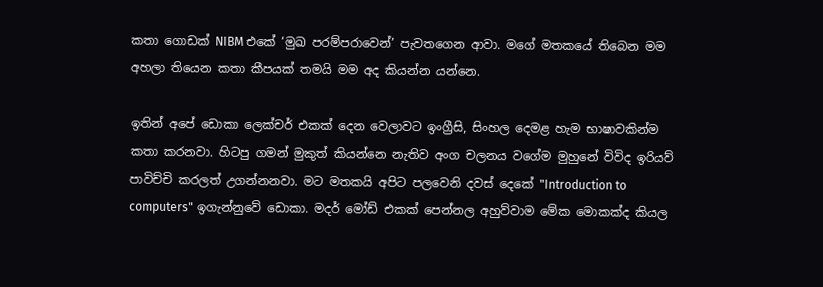කතා ගොඩක් NIBM එකේ ‘මුඛ පරම්පරාවෙන්’ පැවතගෙන ආවා. මගේ මතකයේ තිබෙන මම අහලා තියෙන කතා කීපයක් තමයි මම අද කියන්න යන්නෙ.

ඉතින් අපේ ඩොකා ලෙක්චර් එකක් දෙන වෙලාවට ඉංග්‍රීසි, සිංහල දෙමළ හැම භාෂාවකින්ම කතා කරනවා. හිටපු ගමන් මුකුත් කියන්නෙ නැතිව අංග චලනය වගේම මුහුනේ විවිද ඉරියව් පාවිච්චි කරලත් උගන්නනවා. මට මතකයි අපිට පලවෙනි දවස් දෙකේ "Introduction to computers" ඉගැන්නුවේ ඩොකා. මදර් මෝඩ් එකක් පෙන්නල අහුව්වාම මේක මොකක්ද කියල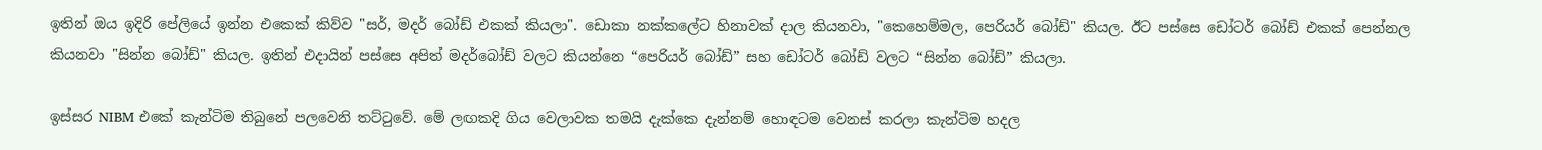ඉතින් ඔය ඉදිරි පේලියේ ඉන්න එකෙක් කිව්ව "සර්, මදර් බෝඩ් එකක් කියලා". ඩොකා නක්කලේට හිනාවක් දාල කියනවා, "කෙහෙම්මල, පෙරියර් බෝඩ්" කියල. ඊට පස්සෙ ඩෝටර් බෝඩ් එකක් පෙන්නල කියනවා "සින්න බෝඩ්" කියල. ඉතින් එදායින් පස්සෙ අපිත් මදර්බෝඩ් වලට කියන්නෙ “පෙරියර් බෝඩ්” සහ ඩෝටර් බෝඩ් වලට “සින්න බෝඩ්” කියලා.

ඉස්සර NIBM එකේ කැන්ටිම තිබුනේ පලවෙනි තට්ටුවේ. මේ ලඟකදි ගිය වෙලාවක තමයි දැක්කෙ දැන්නම් හොඳටම වෙනස් කරලා කැන්ටිම හදල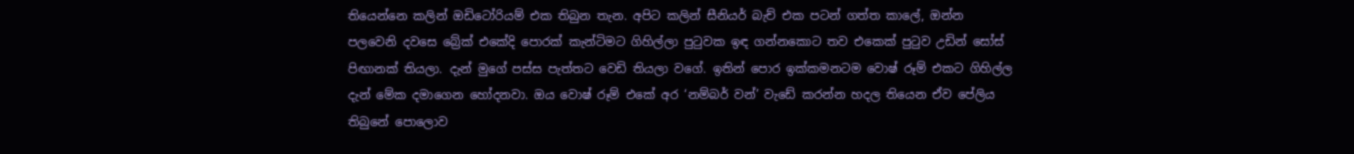තියෙන්නෙ කලින් ඔඩිටෝරියම් එක තිබුන තැන. අපිට කලින් සීනියර් බැච් එක පටන් ගත්ත කාලේ, ඔන්න පලවෙනි දවසෙ බ්‍රේක් එකේදි පොරක් කැන්ටිමට ගිහිල්ලා පුටුවක ඉඳ ගන්නකොට තව එකෙක් පුටුව උඩින් සෝස් පිඟානක් තියලා. දැන් මුගේ පස්ස පැත්තට වෙඩි තියලා වගේ. ඉතින් පොර ඉක්කමනටම වොෂ් රූම් එකට ගිහිල්ල දැන් මේක දමාගෙන හෝදනවා. ඔය වොෂ් රූම් එකේ අර ‘නම්බර් වන්’ වැඩේ කරන්න හදල තියෙන ඒව පේලිය තිබුනේ පොලොව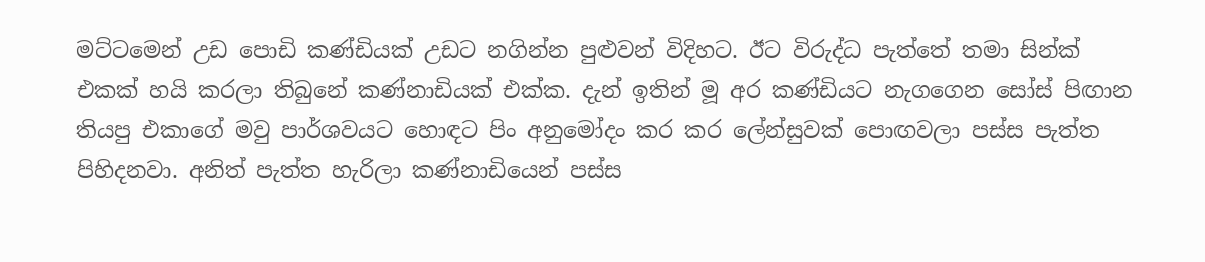මට්ටමෙන් උඩ පොඩි කණ්ඩියක් උඩට නගින්න පුළුවන් විදිහට. ඊට විරුද්ධ පැත්තේ තමා සින්ක් එකක් හයි කරලා තිබුනේ කණ්නාඩියක් එක්ක. දැන් ඉතින් මූ අර කණ්ඩියට නැගගෙන සෝස් පිඟාන තියපු එකාගේ මවු පාර්ශවයට හොඳට පිං අනුමෝදං කර කර ලේන්සුවක් පොඟවලා පස්ස පැත්ත පිහිදනවා. අනිත් පැත්ත හැරිලා කණ්නාඩියෙන් පස්ස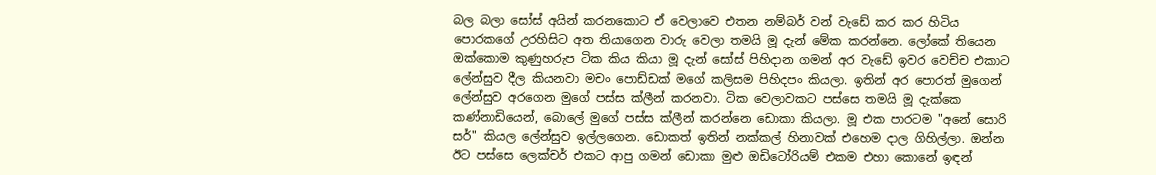බල බලා සෝස් අයින් කරනකොට ඒ වෙලාවෙ එතන නම්බර් වන් වැඩේ කර කර හිටිය පොරකගේ උරහිසිට අත තියාගෙන වාරු වෙලා තමයි මූ දැන් මේක කරන්නෙ. ලෝකේ තියෙන ඔක්කොම කුණුහරුප ටික කිය කියා මූ දැන් සෝස් පිහිදාන ගමන් අර වැඩේ ඉවර වෙච්ච එකාට ලේන්සුව දීල කියනවා මචං පොඩ්ඩක් මගේ කලිසම පිහිදපං කියලා. ඉතින් අර පොරත් මුගෙන් ලේන්සුව අරගෙන මුගේ පස්ස ක්ලීන් කරනවා. ටික වෙලාවකට පස්සෙ තමයි මූ දැක්කෙ කණ්නාඩියෙන්, බොලේ මුගේ පස්ස ක්ලීන් කරන්නෙ ඩොකා කියලා. මූ එක පාරටම "අනේ සොරි සර්" කියල ලේන්සුව ඉල්ලගෙන. ඩොකත් ඉතින් නක්කල් හිනාවක් එහෙම දාල ගිහිල්ලා. ඔන්න ඊට පස්සෙ ලෙක්චර් එකට ආපු ගමන් ඩොකා මුළු ඔඩිටෝරියම් එකම එහා කොනේ ඉඳන්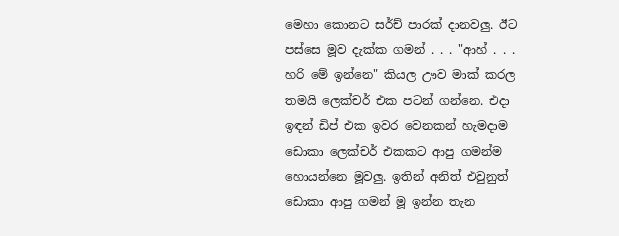මෙහා කොනට සර්ච් පාරක් දානවලු. ඊට පස්සෙ මූව දැක්ක ගමන් . . . "ආහ් . . . හරි මේ ඉන්නෙ" කියල ඌව මාක් කරල තමයි ලෙක්චර් එක පටන් ගන්නෙ. එදා ඉඳන් ඩිප් එක ඉවර වෙනකන් හැමදාම ඩොකා ලෙක්චර් එකකට ආපු ගමන්ම හොයන්නෙ මූවලු. ඉතින් අනිත් එවුනුත් ඩොකා ආපු ගමන් මූ ඉන්න තැන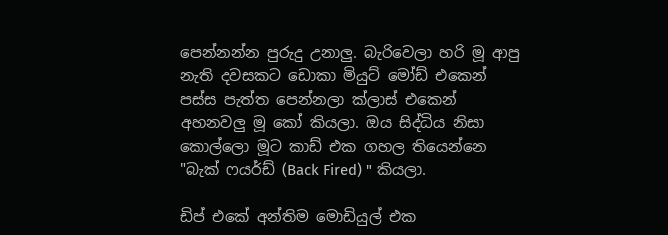පෙන්නන්න පුරුදු උනාලු. බැරිවෙලා හරි මූ ආපු නැති දවසකට ඩොකා මියුට් මෝඩ් එකෙන් පස්ස පැත්ත පෙන්නලා ක්ලාස් එකෙන් අහනවලු මූ කෝ කියලා. ඔය සිද්ධිය නිසා කොල්ලො මූට කාඩ් එක ගහල තියෙන්නෙ "බැක් ෆයර්ඩ් (Back Fired) " කියලා.

ඩිප් එකේ අන්තිම මොඩියුල් එක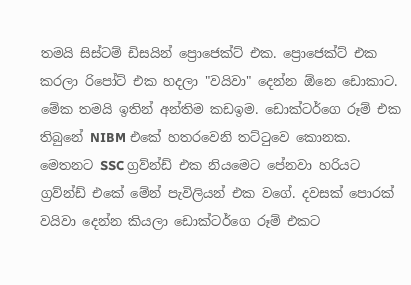තමයි සිස්ටම් ඩිසයින් ප්‍රොජෙක්ට් එක. ප්‍රොජෙක්ට් එක කරලා රිපෝට් එක හදලා "වයිවා" දෙන්න ඕනෙ ඩොකාට. මේක තමයි ඉතින් අන්තිම කඩඉම. ඩොක්ටර්ගෙ රූම් එක තිබුනේ NIBM එකේ හතරවෙනි තට්ටුවෙ කොනක. මෙතනට SSC ග්‍රව්න්ඩ් එක නියමෙට පේනවා හරියට ග්‍රව්න්ඩ් එකේ මේන් පැවිලියන් එක වගේ. දවසක් පොරක් වයිවා දෙන්න කියලා ඩොක්ටර්ගෙ රූම් එකට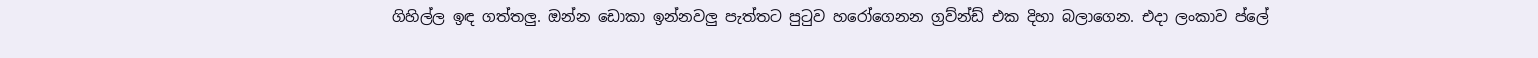ගිහිල්ල ඉඳ ගත්තලු. ඔන්න ඩොකා ඉන්නවලු පැත්තට පුටුව හරෝගෙනන ග්‍රව්න්ඩ් එක දිහා බලාගෙන. එදා ලංකාව ප්ලේ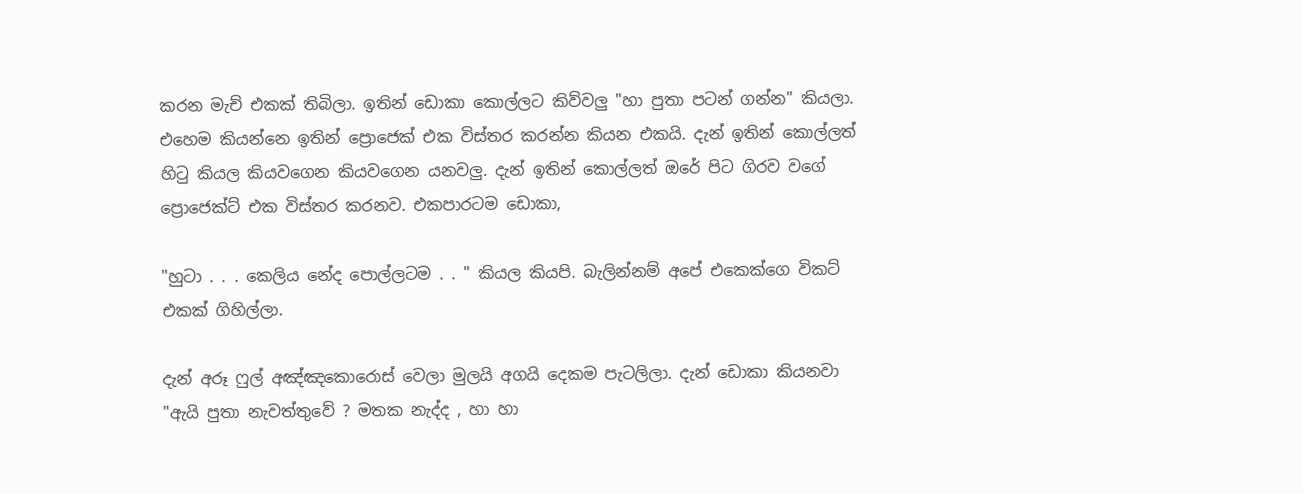කරන මැච් එකක් තිබිලා. ඉතින් ඩොකා කොල්ලට කිව්වලු "හා පුතා පටන් ගන්න" කියලා. එහෙම කියන්නෙ ඉතින් ප්‍රොජෙක් එක විස්තර කරන්න කියන එකයි. දැන් ඉතින් කොල්ලත් හිටු කියල කියවගෙන කියවගෙන යනවලු. දැන් ඉතින් කොල්ලත් ඔරේ පිට ගිරව වගේ ප්‍රොජෙක්ට් එක විස්තර කරනව. එකපාරටම ඩොකා,

"හුටා . . . කෙලිය නේද පොල්ලටම . . " කියල කියපි. බැලින්නම් අපේ එකෙක්ගෙ විකට් එකක් ගිහිල්ලා.

දැන් අරූ ෆුල් අඤ්ඤකොරොස් වෙලා මුලයි අගයි දෙකම පැටලිලා. දැන් ඩොකා කියනවා "ඇයි පුතා නැවත්තුවේ ? මතක නැද්ද , හා හා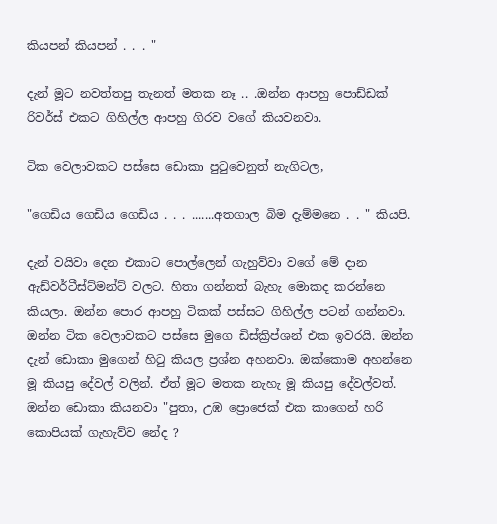කියපන් කියපන් . . . "

දැන් මූට නවත්තපු තැනත් මතක නෑ .. .ඔන්න ආපහු පොඩ්ඩක් රිවර්ස් එකට ගිහිල්ල ආපහු ගිරව වගේ කියවනවා.

ටික වෙලාවකට පස්සෙ ඩොකා පුටුවෙනුත් නැගිටල,

"ගෙඩිය ගෙඩිය ගෙඩිය . . . .......අතගාල බිම දැම්මනෙ . . " කියපි.

දැන් වයිවා දෙන එකාට පොල්ලෙන් ගැහුව්වා වගේ මේ දාන ඇඩ්වර්ටීස්ට්මන්ට් වලට. හිතා ගන්නත් බැහැ මොකද කරන්නෙ කියලා. ඔන්න පොර ආපහු ටිකක් පස්සට ගිහිල්ල පටන් ගන්නවා. ඔන්න ටික වෙලාවකට පස්සෙ මුගෙ ඩිස්ක්‍රිප්ශන් එක ඉවරයි. ඔන්න දැන් ඩොකා මුගෙන් හිටු කියල ප්‍රශ්න අහනවා. ඔක්කොම අහන්නෙ මූ කියපු දේවල් වලින්. ඒත් මූට මතක නැහැ මූ කියපු දේවල්වත්. ඔන්න ඩොකා කියනවා "පුතා, උඹ ප්‍රොජෙක් එක කාගෙන් හරි කොපියක් ගැහැව්ව නේද ?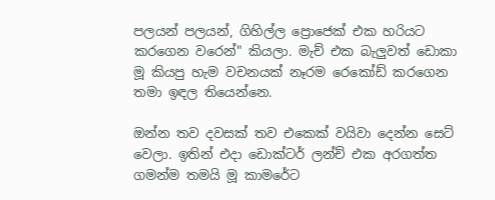පලයන් පලයන්, ගිහිල්ල ප්‍රොජෙක් එක හරියට කරගෙන වරෙන්" කියලා. මැච් එක බැලුවත් ඩොකා මූ කියපු හැම වචනයක් නෑරම රෙකෝඩ් කරගෙන තමා ඉඳල තියෙන්නෙ.

ඔන්න තව දවසක් තව එකෙක් වයිවා දෙන්න සෙට් වෙලා. ඉතින් එදා ඩොක්ටර් ලන්ච් එක අරගත්ත ගමන්ම තමයි මූ කාමරේට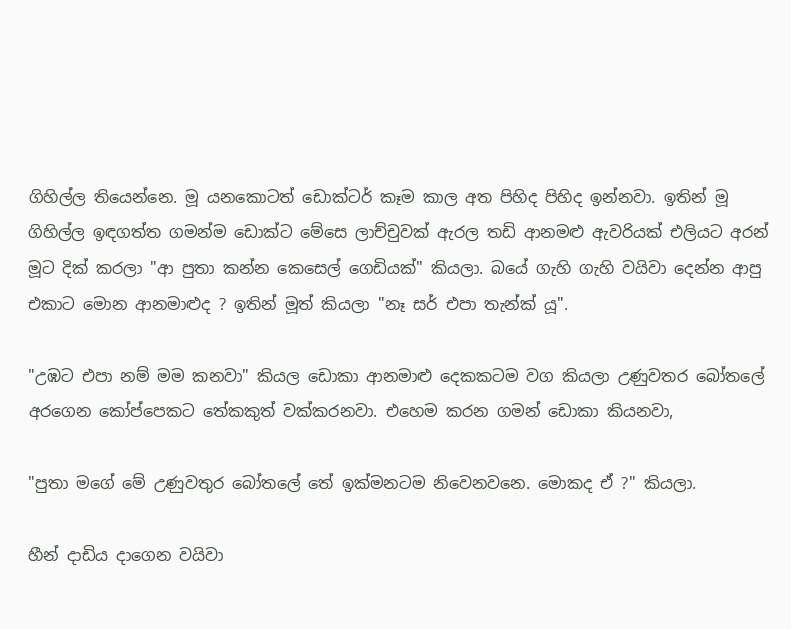ගිහිල්ල තියෙන්නෙ. මූ යනකොටත් ඩොක්ටර් කෑම කාල අත පිහිද පිහිද ඉන්නවා. ඉතින් මූ ගිහිල්ල ඉඳගත්ත ගමන්ම ඩොක්ට මේසෙ ලාච්චුවක් ඇරල තඩි ආනමළු ඇවරියක් එලියට අරන් මූට දික් කරලා "ආ පුතා කන්න කෙසෙල් ගෙඩියක්" කියලා. බයේ ගැහි ගැහි වයිවා දෙන්න ආපු එකාට මොන ආනමාළුද ? ඉතින් මූත් කියලා "නෑ සර් එපා තැන්ක් යූ".

"උඹට එපා නම් මම කනවා" කියල ඩොකා ආනමාළු දෙකකටම වග කියලා උණුවතර බෝතලේ අරගෙන කෝප්පෙකට තේකකුත් වක්කරනවා. එහෙම කරන ගමන් ඩොකා කියනවා,

"පුතා මගේ මේ උණුවතුර බෝතලේ තේ ඉක්මනටම නිවෙනවනෙ. මොකද ඒ ?" කියලා.

හීන් දාඩිය දාගෙන වයිවා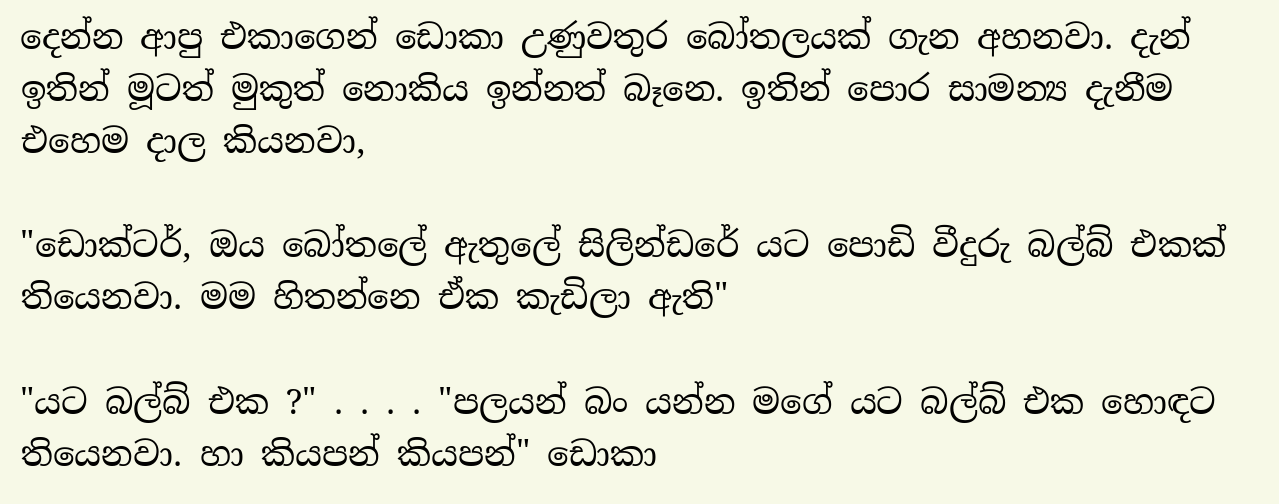දෙන්න ආපු එකාගෙන් ඩොකා උණුවතුර බෝතලයක් ගැන අහනවා. දැන් ඉතින් මූටත් මුකුත් නොකිය ඉන්නත් බෑනෙ. ඉතින් පොර සාමන්‍ය දැනීම එහෙම දාල කියනවා,

"ඩොක්ටර්, ඔය බෝතලේ ඇතුලේ සිලින්ඩරේ යට පොඩි වීදුරු බල්බ් එකක් තියෙනවා. මම හිතන්නෙ ඒක කැඩිලා ඇති"

"යට බල්බ් එක ?" . . . . "පලයන් බං යන්න මගේ යට බල්බ් එක හොඳට තියෙනවා. හා කියපන් කියපන්" ඩොකා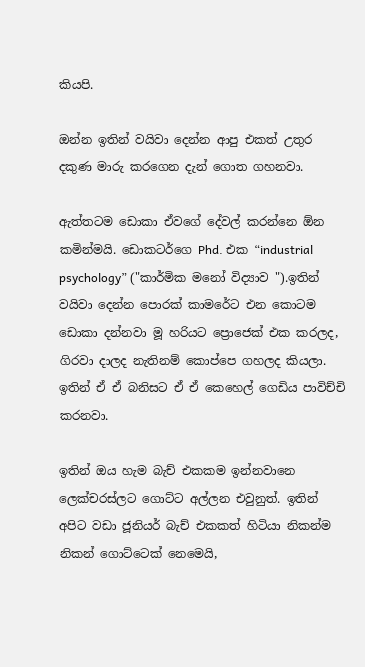කියපි.

ඔන්න ඉතින් වයිවා දෙන්න ආපු එකත් උතුර දකුණ මාරු කරගෙන දැන් ගොත ගහනවා.

ඇත්තටම ඩොකා ඒවගේ දේවල් කරන්නෙ ඕන කමින්මයි. ඩොකටර්ගෙ Phd. එක “industrial psychology” ("කාර්මික මනෝ විද්‍යාව ").ඉතින් වයිවා දෙන්න පොරක් කාමරේට එන කොටම ඩොකා දන්නවා මූ හරියට ප්‍රොජෙක් එක කරලද, ගිරවා දාලද නැතිනම් කොප්පෙ ගහලද කියලා. ඉතින් ඒ ඒ බනිසට ඒ ඒ කෙහෙල් ගෙඩිය පාවිච්චි කරනවා.

ඉතින් ඔය හැම බැච් එකකම ඉන්නවානෙ ලෙක්චරස්ලට ගොට්ට අල්ලන එවුනුත්. ඉතින් අපිට වඩා ජූනියර් බැච් එකකත් හිටියා නිකන්ම නිකන් ගොට්ටෙක් නෙමෙයි,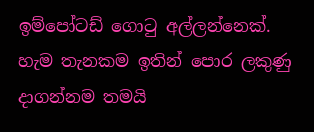ඉම්පෝටඩ් ගොටු අල්ලන්නෙක්. හැම තැනකම ඉතින් පොර ලකුණු දාගන්නම තමයි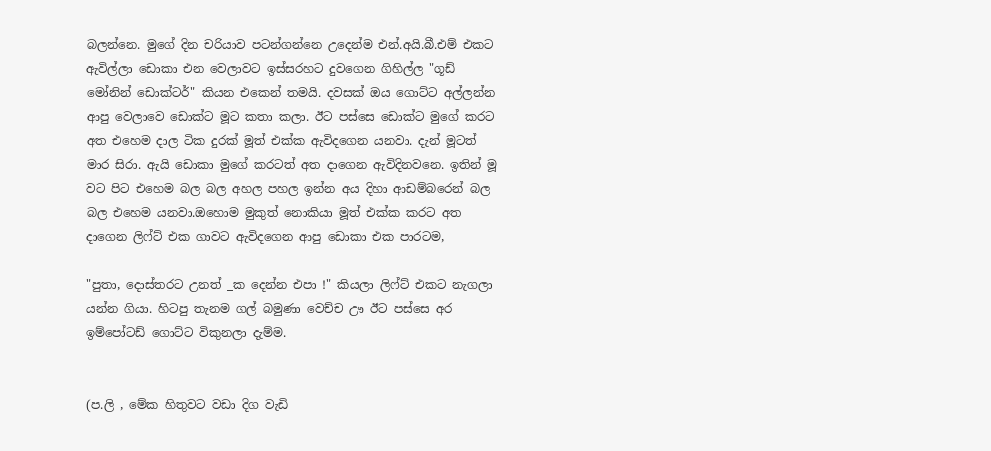බලන්නෙ. මුගේ දින චරියාව පටන්ගන්නෙ උදෙන්ම එන්.අයි.බී.එම් එකට ඇවිල්ලා ඩොකා එන වෙලාවට ඉස්සරහට දුවගෙන ගිහිල්ල "ගූඩ් මෝනින් ඩොක්ටර්" කියන එකෙන් තමයි. දවසක් ඔය ගොට්ට අල්ලන්න ආපු වෙලාවෙ ඩොක්ට මූට කතා කලා. ඊට පස්සෙ ඩොක්ට මුගේ කරට අත එහෙම දාල ටික දුරක් මූත් එක්ක ඇවිදගෙන යනවා. දැන් මූටත් මාර සිරා. ඇයි ඩොකා මුගේ කරටත් අත දාගෙන ඇවිදිනවනෙ. ඉතින් මූ වට පිට එහෙම බල බල අහල පහල ඉන්න අය දිහා ආඩම්බරෙන් බල බල එහෙම යනවා.ඔහොම මුකුත් නොකියා මූත් එක්ක කරට අත දාගෙන ලිෆ්ට් එක ගාවට ඇවිදගෙන ආපු ඩොකා එක පාරටම,

"පුතා, දොස්තරට උනත් _ක දෙන්න එපා !" කියලා ලිෆ්ට් එකට නැගලා යන්න ගියා. හිටපු තැනම ගල් බමුණා වෙච්ච ඌ ඊට පස්සෙ අර ඉම්පෝටඩ් ගොට්ට විකුනලා දැම්ම.


(ප.ලි , මේක හිතුවට වඩා දිග වැඩි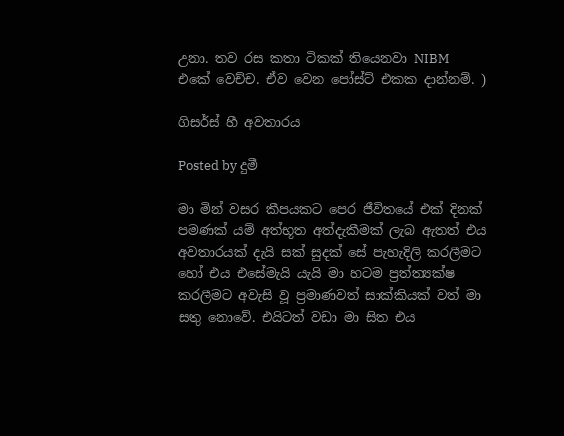උනා. තව රස කතා ටිකක් තියෙනවා NIBM එකේ වෙච්ච. ඒව වෙන පෝස්ට් එකක දාන්නම්. )

ගිසර්ස් හී අවතාරය

Posted by දුමී

මා මින් වසර කීපයකට පෙර ජීවිතයේ එක් දිනක් පමණක් යම් අත්භූත අත්දැකීමක් ලැබ ඇතත් එය අවතාරයක් දැයි සක් සුදක් සේ පැහැදිලි කරලීමට හෝ එය එසේමැයි යැයි මා හටම ප්‍රත්ත්‍යක්ෂ කරලීමට අවැසි වූ ප්‍රමාණවත් සාක්කියක් වත් මා සතු නොවේ. එයිටත් වඩා මා සිත එය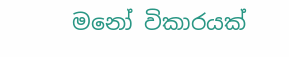මනෝ විකාරයක්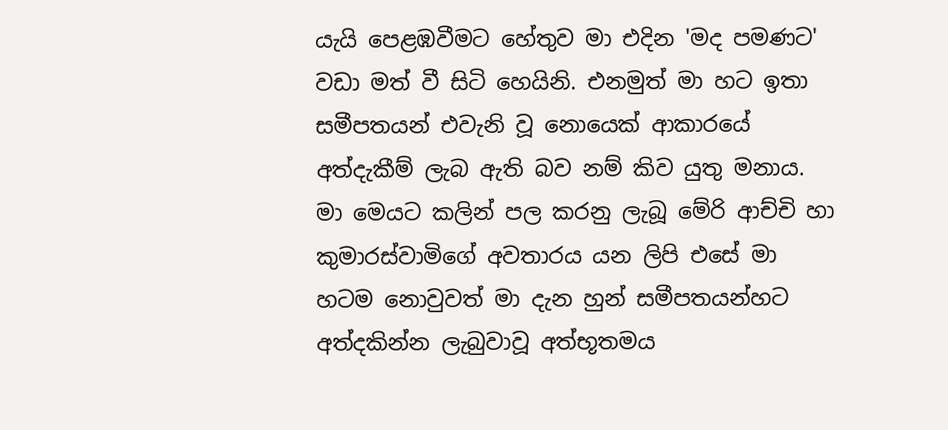යැයි පෙළඹවීමට හේතුව මා එදින 'මද පමණට' වඩා මත් වී සිටි හෙයිනි. එනමුත් මා හට ඉතා සමීපතයන් එවැනි වූ නොයෙක් ආකාරයේ අත්දැකීම් ලැබ ඇති බව නම් කිව යුතු මනාය. මා මෙයට කලින් පල කරනු ලැබූ මේරි ආච්චි හා කුමාරස්වාමිගේ අවතාරය යන ලිපි එසේ මා හටම නොවුවත් මා දැන හුන් සමීපතයන්හට අත්දකින්න ලැබුවාවූ අත්භූතමය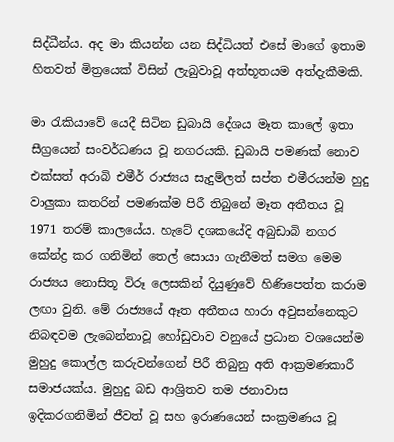සිද්ධීන්ය. අද මා කියන්න යන සිද්ධියත් එසේ මාගේ ඉතාම හිතවත් මිත්‍රයෙක් විසින් ලැබුවාවූ අත්භූතයම අත්දැකීමකි.

මා රැකියාවේ යෙදී සිටින ඩුබායි දේශය මෑත කාලේ ඉතා සීග්‍රයෙන් සංවර්ධණය වූ නගරයකි. ඩුබායි පමණක් නොව එක්සත් අරාබි එමීර් රාජ්‍යය සැදුම්ලත් සප්ත එමීරයන්ම හුදු වාලුකා කතරින් පමණක්ම පිරී තිබුනේ මෑත අතීතය වූ 1971 තරම් කාලයේය. හැටේ දශකයේදි අබුඩාබි නගර කේන්ද්‍ර කර ගනිමින් තෙල් සොයා ගැනීමත් සමග මෙම රාජ්‍යය නොසිතූ විරූ ලෙසකින් දියුණුවේ හිණිපෙත්ත කරාම ලඟා වුනි. මේ රාජ්‍යයේ ඈත අතීතය හාරා අවුසන්නෙකුට නිබඳවම ලැබෙන්නාවූ හෝඩුවාව වනුයේ ප්‍රධාන වශයෙන්ම මුහුදු කොල්ල කරුවන්ගෙන් පිරී තිබුනු අති ආක්‍රමණකාරී සමාජයක්ය. මුහුදු බඩ ආශ්‍රිතව තම ජනාවාස ඉදිකරගනිමින් ජීවත් වූ සහ ඉරාණයෙන් සංක්‍රමණය වූ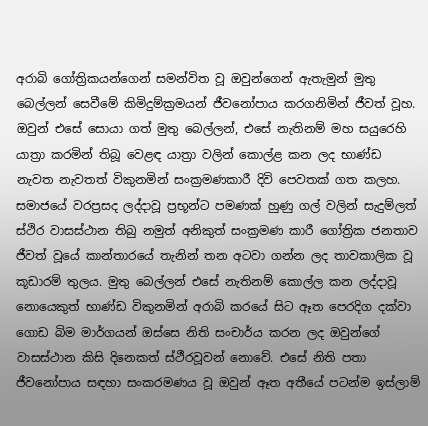අරාබි ගෝත්‍රිකයන්ගෙන් සමන්විත වූ ඔවුන්ගෙන් ඇතැමුන් මුතු බෙල්ලන් සෙවීමේ කිමිදුම්ක්‍රමයන් ජීවනෝපාය කරගනිමින් ජීවත් වූහ. ඔවුන් එසේ සොයා ගත් මුතු බෙල්ලන්, එසේ නැතිනම් මහ සයුරෙහි යාත්‍රා කරමින් තිබූ වෙළඳ යාත්‍රා වලින් කොල්ළ කන ලද භාණ්ඩ නැවත නැවතත් විකුනමින් සංක්‍රමණකාරී දිවි පෙවතක් ගත කලහ. සමාජයේ වරප්‍රසද ලද්දාවූ ප්‍රභූන්ට පමණක් හුණු ගල් වලින් සැදුම්ලත් ස්ථිර වාසස්ථාන තිබු නමුත් අනිකුත් සංක්‍රමණ කාරී ගෝත්‍රික ජනතාව ජීවත් වූයේ කාන්තාරයේ තැනින් තන අටවා ගන්න ලද තාවකාලික වූ කූඩාරම් තුලය. මුතු බෙල්ලන් එසේ නැතිනම් කොල්ල කන ලද්දාවූ නොයෙකුත් භාණ්ඩ විකුනමින් අරාබි කරයේ සිට ඈත පෙරදිග දක්වා ගොඩ බිම මාර්ගයන් ඔස්සෙ නිති සංචාර්ය කරන ලද ඔවුන්ගේ වාසස්ථාන කිසි දිනෙකත් ස්ථීරවූවන් නොවේ. එසේ නිති පතා ජීවනෝපාය සඳහා සංකරමණය වූ ඔවුන් ඈත අතීයේ පටන්ම ඉස්ලාම්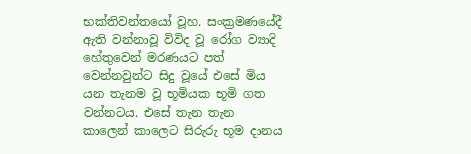භක්තිවන්තයෝ වූහ. සංක්‍රමණයේදී ඇති වන්නාවූ විවිද වූ රෝග ව්‍යාදි හේතුවෙන් මරණයට පත් වෙන්නවුන්ට සිදු වූයේ එසේ මිය යන තැනම වූ භූමියක භූමි ගත වන්නටය. එසේ තැන තැන කාලෙන් කාලෙට සිරුරු භූම දානය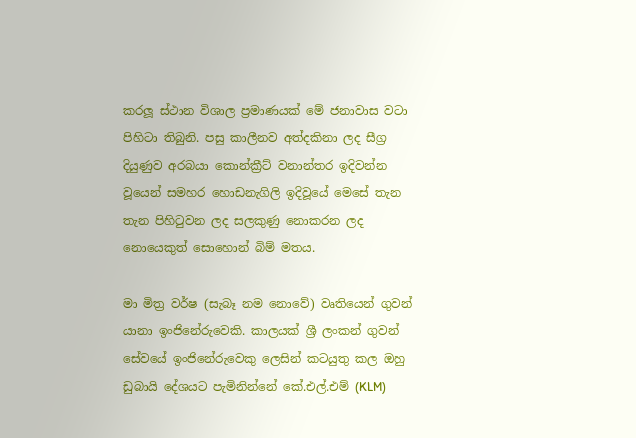කරලූ ස්ථාන විශාල ප්‍රමාණයක් මේ ජනාවාස වටා පිහිටා තිබුනි. පසු කාලීනව අත්දකිනා ලද සීග්‍ර දියුණුව අරබයා කොන්ක්‍රීට් වනාන්තර ඉදිවන්න වූයෙන් සමහර හොඩනැගිලි ඉදිවූයේ මෙසේ තැන තැන පිහිටුවන ලද සලකුණු නොකරන ලද නොයෙකුත් සොහොන් බිම් මතය.

මා මිත්‍ර වර්ෂ (සැබෑ නම නොවේ) වෘතියෙන් ගුවන් යානා ඉංජිනේරුවෙකි. කාලයක් ශ්‍රී ලංකන් ගුවන් සේවයේ ඉංජිනේරුවෙකු ලෙසින් කටයුතු කල ඔහු ඩුබායි දේශයට පැමිනින්නේ කේ.එල්.එම් (KLM)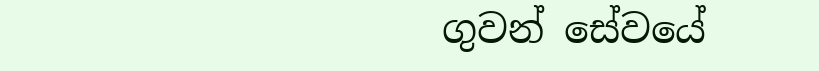ගුවන් සේවයේ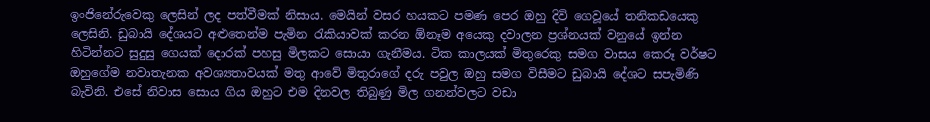ඉංජිනේරුවෙකු ලෙසින් ලද පත්වීමක් නිසාය. මෙයින් වසර හයකට පමණ පෙර ඔහු දිවි ගෙවූයේ තනිකඩයෙකු ලෙසිනි. ඩුබායි දේශයට අළුතෙන්ම පැමින රැකියාවක් කරන ඕනෑම අයෙකු දවාලන ප්‍රශ්නයක් වනුයේ ඉන්න හිටින්නට සුදුසු ගෙයක් දොරක් පහසු මිලකට සොයා ගැනීමය. ටික කාලයක් මිතුරෙකු සමග වාසය කෙරූ වර්ෂට ඔහුගේම නවාතැනක අවශ්‍යතාවයක් මතු ආවේ මිතුරාගේ දරු පවුල ඔහු සමග විසීමට ඩුබායි දේශට සපැමිණි බැවිනි. එසේ නිවාස සොය ගිය ඔහුට එම දිනවල තිබුණු මිල ගනන්වලට වඩා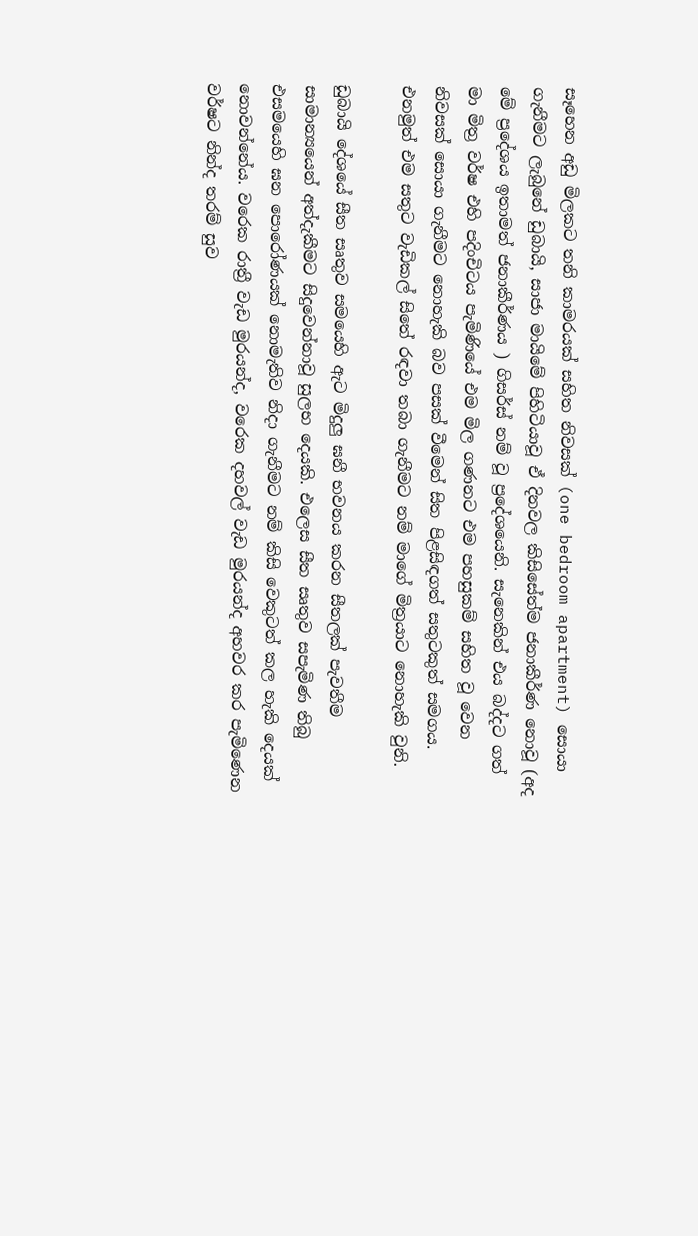සෑහෙන අඩු මිලකට තනි කාමරයක් සහිත නිවසක් (one bedroom apartment) සොයා ගැනීමට ලැබුනේ ඩුබායි, සාජා මායිමේ පිහිටියාවූ ඒ දිනවල කිසිසේත්ම ජනාකීර්ණ නොවූ (අද මේ ප්‍රදේශය ඉතාමත් ජනාකීර්ණය ) ගිසර්ස් නම් වූ ප්‍රදේශයෙනි. සැනෙකින් එය බද්දට ගත් මා මිත්‍ර වර්ෂ එහි පදිංචිටය පැමිණියේ එම මිල ගණනට එම පහසුකම් සහිත වූ වෙන නිවසක් සොයා ගැනීමට නොහැකි බව පසක් වීමෙන් සිත පිළසිඳගත් සතුටකුත් සමගය. එනමුත් එම සතුට වැඩිකල් සිතේ රඳවා තබා ගැනීමට නම් මාගේ මිත්‍රයාට නොහැකි වුනි.

ඩුබායි දේශයේ සීත සෘතුව සමයෙහි ඇට මිදුලු ඝනී භවනය කරන සීතලක් පැවතීම සාමාන්‍යයෙන් අත්දැකීමට සිදුවෙන්නාවූ සුලභ දෙයකි. එලෙස සීත සෘතුව සපැමිණ තිබු එසමයෙහි ඝන පොරෝණයක් නොමැතිව නිදා ගැනීමට නම් කිසි වෙකුටත් කල හැකි දෙයක් නොවන්නේය. වරෙක රාත්‍රී වැඩ මුරයන්ද, වරෙක දහවල් වැඩ මුරයන්ද අහවර කර පැමිණෙන වර්ෂට නින්ද තරම් සුව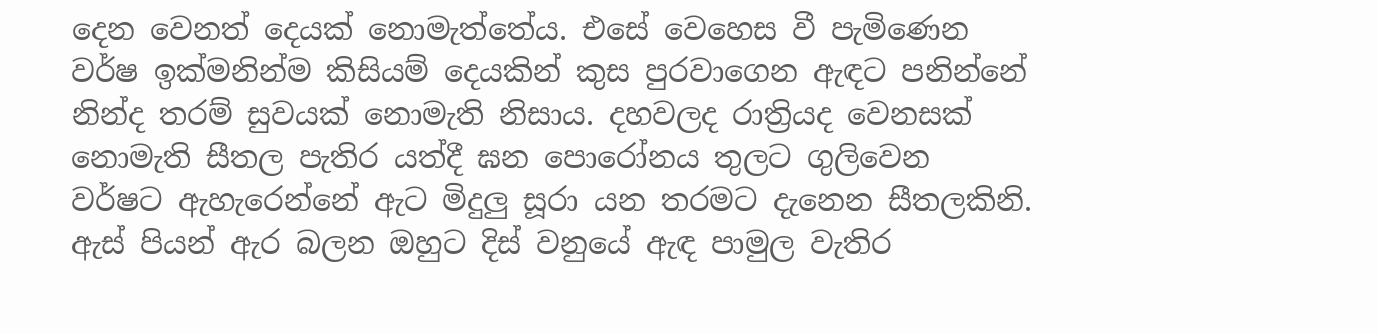දෙන වෙනත් දෙයක් නොමැත්තේය. එසේ වෙහෙස වී පැමිණෙන වර්ෂ ඉක්මනින්ම කිසියම් දෙයකින් කුස පුරවාගෙන ඇඳට පනින්නේ නින්ද තරම් සුවයක් නොමැති නිසාය. දහවලද රාත්‍රියද වෙනසක් නොමැති සීතල පැතිර යත්දී ඝන පොරෝනය තුලට ගුලිවෙන වර්ෂට ඇහැරෙන්නේ ඇට මිදුලු සූරා යන තරමට දැනෙන සීතලකිනි. ඇස් පියන් ඇර බලන ඔහුට දිස් වනුයේ ඇඳ පාමුල වැතිර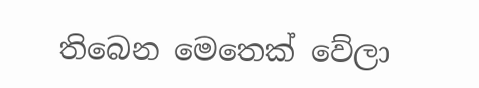තිබෙන මෙතෙක් වේලා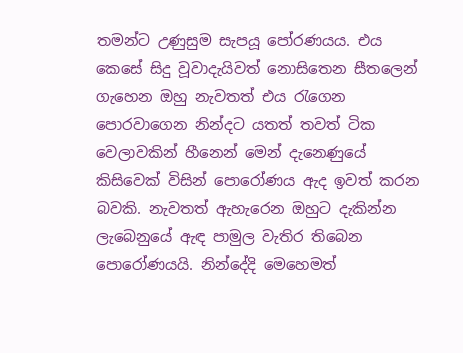තමන්ට උණුසුම සැපයූ පෝරණයය. එය කෙසේ සිදු වූවාදැයිවත් නොසිතෙන සීතලෙන් ගැහෙන ඔහු නැවතත් එය රැගෙන පොරවාගෙන නින්දට යතත් තවත් ටික වෙලාවකින් හීනෙන් මෙන් දැනෙණුයේ කිසිවෙක් විසින් පොරෝණය ඇද ඉවත් කරන බවකි. නැවතත් ඇහැරෙන ඔහුට දැකින්න ලැබෙනුයේ ඇඳ පාමුල වැතිර තිබෙන පොරෝණයයි. නින්දේදි මෙහෙමත්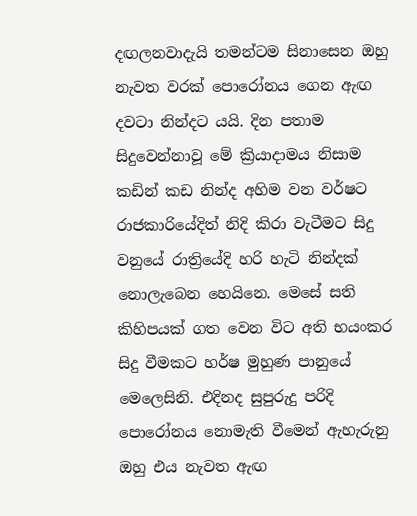දඟලනවාදැයි තමන්ටම සිනාසෙන ඔහු නැවත වරක් පොරෝනය ගෙන ඇඟ දවටා නින්දට යයි. දින පතාම සිදුවෙන්නාවූ මේ ක්‍රියාදාමය නිසාම කඩින් කඩ නින්ද අහිම වන වර්ෂට රාජකාරියේදිත් නිදි කිරා වැටීමට සිදු වනුයේ රාත්‍රියේදි හරි හැටි නින්දක් නොලැබෙන හෙයිනෙ. මෙසේ සති කිහිපයක් ගත වෙන විට අති භයංකර සිදු වීමකට හර්ෂ මුහුණ පානුයේ මෙලෙසිනි. එදිනද සුපුරුදු පරිදි පොරෝනය නොමැති වීමෙන් ඇහැරුනු ඔහු එය නැවත ඇඟ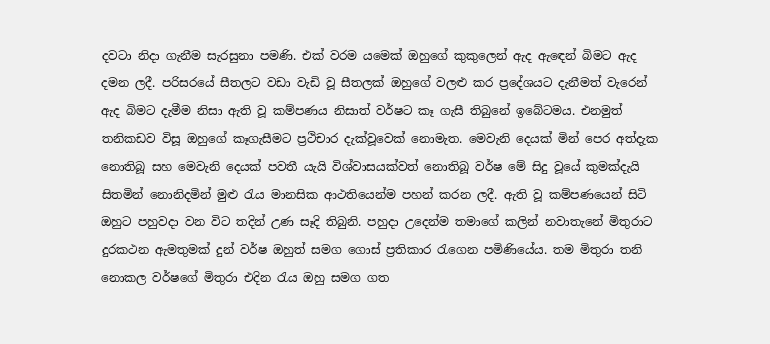දවටා නිදා ගැනීම සැරසුනා පමණි. එක් වරම යමෙක් ඔහුගේ කුකුලෙන් ඇද ඇඳෙන් බිමට ඇද දමන ලදී. පරිසරයේ සීතලට වඩා වැඩි වූ සීතලක් ඔහුගේ වලළු කර ප්‍රදේශයට දැනීමත් වැරෙන් ඇද බිමට දැමීම නිසා ඇති වූ කම්පණය නිසාත් වර්ෂට කෑ ගැසී තිබුනේ ඉබේටමය. එනමුත් තනිකඩව විසූ ඔහුගේ කෑගැසීමට ප්‍රථිචාර දැක්වූවෙක් නොමැත. මෙවැනි දෙයක් මින් පෙර අත්දැක නොතිබූ සහ මෙවැනි දෙයක් පවතී යැයි විශ්වාසයක්වත් නොතිබූ වර්ෂ මේ සිදු වූයේ කුමක්දැයි සිතමින් නොනිදමින් මුළු රැය මානසික ආථතියෙන්ම පහන් කරන ලදී. ඇති වූ කම්පණයෙන් සිටි ඔහුට පහුවදා වන විට තදින් උණ සෑදි තිබුනි. පහුදා උදෙන්ම තමාගේ කලින් නවාතැනේ මිතුරාට දුරකථන ඇමතුමක් දුන් වර්ෂ ඔහුත් සමග ගොස් ප්‍රතිකාර රැගෙන පමිණියේය. තම මිතුරා තනි නොකල වර්ෂගේ මිතුරා එදින රැය ඔහු සමග ගත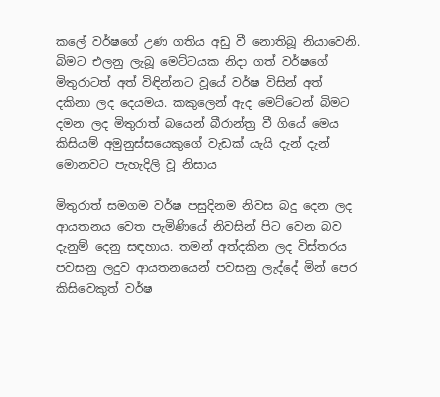කලේ වර්ෂගේ උණ ගතිය අඩු වී නොතිබූ නියාවෙනි. බිමට එලනු ලැබූ මෙට්ටයක නිදා ගත් වර්ෂගේ මිතුරාටත් අත් විඳින්නට වූයේ වර්ෂ විසින් අත් දකිනා ලද දෙයමය. කකුලෙන් ඇද මෙට්ටෙන් බිමට දමන ලද මිතුරාත් බයෙන් බීරාන්ත්‍ර වී ගියේ මෙය කිසියම් අමුනුස්සයෙකුගේ වැඩක් යැයි දැන් දැන් මොනවට පැහැදිලි වූ නිසාය

මිතුරාත් සමගම වර්ෂ පසුදිනම නිවස බදු දෙන ලද ආයතනය වෙත පැමිණියේ නිවසින් පිට වෙන බව දැනුම් දෙනු සඳහාය. තමන් අත්දකින ලද විස්තරය පවසනු ලදුව ආයතනයෙන් පවසනු ලැද්දේ මින් පෙර කිසිවෙකුත් වර්ෂ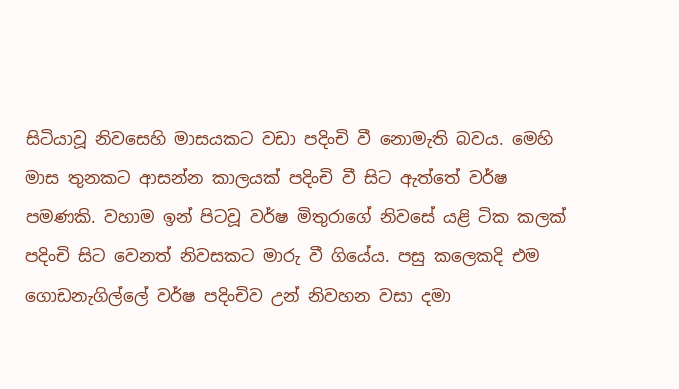සිටියාවූ නිවසෙහි මාසයකට වඩා පදිංචි වී නොමැති බවය. මෙහි මාස තුනකට ආසන්න කාලයක් පදිංචි වී සිට ඇත්තේ වර්ෂ පමණකි. වහාම ඉන් පිටවූ වර්ෂ මිතුරාගේ නිවසේ යළි ටික කලක් පදිංචි සිට වෙනත් නිවසකට මාරු වී ගියේය. පසු කලෙකදි එම ගොඩනැගිල්ලේ වර්ෂ පදිංචිව උන් නිවහන වසා දමා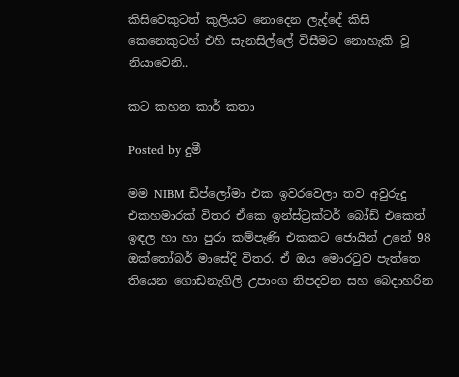කිසිවෙකුටත් කුලියට නොදෙන ලැද්දේ කිසි කෙනෙකුටහ් එහි සැනසිල්ලේ විසීමට නොහැකි වූ නියාවෙනි..

කට කහන කාර් කතා

Posted by දුමී

මම NIBM ඩිප්ලෝමා එක ඉවරවෙලා තව අවුරුදු එකහමාරක් විතර ඒකෙ ඉන්ස්ට්‍රක්ටර් බෝඩ් එකෙත් ඉඳල හා හා පුරා කම්පැණි එකකට ජොයින් උනේ 98 ඔක්තෝබර් මාසේදි විතර. ඒ ඔය මොරටුව පැත්තෙ තියෙන ගොඩනැගිලි උපාංග නිපදවන සහ බෙදාහරින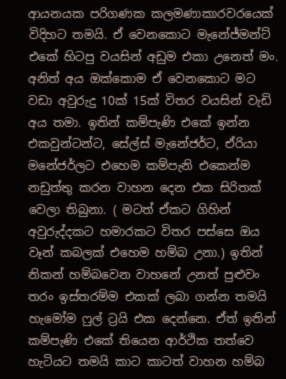ආයනයක පරිගණක කලමණාකාරවරයෙක් විදිහට තමයි. ඒ වෙනකොට මැනේජ්මන්ට් එකේ හිටපු වයසින් අඩුම එකා උනෙත් මං. අනිත් අය ඔක්කොම ඒ වෙනකොට මට වඩා අවුරුදු 10ක් 15ක් විතර වයසින් වැඩි අය තමා. ඉතින් කම්පැණි එකේ ඉන්න එකවුන්ටන්ට, සේල්ස් මැනේජර්ට, ඒරියා මනේජර්ලට එහෙම කම්පැනි එකෙන්ම නඩුත්තු කරන වාහන දෙන එක සිරිතක් වෙලා තිබුනා. ( මටත් ඒකට ගිහින් අවුරුද්දකට හමාරකට විතර පස්සෙ ඔය වෑන් කබලක් එහෙම හම්බ උනා.) ඉතින් නිකන් හම්බවෙන වාහනේ උනත් පුළුවං තරං ඉස්තරම්ම එකක් ලබා ගන්න තමයි හැමෝම ෆුල් ට්‍රයි එක දෙන්නෙ. ඒත් ඉතින් කම්පැණි එකේ තියෙන ආර්ථික තත්වෙ හැටියට තමයි කාට කාටත් වාහන හම්බ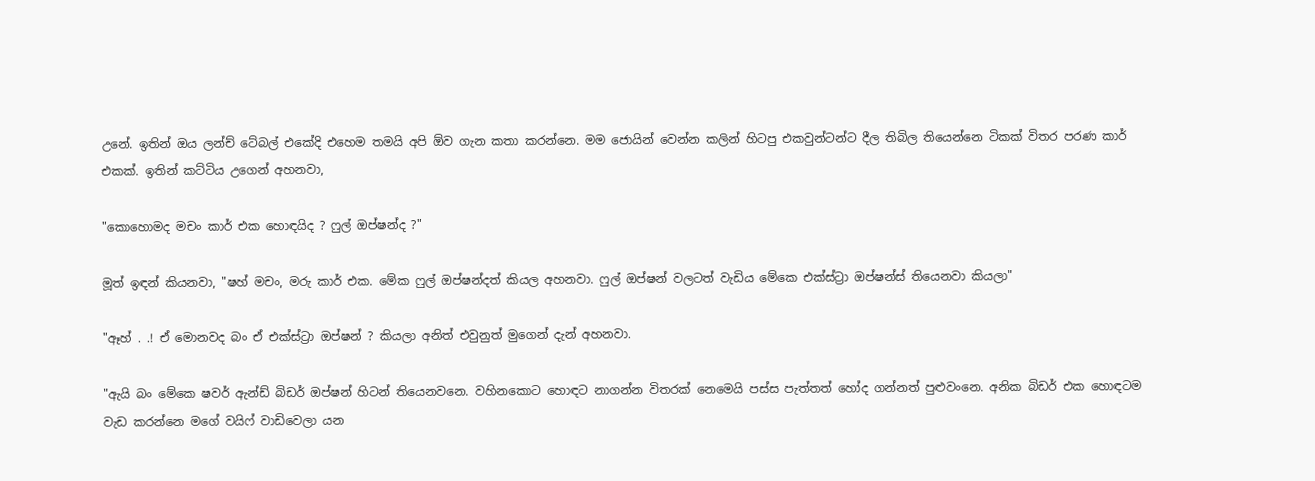උනේ. ඉතින් ඔය ලන්ච් ටේබල් එකේදි එහෙම තමයි අපි ඕව ගැන කතා කරන්නෙ. මම ජොයින් වෙන්න කලින් හිටපු එකවුන්ටන්ට දීල තිබිල තියෙන්නෙ ටිකක් විතර පරණ කාර් එකක්. ඉතින් කට්ටිය උගෙන් අහනවා,

"කොහොමද මචං කාර් එක හොඳයිද ? ෆුල් ඔප්ෂන්ද ?"

මූත් ඉඳන් කියනවා, "ෂහ් මචං, මරු කාර් එක. මේක ෆුල් ඔප්ෂන්දත් කියල අහනවා. ෆුල් ඔප්ෂන් වලටත් වැඩිය මේකෙ එක්ස්ට්‍රා ඔප්ෂන්ස් තියෙනවා කියලා"

"ඈහ් . .! ඒ මොනවද බං ඒ එක්ස්ට්‍රා ඔප්ෂන් ? කියලා අනිත් එවුනුත් මුගෙන් දැන් අහනවා.

"ඇයි බං මේකෙ ෂවර් ඇන්ඩ් බිඩර් ඔප්ෂන් හිටන් තියෙනවනෙ. වහිනකොට හොඳට නාගන්න විතරක් නෙමෙයි පස්ස පැත්තත් හෝද ගන්නත් පුළුවංනෙ. අනික බිඩර් එක හොඳටම වැඩ කරන්නෙ මගේ වයිෆ් වාඩිවෙලා යන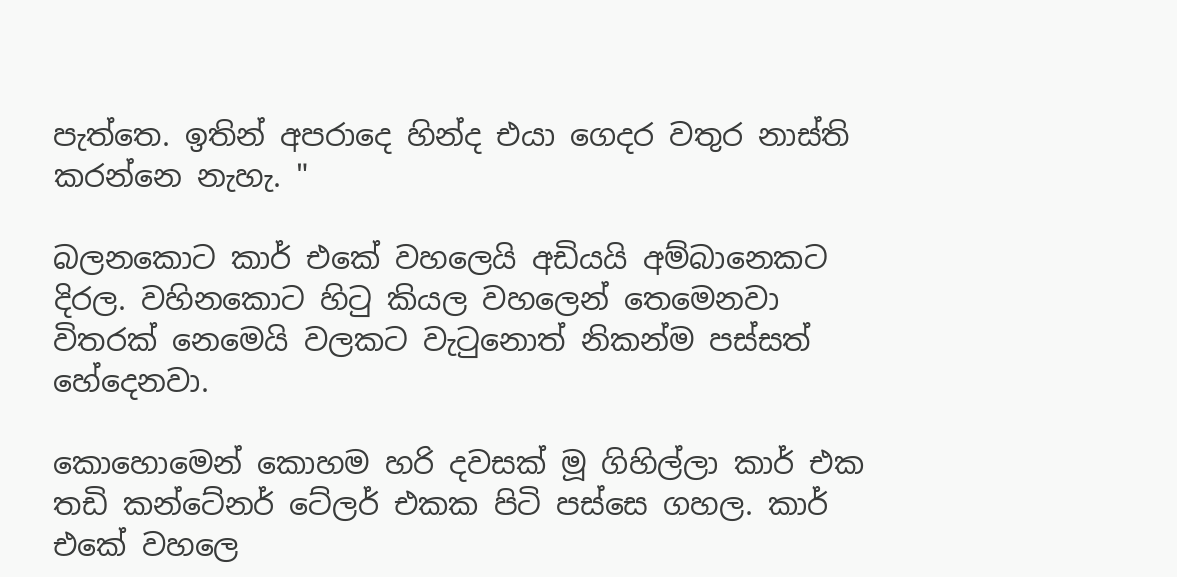පැත්තෙ. ඉතින් අපරාදෙ හින්ද එයා ගෙදර වතුර නාස්ති කරන්නෙ නැහැ. "

බලනකොට කාර් එකේ වහලෙයි අඩියයි අම්බානෙකට දිරල. වහිනකොට හිටු කියල වහලෙන් තෙමෙනවා විතරක් නෙමෙයි වලකට වැටුනොත් නිකන්ම පස්සත් හේදෙනවා.

කොහොමෙන් කොහම හරි දවසක් මූ ගිහිල්ලා කාර් එක තඩි කන්ටේනර් ටේලර් එකක පිටි පස්සෙ ගහල. කාර් එකේ වහලෙ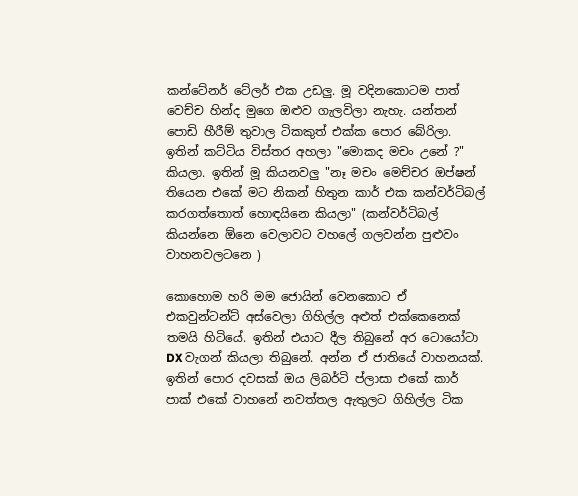කන්ටේනර් ටේලර් එක උඩලු. මූ වදිනකොටම පාත් වෙච්ච හින්ද මුගෙ ඔළුව ගැලවිලා නැහැ. යන්තන් පොඩි හීරීම් තුවාල ටිකකුත් එක්ක පොර බේරිලා. ඉතින් කට්ටිය විස්තර අහලා "මොකද මචං උනේ ?" කියලා. ඉතින් මූ කියනවලු "නෑ මචං මෙච්චර ඔප්ෂන් තියෙන එකේ මට නිකන් හිතුන කාර් එක කන්වර්ටිබල් කරගත්තොත් හොඳයිනෙ කියලා" (කන්වර්ටිබල් කියන්නෙ ඕනෙ වෙලාවට වහලේ ගලවන්න පුළුවං වාහනවලටනෙ )

කොහොම හරි මම ජොයින් වෙනකොට ඒ එකවුන්ටන්ට් අස්වෙලා ගිහිල්ල අළුත් එක්කෙනෙක් තමයි හිටියේ. ඉතින් එයාට දීල තිබුනේ අර ටොයෝටා DX වැගන් කියලා තිබුනේ. අන්න ඒ ජාතියේ වාහනයක්. ඉතින් පොර දවසක් ඔය ලිබර්ටි ප්ලාසා එකේ කාර් පාක් එකේ වාහනේ නවත්තල ඇතුලට ගිහිල්ල ටික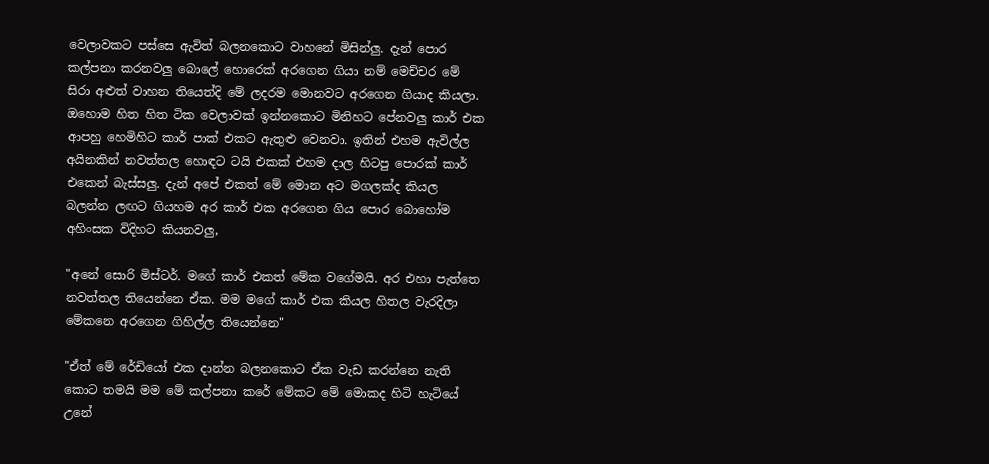වෙලාවකට පස්සෙ ඇවිත් බලනකොට වාහනේ මිසින්ලු. දැන් පොර කල්පනා කරනවලු බොලේ හොරෙක් අරගෙන ගියා නම් මෙච්චර මේ සිරා අළුත් වාහන තියෙත්දි මේ ලදරම මොනවට අරගෙන ගියාද කියලා. ඔහොම හිත හිත ටික වෙලාවක් ඉන්නකොට මිනිහට පේනවලු කාර් එක ආපහු හෙමිහිට කාර් පාක් එකට ඇතුළු වෙනවා. ඉතින් එහම ඇවිල්ල අයිනකින් නවත්තල හොඳට ටයි එකක් එහම දාල හිටපු පොරක් කාර් එකෙන් බැස්සලු. දැන් අපේ එකත් මේ මොන අට මගලක්ද කියල බලන්න ලඟට ගියහම අර කාර් එක අරගෙන ගිය පොර බොහෝම අහිංසක විදිහට කියනවලු,

"අනේ සොරි මිස්ටර්. මගේ කාර් එකත් මේක වගේමයි. අර එහා පැත්තෙ නවත්තල තියෙන්නෙ ඒක. මම මගේ කාර් එක කියල හිතල වැරදිලා මේකනෙ අරගෙන ගිහිල්ල තියෙන්නෙ"

"ඒත් මේ රේඩියෝ එක දාන්න බලනකොට ඒක වැඩ කරන්නෙ නැති කොට තමයි මම මේ කල්පනා කරේ මේකට මේ මොකද හිටි හැටියේ උනේ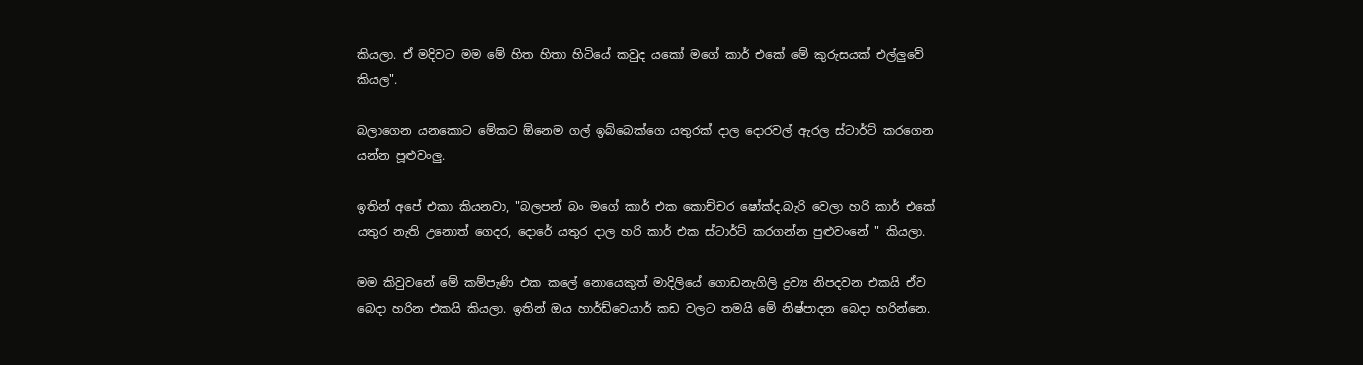කියලා. ඒ මදිවට මම මේ හිත හිතා හිටියේ කවුද යකෝ මගේ කාර් එකේ මේ කුරුසයක් එල්ලුවේ කියල".

බලාගෙන යනකොට මේකට ඕනෙම ගල් ඉබ්බෙක්ගෙ යතුරක් දාල දොරවල් ඇරල ස්ටාර්ට් කරගෙන යන්න පූළුවංලු.

ඉතින් අපේ එකා කියනවා, "බලපන් බං මගේ කාර් එක කොච්චර ෂෝක්ද.බැරි වෙලා හරි කාර් එකේ යතුර නැති උනොත් ගෙදර, දොරේ යතුර දාල හරි කාර් එක ස්ටාර්ට් කරගන්න පුළුවංනේ " කියලා.

මම කිවුවනේ මේ කම්පැණි එක කලේ නොයෙකුත් මාදිලියේ ගොඩනැගිලි ද්‍රව්‍ය නිපදවන එකයි ඒව බෙදා හරින එකයි කියලා. ඉතින් ඔය හාර්ඩ්වෙයාර් කඩ වලට තමයි මේ නිෂ්පාදන බෙදා හරින්නෙ.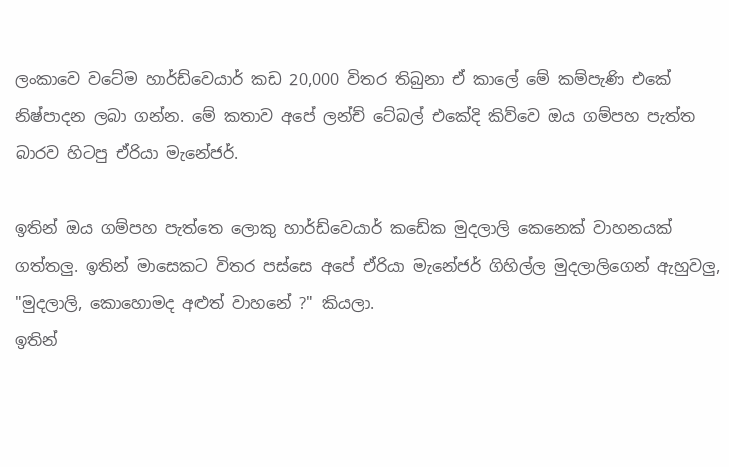ලංකාවෙ වටේම හාර්ඩ්වෙයාර් කඩ 20,000 විතර තිබුනා ඒ කාලේ මේ කම්පැණි එකේ නිෂ්පාදන ලබා ගන්න. මේ කතාව අපේ ලන්ච් ටේබල් එකේදි කිව්වෙ ඔය ගම්පහ පැත්ත බාරව හිටපු ඒරියා මැනේජර්.

ඉතින් ඔය ගම්පහ පැත්තෙ ලොකු හාර්ඩ්වෙයාර් කඩේක මුදලාලි කෙනෙක් වාහනයක් ගත්තලු. ඉතින් මාසෙකට විතර පස්සෙ අපේ ඒරියා මැනේජර් ගිහිල්ල මුදලාලිගෙන් ඇහුවලු,
"මුදලාලි, කොහොමද අළුත් වාහනේ ?" කියලා.
ඉතින්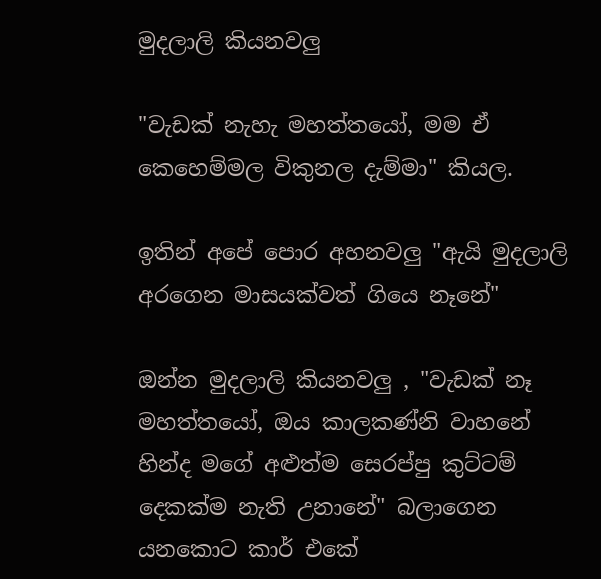මුදලාලි කියනවලු

"වැඩක් නැහැ මහත්තයෝ, මම ඒ කෙහෙම්මල විකුනල දැම්මා" කියල.

ඉතින් අපේ පොර අහනවලු "ඇයි මුදලාලි අරගෙන මාසයක්වත් ගියෙ නෑනේ"

ඔන්න මුදලාලි කියනවලු , "වැඩක් නෑ මහත්තයෝ, ඔය කාලකණ්නි වාහනේ හින්ද මගේ අළුත්ම සෙරප්පු කුට්ටම් දෙකක්ම නැති උනානේ" බලාගෙන යනකොට කාර් එකේ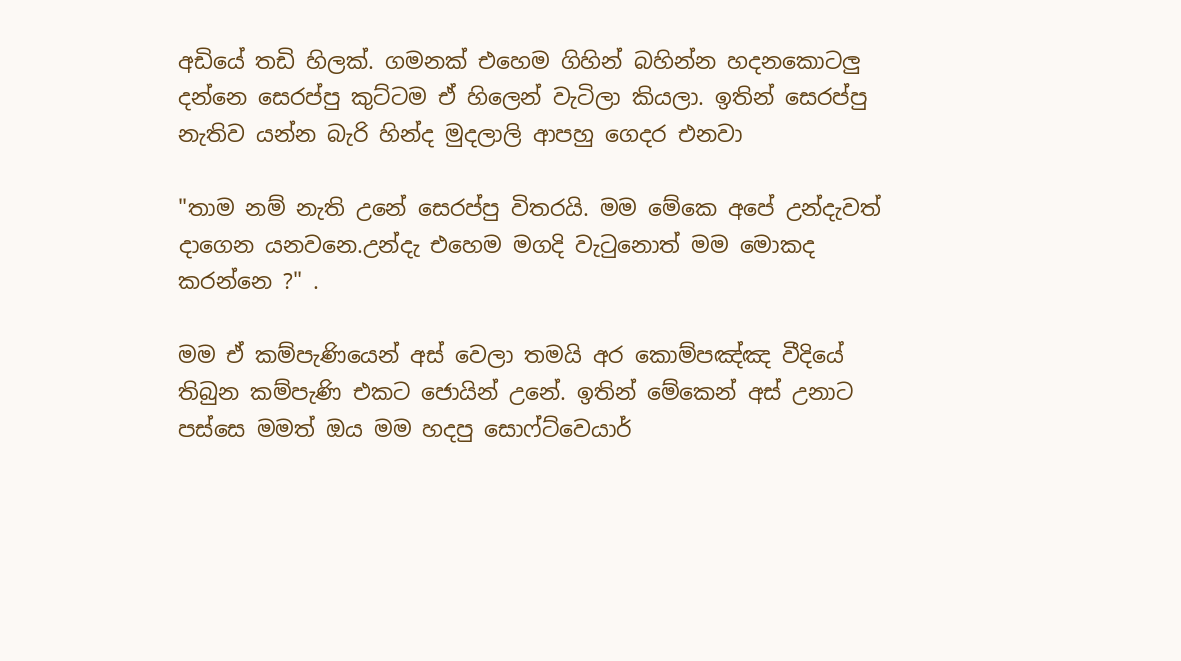අඩියේ තඩි හිලක්. ගමනක් එහෙම ගිහින් බහින්න හදනකොටලු දන්නෙ සෙරප්පු කුට්ටම ඒ හිලෙන් වැටිලා කියලා. ඉතින් සෙරප්පු නැතිව යන්න බැරි හින්ද මුදලාලි ආපහු ගෙදර එනවා

"තාම නම් නැති උනේ සෙරප්පු විතරයි. මම මේකෙ අපේ උන්දැවත් දාගෙන යනවනෙ.උන්දැ එහෙම මගදි වැටුනොත් මම මොකද කරන්නෙ ?" .

මම ඒ කම්පැණියෙන් අස් වෙලා තමයි අර කොම්පඤ්ඤ වීදියේ තිබුන කම්පැණි එකට ජොයින් උනේ. ඉතින් මේකෙන් අස් උනාට පස්සෙ මමත් ඔය මම හදපු සොෆ්ට්වෙයාර්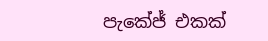පැකේජ් එකක්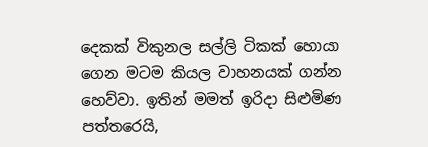දෙකක් විකුනල සල්ලි ටිකක් හොයා ගෙන මටම කියල වාහනයක් ගන්න හෙව්වා. ඉතින් මමත් ඉරිදා සිළුමිණ පත්තරෙයි,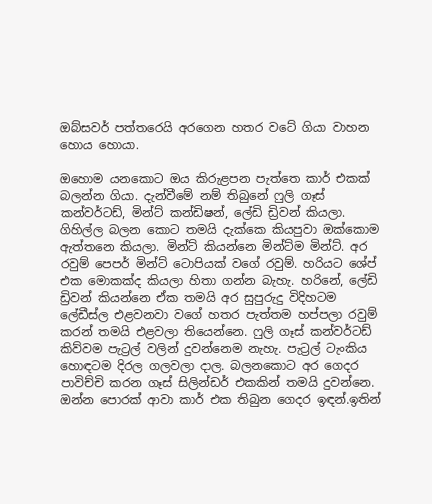ඔබ්සවර් පත්තරෙයි අරගෙන හතර වටේ ගියා වාහන හොය හොයා.

ඔහොම යනකොට ඔය කිරුළපන පැත්තෙ කාර් එකක් බලන්න ගියා. දැන්වීමේ නම් තිබුනේ ෆුලි ගෑස් කන්වර්ටඩ්, මින්ට් කන්ඩිෂන්, ලේඩි ඩ්‍රිවන් කියලා. ගිහිල්ල බලන කොට තමයි දැක්කෙ කියපුවා ඔක්කොම ඇත්තනෙ කියලා. මින්ට් කියන්නෙ මින්ට්ම මින්ට්. අර රවුම් පෙපර් මින්ට් ටොපියක් වගේ රවුම්. හරියට ශේප් එක මොකක්ද කියලා හිතා ගන්න බැහැ. හරිනේ, ලේඩි ඩ්‍රිවන් කියන්නෙ ඒක තමයි අර සුපුරුදු විදිහටම ලේඩීස්ල එළවනවා වගේ හතර පැත්තම හප්පලා රවුම් කරන් තමයි එළවලා තියෙන්නෙ. ෆුලි ගෑස් කන්වර්ටඩ් කිව්වම පැට්‍රල් වලින් දුවන්නෙම නැහැ. පැට්‍රල් ටැංකිය හොඳටම දිරල ගලවලා දාල. බලනකොට අර ගෙදර පාවිච්චි කරන ගෑස් සිලින්ඩර් එකකින් තමයි දුවන්නෙ. ඔන්න පොරක් ආවා කාර් එක තිබුන ගෙදර ඉඳන්.ඉතින්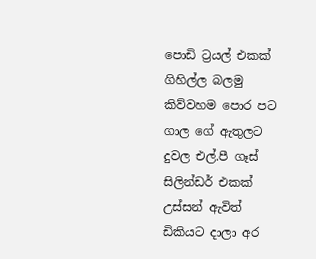පොඩි ට්‍රයල් එකක් ගිහිල්ල බලමු කිව්වහම පොර පට ගාල ගේ ඇතුලට දුවල එල්.පී ගෑස් සිලින්ඩර් එකක් උස්සන් ඇවිත් ඩිකියට දාලා අර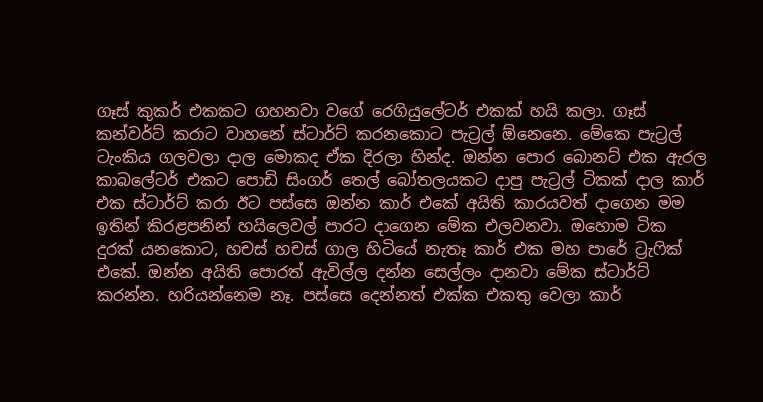ගෑස් කුකර් එකකට ගහනවා වගේ රෙගියුලේටර් එකක් හයි කලා. ගෑස් කන්වර්ට් කරාට වාහනේ ස්ටාර්ට් කරනකොට පැට්‍රල් ඕනෙනෙ. මේකෙ පැට්‍රල් ටැංකිය ගලවලා දාල මොකද ඒක දිරලා හින්ද. ඔන්න පොර බොනට් එක ඇරල කාබලේටර් එකට පොඩි සිංගර් තෙල් බෝතලයකට දාපු පැට්‍රල් ටිකක් දාල කාර් එක ස්ටාර්ට් කරා ඊට පස්සෙ ඔන්න කාර් එකේ අයිති කාරයවත් දාගෙන මම ඉතින් කිරළපනින් හයිලෙවල් පාරට දාගෙන මේක එලවනවා. ඔහොම ටික දුරක් යනකොට, හචස් හචස් ගාල හිටියේ නැතෑ කාර් එක මහ පාරේ ට්‍රැෆික් එකේ. ඔන්න අයිති පොරත් ඇවිල්ල දන්න සෙල්ලං දානවා මේක ස්ටාර්ට් කරන්න. හරියන්නෙම නෑ. පස්සෙ දෙන්නත් එක්ක එකතු වෙලා කාර්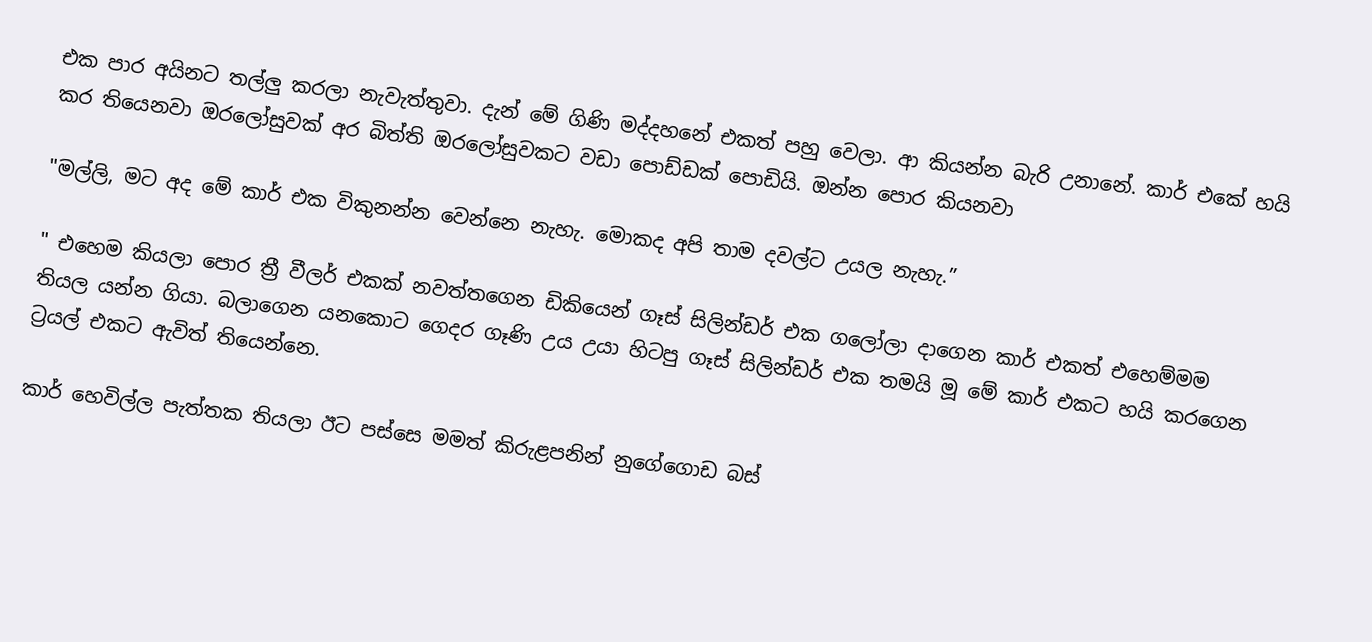එක පාර අයිනට තල්ලු කරලා නැවැත්තුවා. දැන් මේ ගිණි මද්දහනේ එකත් පහු වෙලා. ආ කියන්න බැරි උනානේ. කාර් එකේ හයි කර තියෙනවා ඔරලෝසුවක් අර බිත්ති ඔරලෝසුවකට වඩා පොඩ්ඩක් පොඩියි. ඔන්න පොර කියනවා

"මල්ලි, මට අද මේ කාර් එක විකුනන්න වෙන්නෙ නැහැ. මොකද අපි තාම දවල්ට උයල නැහැ.”

" එහෙම කියලා පොර ත්‍රී වීලර් එකක් නවත්තගෙන ඩිකියෙන් ගෑස් සිලින්ඩර් එක ගලෝලා දාගෙන කාර් එකත් එහෙම්මම තියල යන්න ගියා. බලාගෙන යනකොට ගෙදර ගෑණි උය උයා හිටපු ගෑස් සිලින්ඩර් එක තමයි මූ මේ කාර් එකට හයි කරගෙන ට්‍රයල් එකට ඇවිත් තියෙන්නෙ.

කාර් හෙවිල්ල පැත්තක තියලා ඊට පස්සෙ මමත් කිරුළපනින් නුගේගොඩ බස්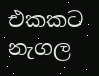එකකට නැගල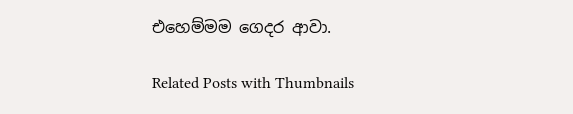එහෙම්මම ගෙදර ආවා.

Related Posts with Thumbnails